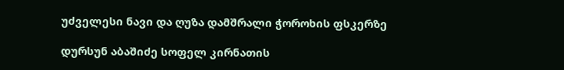უძველესი ნავი და ღუზა დამშრალი ჭოროხის ფსკერზე

დურსუნ აბაშიძე სოფელ კირნათის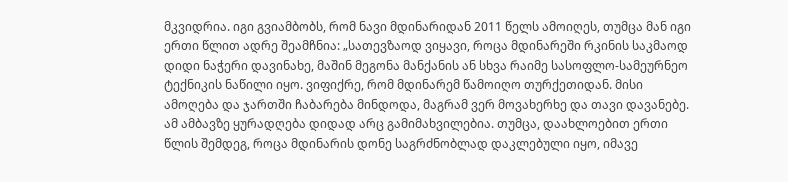მკვიდრია. იგი გვიამბობს, რომ ნავი მდინარიდან 2011 წელს ამოიღეს, თუმცა მან იგი ერთი წლით ადრე შეამჩნია: „სათევზაოდ ვიყავი, როცა მდინარეში რკინის საკმაოდ დიდი ნაჭერი დავინახე, მაშინ მეგონა მანქანის ან სხვა რაიმე სასოფლო-სამეურნეო ტექნიკის ნაწილი იყო. ვიფიქრე, რომ მდინარემ წამოიღო თურქეთიდან. მისი ამოღება და ჯართში ჩაბარება მინდოდა, მაგრამ ვერ მოვახერხე და თავი დავანებე. ამ ამბავზე ყურადღება დიდად არც გამიმახვილებია. თუმცა, დაახლოებით ერთი წლის შემდეგ, როცა მდინარის დონე საგრძნობლად დაკლებული იყო, იმავე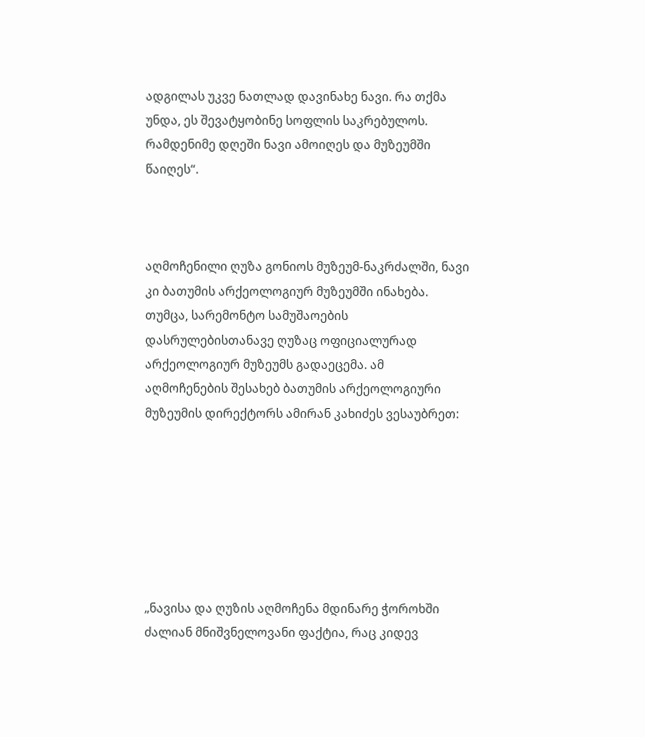ადგილას უკვე ნათლად დავინახე ნავი. რა თქმა უნდა, ეს შევატყობინე სოფლის საკრებულოს. რამდენიმე დღეში ნავი ამოიღეს და მუზეუმში წაიღეს“.



აღმოჩენილი ღუზა გონიოს მუზეუმ-ნაკრძალში, ნავი კი ბათუმის არქეოლოგიურ მუზეუმში ინახება. თუმცა, სარემონტო სამუშაოების დასრულებისთანავე ღუზაც ოფიციალურად არქეოლოგიურ მუზეუმს გადაეცემა. ამ აღმოჩენების შესახებ ბათუმის არქეოლოგიური მუზეუმის დირექტორს ამირან კახიძეს ვესაუბრეთ:







„ნავისა და ღუზის აღმოჩენა მდინარე ჭოროხში ძალიან მნიშვნელოვანი ფაქტია, რაც კიდევ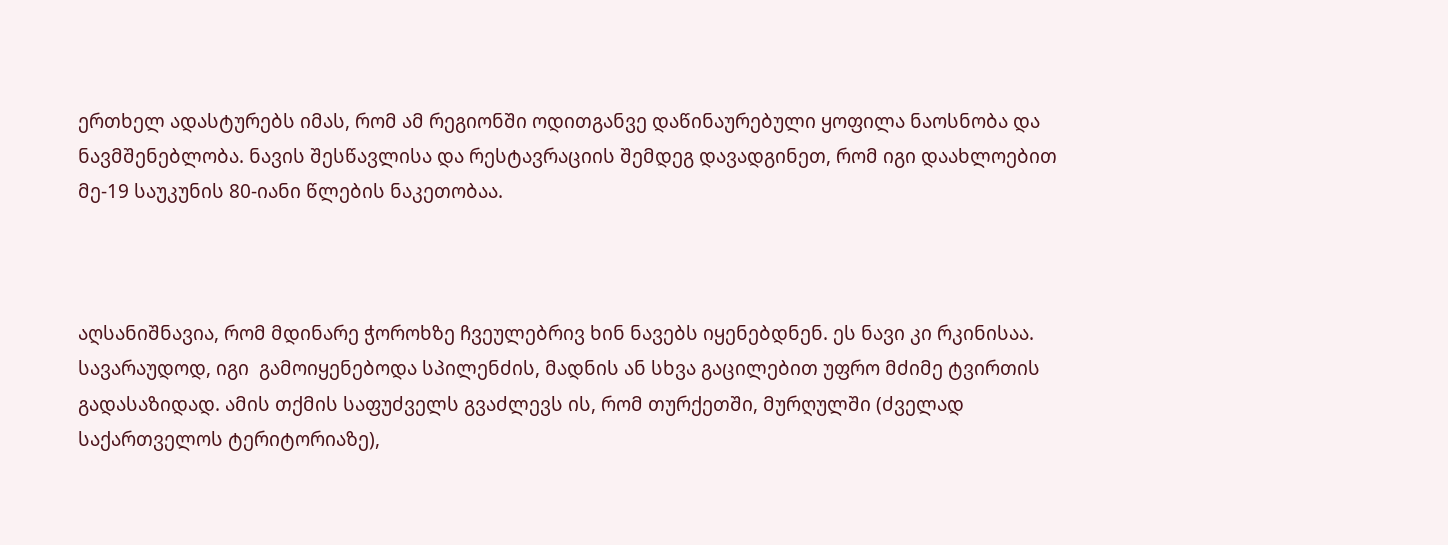ერთხელ ადასტურებს იმას, რომ ამ რეგიონში ოდითგანვე დაწინაურებული ყოფილა ნაოსნობა და ნავმშენებლობა. ნავის შესწავლისა და რესტავრაციის შემდეგ დავადგინეთ, რომ იგი დაახლოებით მე-19 საუკუნის 80-იანი წლების ნაკეთობაა.



აღსანიშნავია, რომ მდინარე ჭოროხზე ჩვეულებრივ ხინ ნავებს იყენებდნენ. ეს ნავი კი რკინისაა. სავარაუდოდ, იგი  გამოიყენებოდა სპილენძის, მადნის ან სხვა გაცილებით უფრო მძიმე ტვირთის გადასაზიდად. ამის თქმის საფუძველს გვაძლევს ის, რომ თურქეთში, მურღულში (ძველად საქართველოს ტერიტორიაზე),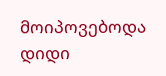მოიპოვებოდა დიდი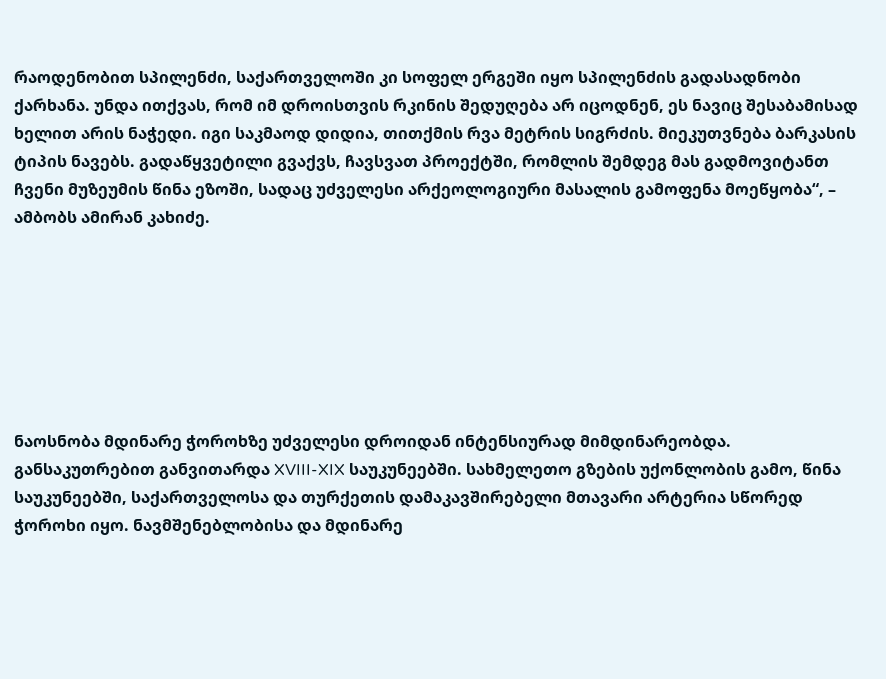რაოდენობით სპილენძი, საქართველოში კი სოფელ ერგეში იყო სპილენძის გადასადნობი ქარხანა. უნდა ითქვას, რომ იმ დროისთვის რკინის შედუღება არ იცოდნენ, ეს ნავიც შესაბამისად ხელით არის ნაჭედი. იგი საკმაოდ დიდია, თითქმის რვა მეტრის სიგრძის. მიეკუთვნება ბარკასის ტიპის ნავებს. გადაწყვეტილი გვაქვს, ჩავსვათ პროექტში, რომლის შემდეგ მას გადმოვიტანთ ჩვენი მუზეუმის წინა ეზოში, სადაც უძველესი არქეოლოგიური მასალის გამოფენა მოეწყობა“, – ამბობს ამირან კახიძე.







ნაოსნობა მდინარე ჭოროხზე უძველესი დროიდან ინტენსიურად მიმდინარეობდა. განსაკუთრებით განვითარდა XVIII-XIX საუკუნეებში. სახმელეთო გზების უქონლობის გამო, წინა საუკუნეებში, საქართველოსა და თურქეთის დამაკავშირებელი მთავარი არტერია სწორედ ჭოროხი იყო. ნავმშენებლობისა და მდინარე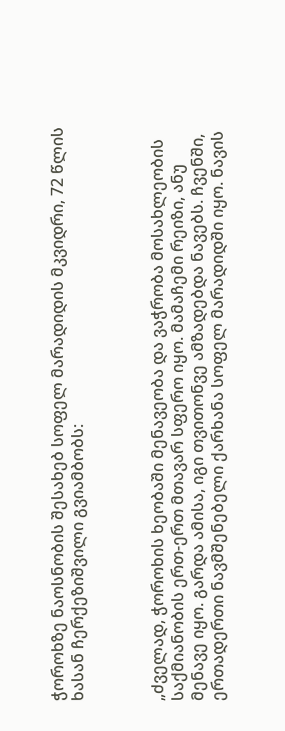ჭოროხზე ნაოსნობის შესახებ სოფელ მარადიდის მკვიდრი, 72 წლის ხასან ჩერქეზიშვილი გვიამბობს:



„ძველად, ჭოროხის ხეობაში მენავეობა და ვაჭრობა მოსახლეობის საქმიანობის ერთ-ერთ მთავარ სფერო იყო. მამაჩემი რეიზი, ანუ მენავე იყო. გარდა ამისა, იგი თვითონვე ამზადებდა ნავებს. ჩვენში, ერთადერთი ნავმშენებელი ქარხანა სოფელ მარადიდში იყო. ნავის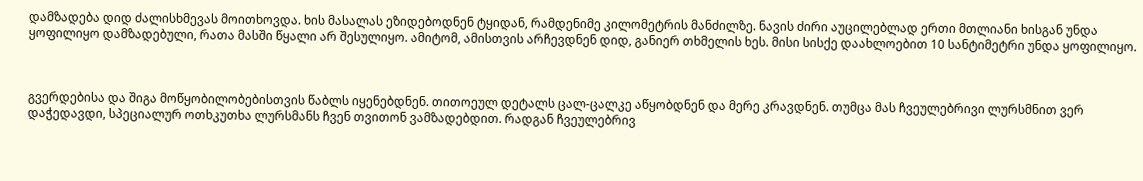დამზადება დიდ ძალისხმევას მოითხოვდა. ხის მასალას ეზიდებოდნენ ტყიდან, რამდენიმე კილომეტრის მანძილზე. ნავის ძირი აუცილებლად ერთი მთლიანი ხისგან უნდა ყოფილიყო დამზადებული, რათა მასში წყალი არ შესულიყო. ამიტომ, ამისთვის არჩევდნენ დიდ, განიერ თხმელის ხეს. მისი სისქე დაახლოებით 10 სანტიმეტრი უნდა ყოფილიყო.



გვერდებისა და შიგა მოწყობილობებისთვის წაბლს იყენებდნენ. თითოეულ დეტალს ცალ-ცალკე აწყობდნენ და მერე კრავდნენ. თუმცა მას ჩვეულებრივი ლურსმნით ვერ დაჭედავდი, სპეციალურ ოთხკუთხა ლურსმანს ჩვენ თვითონ ვამზადებდით. რადგან ჩვეულებრივ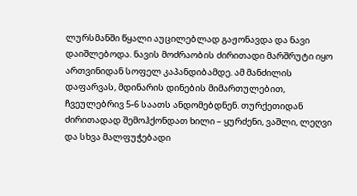ლურსმანში წყალი აუცილებლად გაჟონავდა და ნავი დაიშლებოდა. ნავის მოძრაობის ძირითადი მარშრუტი იყო ართვინიდან სოფელ კაპანდიბამდე. ამ მანძილის დაფარვას, მდინარის დინების მიმართულებით, ჩვეულებრივ 5-6 საათს ანდომებდნენ. თურქეთიდან ძირითადად შემოჰქონდათ ხილი – ყურძენი, ვაშლი, ლეღვი და სხვა მალფუჭებადი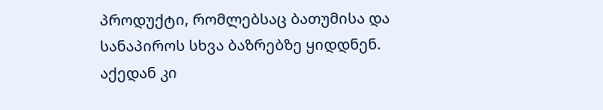პროდუქტი, რომლებსაც ბათუმისა და სანაპიროს სხვა ბაზრებზე ყიდდნენ. აქედან კი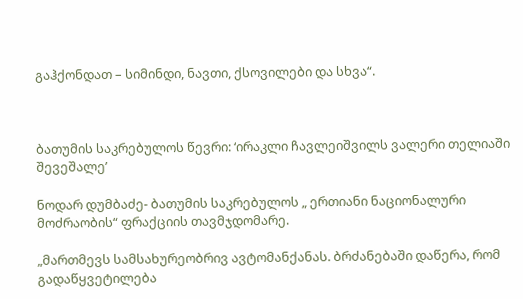გაჰქონდათ – სიმინდი, ნავთი, ქსოვილები და სხვა“.



ბათუმის საკრებულოს წევრი: ‘ირაკლი ჩავლეიშვილს ვალერი თელიაში შევეშალე’

ნოდარ დუმბაძე- ბათუმის საკრებულოს „ ერთიანი ნაციონალური მოძრაობის“ ფრაქციის თავმჯდომარე.

„მართმევს სამსახურეობრივ ავტომანქანას. ბრძანებაში დაწერა, რომ გადაწყვეტილება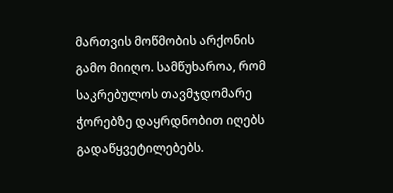მართვის მოწმობის არქონის გამო მიიღო. სამწუხაროა, რომ საკრებულოს თავმჯდომარე ჭორებზე დაყრდნობით იღებს გადაწყვეტილებებს.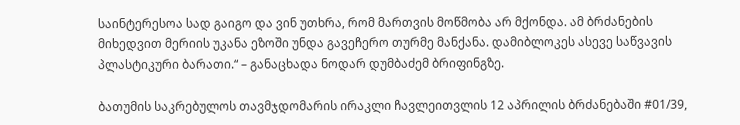საინტერესოა სად გაიგო და ვინ უთხრა, რომ მართვის მოწმობა არ მქონდა. ამ ბრძანების მიხედვით მერიის უკანა ეზოში უნდა გავეჩერო თურმე მანქანა. დამიბლოკეს ასევე საწვავის პლასტიკური ბარათი.“ – განაცხადა ნოდარ დუმბაძემ ბრიფინგზე.

ბათუმის საკრებულოს თავმჯდომარის ირაკლი ჩავლეითვლის 12 აპრილის ბრძანებაში #01/39,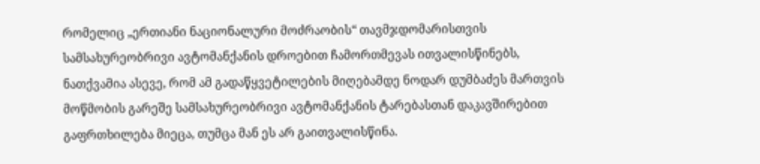რომელიც „ერთიანი ნაციონალური მოძრაობის“ თავმჯდომარისთვის სამსახურეობრივი ავტომანქანის დროებით ჩამორთმევას ითვალისწინებს,  ნათქვამია ასევე, რომ ამ გადაწყვეტილების მიღებამდე ნოდარ დუმბაძეს მართვის მოწმობის გარეშე სამსახურეობრივი ავტომანქანის ტარებასთან დაკავშირებით გაფრთხილება მიეცა, თუმცა მან ეს არ გაითვალისწინა.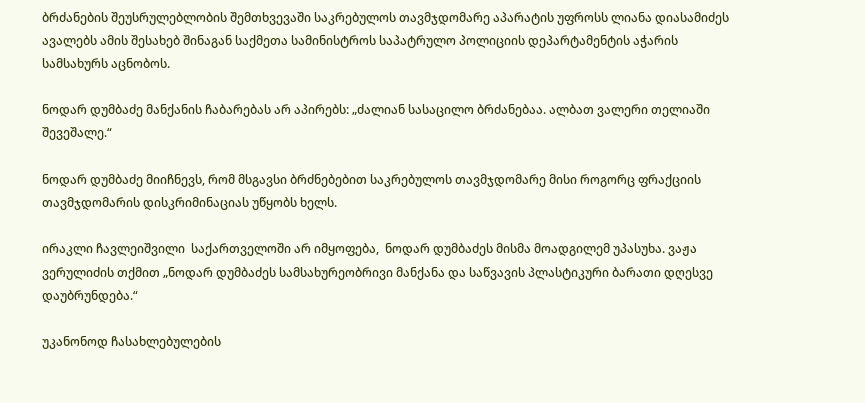ბრძანების შეუსრულებლობის შემთხვევაში საკრებულოს თავმჯდომარე აპარატის უფროსს ლიანა დიასამიძეს ავალებს ამის შესახებ შინაგან საქმეთა სამინისტროს საპატრულო პოლიციის დეპარტამენტის აჭარის სამსახურს აცნობოს.

ნოდარ დუმბაძე მანქანის ჩაბარებას არ აპირებს: „ძალიან სასაცილო ბრძანებაა. ალბათ ვალერი თელიაში შევეშალე.“

ნოდარ დუმბაძე მიიჩნევს, რომ მსგავსი ბრძნებებით საკრებულოს თავმჯდომარე მისი როგორც ფრაქციის თავმჯდომარის დისკრიმინაციას უწყობს ხელს.

ირაკლი ჩავლეიშვილი  საქართველოში არ იმყოფება,  ნოდარ დუმბაძეს მისმა მოადგილემ უპასუხა. ვაჟა ვერულიძის თქმით „ნოდარ დუმბაძეს სამსახურეობრივი მანქანა და საწვავის პლასტიკური ბარათი დღესვე დაუბრუნდება.“

უკანონოდ ჩასახლებულების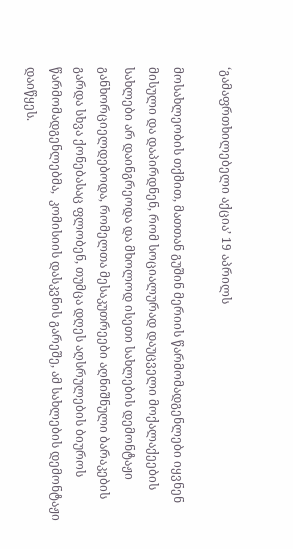‘გამაფრთხილებელი აქცია’ 19 აპრილს

მოსახლეობის თქმით, მათთან გუშინ მერიის წარმომადგენლები იყვნენ მისული და დაპირდნენ, რომ სოციალურად დაუცველი მოქალაქეების სახლები არ დაინგრეოდა და მხოლოდ ისეთი სახლების დემონტაჟი განხორციელდებოდა, რომელთა მესაკუთრეები აღნიშნული ბარაკების გარდა სხვა ქონებასაც ფლობენ, თუმცა დღეს აღსრულების ბიუროს წარმომადგენლებმა,  კომისიის დასკვნის გარეშე, ამ სახლების დემონტაჟი დაიწყეს.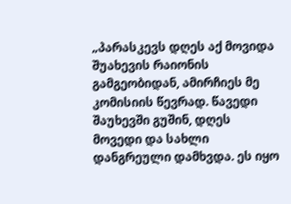„პარასკევს დღეს აქ მოვიდა შუახევის რაიონის გამგეობიდან, ამირჩიეს მე კომისიის წევრად. წავედი შაუხევში გუშინ, დღეს მოვედი და სახლი დანგრეული დამხვდა. ეს იყო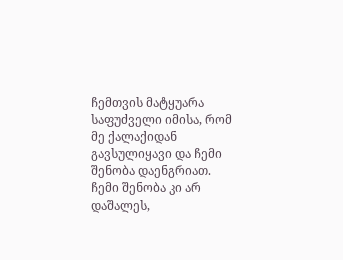ჩემთვის მატყუარა საფუძველი იმისა, რომ მე ქალაქიდან გავსულიყავი და ჩემი შენობა დაენგრიათ. ჩემი შენობა კი არ დაშალეს,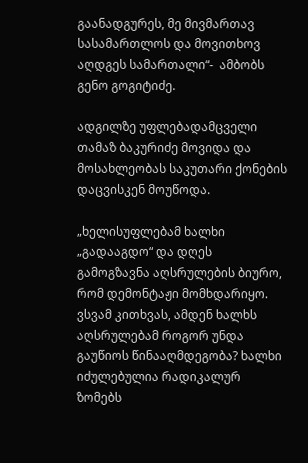გაანადგურეს, მე მივმართავ სასამართლოს და მოვითხოვ აღდგეს სამართალი“-  ამბობს გენო გოგიტიძე.

ადგილზე უფლებადამცველი თამაზ ბაკურიძე მოვიდა და მოსახლეობას საკუთარი ქონების დაცვისკენ მოუწოდა.

„ხელისუფლებამ ხალხი „გადააგდო“ და დღეს გამოგზავნა აღსრულების ბიურო, რომ დემონტაჟი მომხდარიყო. ვსვამ კითხვას, ამდენ ხალხს აღსრულებამ როგორ უნდა გაუწიოს წინააღმდეგობა? ხალხი იძულებულია რადიკალურ ზომებს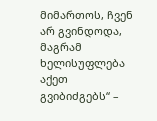მიმართოს, ჩვენ არ გვინდოდა, მაგრამ ხელისუფლება აქეთ გვიბიძგებს“ –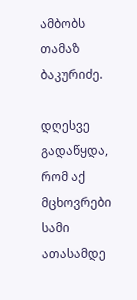ამბობს  თამაზ ბაკურიძე.

დღესვე გადაწყდა, რომ აქ მცხოვრები სამი ათასამდე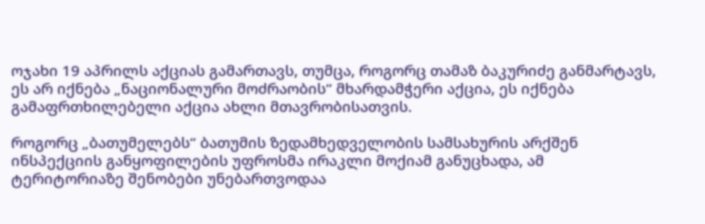ოჯახი 19 აპრილს აქციას გამართავს, თუმცა, როგორც თამაზ ბაკურიძე განმარტავს, ეს არ იქნება „ნაციონალური მოძრაობის“ მხარდამჭერი აქცია, ეს იქნება გამაფრთხილებელი აქცია ახლი მთავრობისათვის.

როგორც „ბათუმელებს“ ბათუმის ზედამხედველობის სამსახურის არქშენ ინსპექციის განყოფილების უფროსმა ირაკლი მოქიამ განუცხადა, ამ ტერიტორიაზე შენობები უნებართვოდაა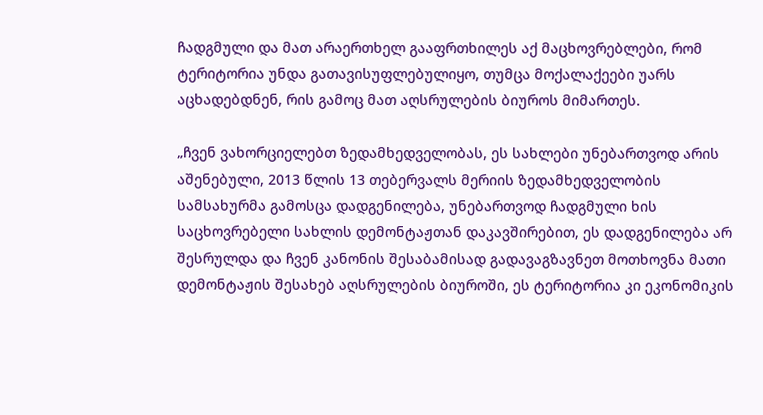ჩადგმული და მათ არაერთხელ გააფრთხილეს აქ მაცხოვრებლები, რომ ტერიტორია უნდა გათავისუფლებულიყო, თუმცა მოქალაქეები უარს აცხადებდნენ, რის გამოც მათ აღსრულების ბიუროს მიმართეს.

„ჩვენ ვახორციელებთ ზედამხედველობას, ეს სახლები უნებართვოდ არის აშენებული, 2013 წლის 13 თებერვალს მერიის ზედამხედველობის სამსახურმა გამოსცა დადგენილება, უნებართვოდ ჩადგმული ხის საცხოვრებელი სახლის დემონტაჟთან დაკავშირებით, ეს დადგენილება არ შესრულდა და ჩვენ კანონის შესაბამისად გადავაგზავნეთ მოთხოვნა მათი დემონტაჟის შესახებ აღსრულების ბიუროში, ეს ტერიტორია კი ეკონომიკის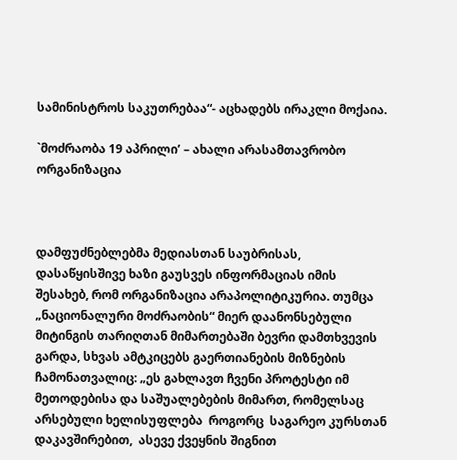სამინისტროს საკუთრებაა“- აცხადებს ირაკლი მოქაია.

`მოძრაობა 19 აპრილი’ – ახალი არასამთავრობო ორგანიზაცია



დამფუძნებლებმა მედიასთან საუბრისას, დასაწყისშივე ხაზი გაუსვეს ინფორმაციას იმის შესახებ, რომ ორგანიზაცია არაპოლიტიკურია. თუმცა „ნაციონალური მოძრაობის“ მიერ დაანონსებული მიტინგის თარიღთან მიმართებაში ბევრი დამთხვევის გარდა, სხვას ამტკიცებს გაერთიანების მიზნების ჩამონათვალიც: „ეს გახლავთ ჩვენი პროტესტი იმ მეთოდებისა და საშუალებების მიმართ, რომელსაც  არსებული ხელისუფლება  როგორც  საგარეო კურსთან დაკავშირებით,  ასევე ქვეყნის შიგნით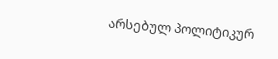არსებულ პოლიტიკურ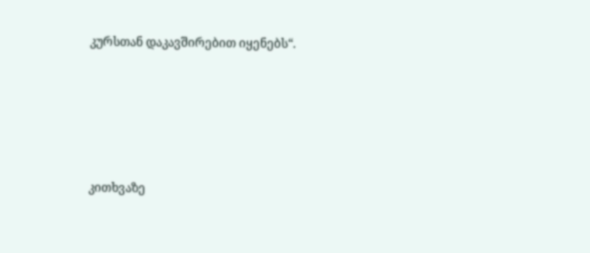კურსთან დაკავშირებით იყენებს“.





კითხვაზე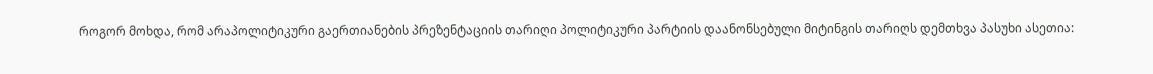როგორ მოხდა, რომ არაპოლიტიკური გაერთიანების პრეზენტაციის თარიღი პოლიტიკური პარტიის დაანონსებული მიტინგის თარიღს დემთხვა პასუხი ასეთია: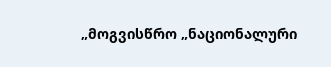„მოგვისწრო „ნაციონალური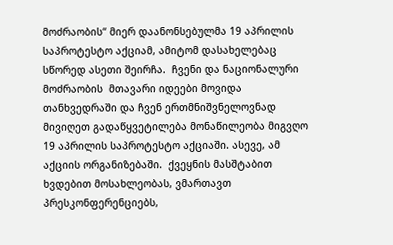მოძრაობის“ მიერ დაანონსებულმა 19 აპრილის საპროტესტო აქციამ, ამიტომ დასახელებაც სწორედ ასეთი შეირჩა.  ჩვენი და ნაციონალური მოძრაობის  მთავარი იდეები მოვიდა თანხვედრაში და ჩვენ ერთმნიშვნელოვნად მივიღეთ გადაწყვეტილება მონაწილეობა მიგვღო 19 აპრილის საპროტესტო აქციაში. ასევე, ამ აქციის ორგანიზებაში.  ქვეყნის მასშტაბით ხვდებით მოსახლეობას, ვმართავთ პრესკონფერენციებს,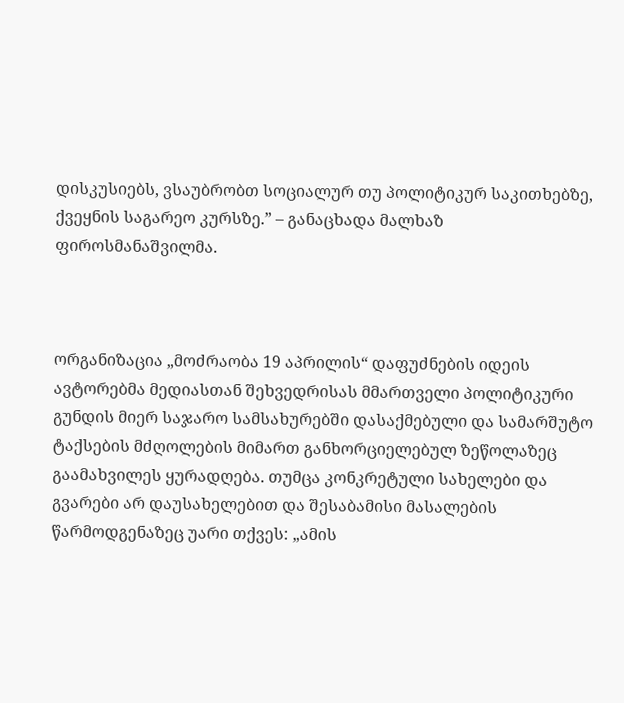დისკუსიებს, ვსაუბრობთ სოციალურ თუ პოლიტიკურ საკითხებზე,  ქვეყნის საგარეო კურსზე.” – განაცხადა მალხაზ ფიროსმანაშვილმა.



ორგანიზაცია „მოძრაობა 19 აპრილის“ დაფუძნების იდეის ავტორებმა მედიასთან შეხვედრისას მმართველი პოლიტიკური გუნდის მიერ საჯარო სამსახურებში დასაქმებული და სამარშუტო ტაქსების მძღოლების მიმართ განხორციელებულ ზეწოლაზეც გაამახვილეს ყურადღება. თუმცა კონკრეტული სახელები და გვარები არ დაუსახელებით და შესაბამისი მასალების წარმოდგენაზეც უარი თქვეს: „ამის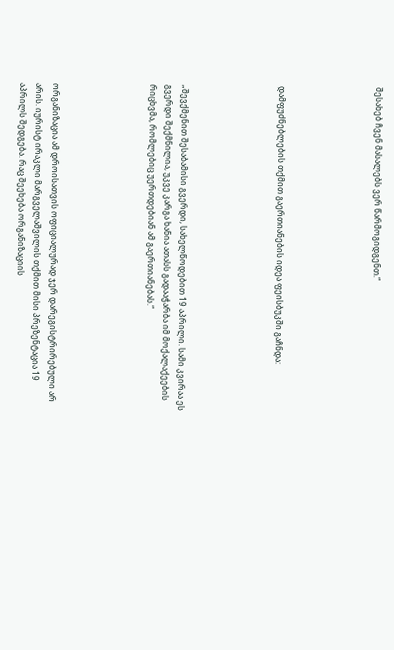შესახებ ჩვენ მასალებს ვერ წარმოგიდგენთ.“





დამფუძნებლების თქმით გაერთიანების იდეა ფეისბუკში გაჩნდა:





„შევქმენით შესაბამისი გვერდი, სახელწოდებით 19 აპრილი. სამი კვირაა ეს გვერდი შექმნილია, უკვე კარგა ხანია ათასს გადააჭარბა იმ მოქალაქეების რიცხვმა, რომლებიც უერთდებიან ამ გაერთიანებას.“





ორგანიზაცია ამ დროისათვის ოფიციალურად ჯერ დარეგისტრირებული არ არის. იურისტ ირაკლი მარგველაშვილის თქმით მისი პრეზენტაცია 19 აპრილს შედგება. რაც შეეხება ორგანიზაციის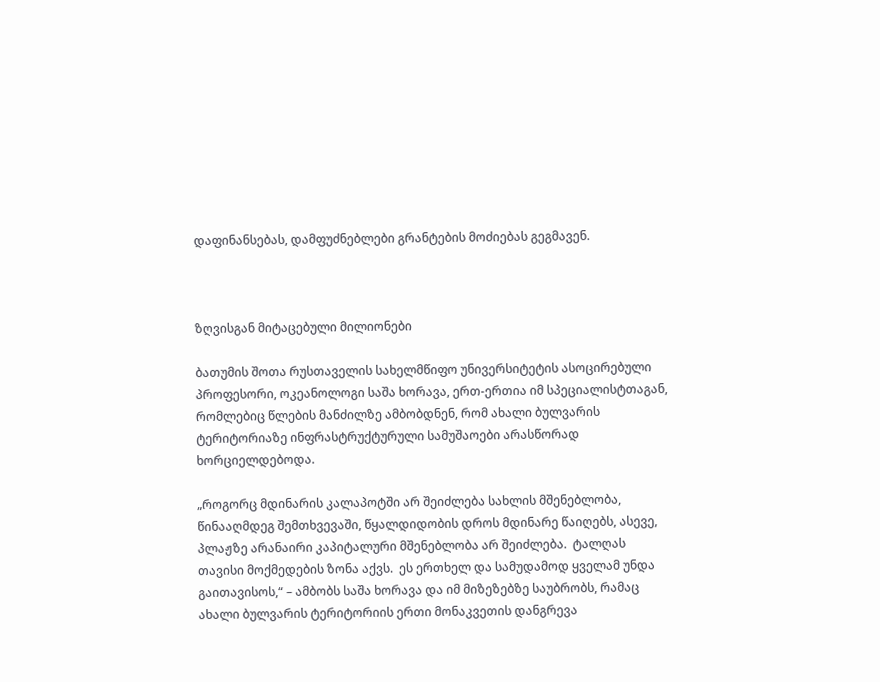დაფინანსებას, დამფუძნებლები გრანტების მოძიებას გეგმავენ.



ზღვისგან მიტაცებული მილიონები

ბათუმის შოთა რუსთაველის სახელმწიფო უნივერსიტეტის ასოცირებული პროფესორი, ოკეანოლოგი საშა ხორავა, ერთ-ერთია იმ სპეციალისტთაგან, რომლებიც წლების მანძილზე ამბობდნენ, რომ ახალი ბულვარის ტერიტორიაზე ინფრასტრუქტურული სამუშაოები არასწორად  ხორციელდებოდა.

„როგორც მდინარის კალაპოტში არ შეიძლება სახლის მშენებლობა, წინააღმდეგ შემთხვევაში, წყალდიდობის დროს მდინარე წაიღებს, ასევე, პლაჟზე არანაირი კაპიტალური მშენებლობა არ შეიძლება.  ტალღას თავისი მოქმედების ზონა აქვს.  ეს ერთხელ და სამუდამოდ ყველამ უნდა გაითავისოს,“ – ამბობს საშა ხორავა და იმ მიზეზებზე საუბრობს, რამაც ახალი ბულვარის ტერიტორიის ერთი მონაკვეთის დანგრევა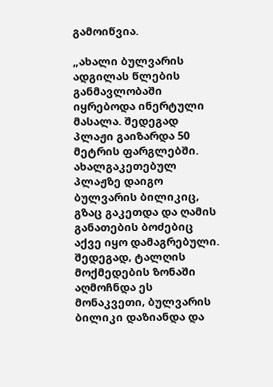გამოიწვია.

„ახალი ბულვარის ადგილას წლების განმავლობაში იყრებოდა ინერტული მასალა. შედეგად პლაჟი გაიზარდა 50 მეტრის ფარგლებში. ახალგაკეთებულ პლაჟზე დაიგო ბულვარის ბილიკიც, გზაც გაკეთდა და ღამის განათების ბოძებიც აქვე იყო დამაგრებული. შედეგად, ტალღის მოქმედების ზონაში აღმოჩნდა ეს მონაკვეთი, ბულვარის ბილიკი დაზიანდა და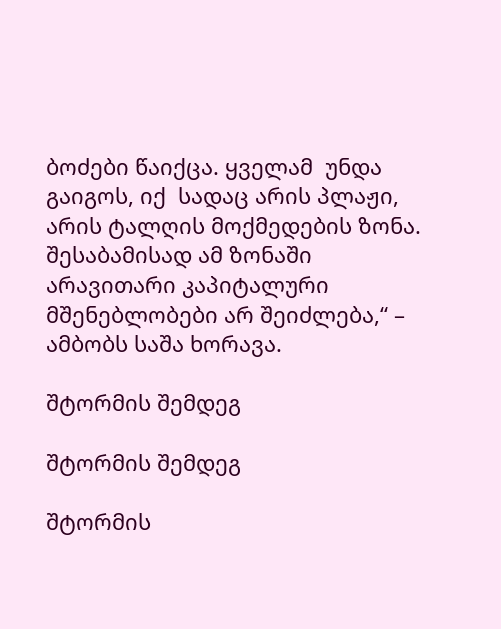ბოძები წაიქცა. ყველამ  უნდა გაიგოს, იქ  სადაც არის პლაჟი, არის ტალღის მოქმედების ზონა. შესაბამისად ამ ზონაში არავითარი კაპიტალური მშენებლობები არ შეიძლება,“ – ამბობს საშა ხორავა.

შტორმის შემდეგ

შტორმის შემდეგ

შტორმის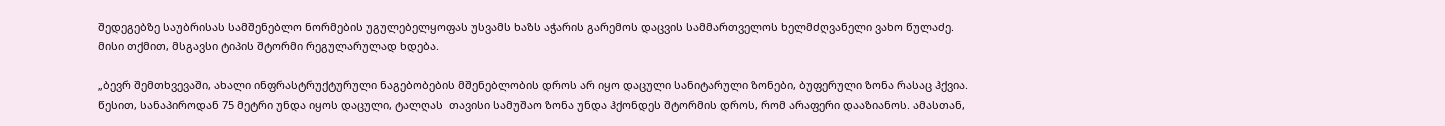შედეგებზე საუბრისას სამშენებლო ნორმების უგულებელყოფას უსვამს ხაზს აჭარის გარემოს დაცვის სამმართველოს ხელმძღვანელი ვახო წულაძე. მისი თქმით, მსგავსი ტიპის შტორმი რეგულარულად ხდება.

„ბევრ შემთხვევაში, ახალი ინფრასტრუქტურული ნაგებობების მშენებლობის დროს არ იყო დაცული სანიტარული ზონები, ბუფერული ზონა რასაც ჰქვია. წესით, სანაპიროდან 75 მეტრი უნდა იყოს დაცული, ტალღას  თავისი სამუშაო ზონა უნდა ჰქონდეს შტორმის დროს, რომ არაფერი დააზიანოს. ამასთან,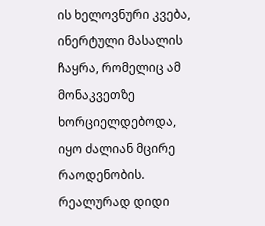ის ხელოვნური კვება,  ინერტული მასალის ჩაყრა, რომელიც ამ მონაკვეთზე ხორციელდებოდა,  იყო ძალიან მცირე რაოდენობის. რეალურად დიდი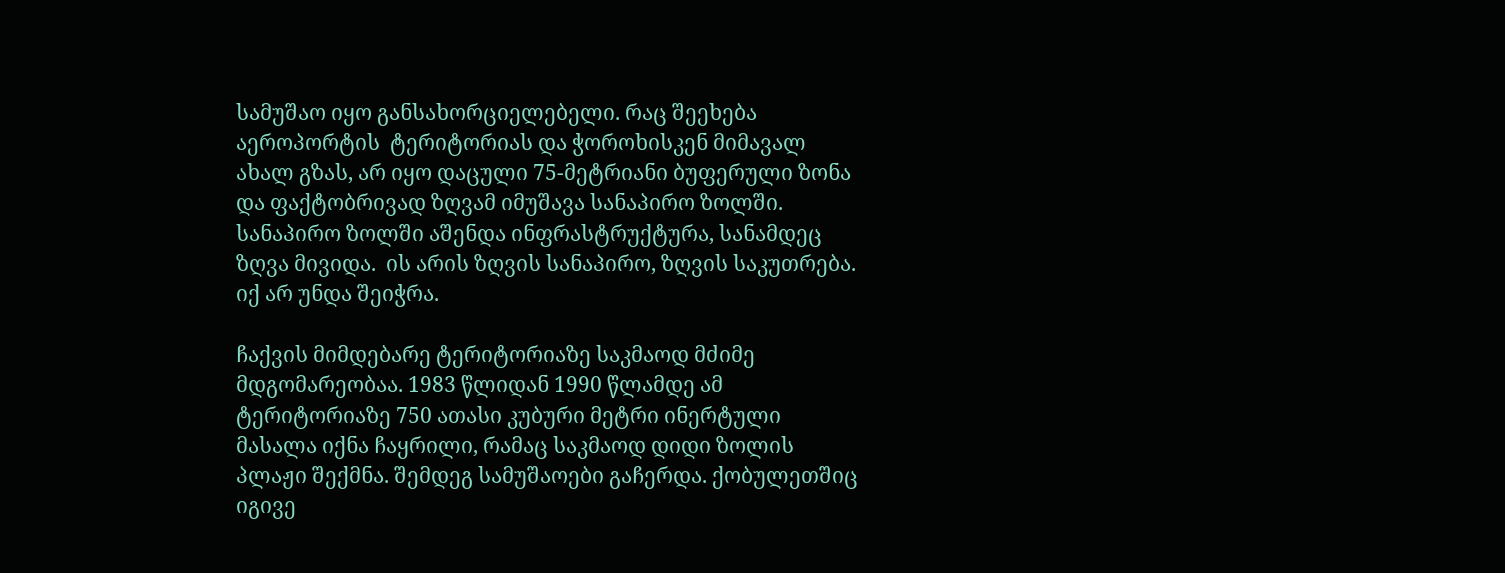სამუშაო იყო განსახორციელებელი. რაც შეეხება აეროპორტის  ტერიტორიას და ჭოროხისკენ მიმავალ ახალ გზას, არ იყო დაცული 75-მეტრიანი ბუფერული ზონა და ფაქტობრივად ზღვამ იმუშავა სანაპირო ზოლში. სანაპირო ზოლში აშენდა ინფრასტრუქტურა, სანამდეც ზღვა მივიდა.  ის არის ზღვის სანაპირო, ზღვის საკუთრება. იქ არ უნდა შეიჭრა.

ჩაქვის მიმდებარე ტერიტორიაზე საკმაოდ მძიმე მდგომარეობაა. 1983 წლიდან 1990 წლამდე ამ ტერიტორიაზე 750 ათასი კუბური მეტრი ინერტული მასალა იქნა ჩაყრილი, რამაც საკმაოდ დიდი ზოლის პლაჟი შექმნა. შემდეგ სამუშაოები გაჩერდა. ქობულეთშიც იგივე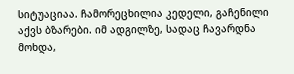სიტუაციაა. ჩამორეცხილია კედელი, გაჩენილი აქვს ბზარები. იმ ადგილზე, სადაც ჩავარდნა მოხდა,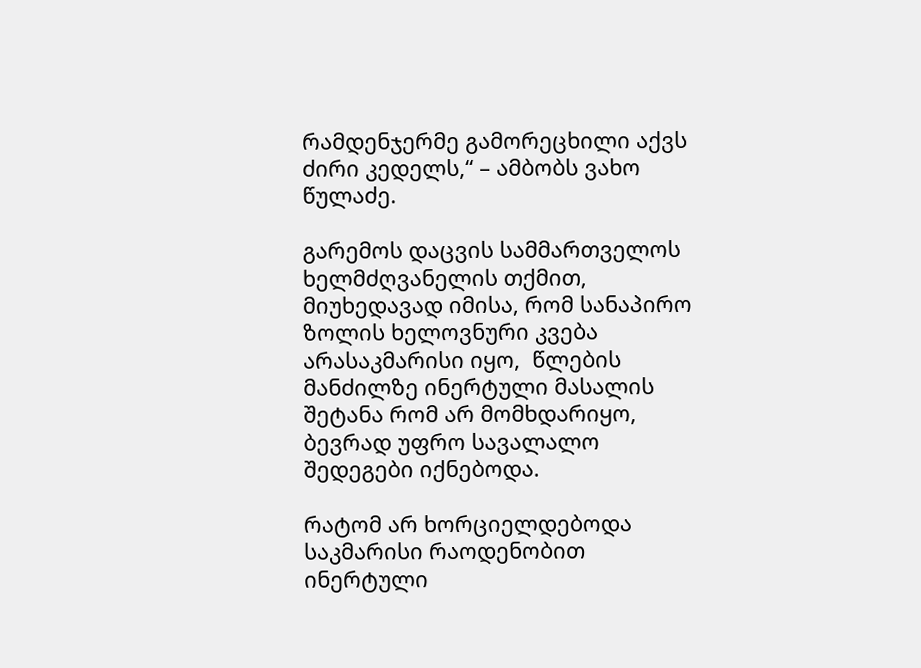რამდენჯერმე გამორეცხილი აქვს ძირი კედელს,“ – ამბობს ვახო წულაძე.

გარემოს დაცვის სამმართველოს ხელმძღვანელის თქმით, მიუხედავად იმისა, რომ სანაპირო ზოლის ხელოვნური კვება არასაკმარისი იყო,  წლების მანძილზე ინერტული მასალის შეტანა რომ არ მომხდარიყო, ბევრად უფრო სავალალო შედეგები იქნებოდა.

რატომ არ ხორციელდებოდა საკმარისი რაოდენობით ინერტული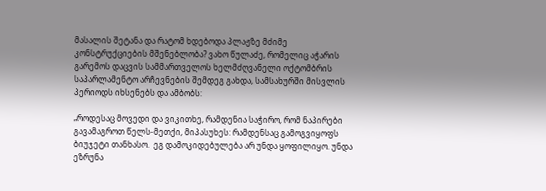მასალის შეტანა და რატომ ხდებოდა პლაჟზე მძიმე კონსტრუქციების მშენებლობა? ვახო წულაძე, რომელიც აჭარის გარემოს დაცვის სამმართველოს ხელმძღვანელი ოქტომბრის საპარლამენტო არჩევნების შემდეგ გახდა, სამსახურში მისვლის პერიოდს იხსენებს და ამბობს:

„როდესაც მოვედი და ვიკითხე, რამდენია საჭირო, რომ ნაპირები გავამაგროთ წელს-მეთქი, მიპასუხეს: რამდენსაც გამოგვიყოფს ბიუჯეტი თანხასო.  ეგ დამოკიდებულება არ უნდა ყოფილიყო. უნდა ეზრუნა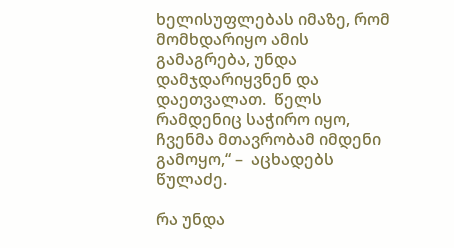ხელისუფლებას იმაზე, რომ მომხდარიყო ამის გამაგრება, უნდა დამჯდარიყვნენ და დაეთვალათ.  წელს რამდენიც საჭირო იყო, ჩვენმა მთავრობამ იმდენი გამოყო,“ –  აცხადებს წულაძე.

რა უნდა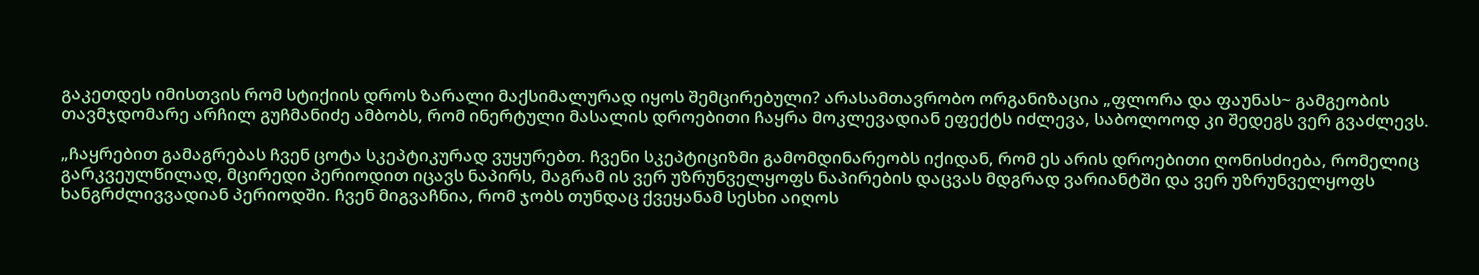გაკეთდეს იმისთვის რომ სტიქიის დროს ზარალი მაქსიმალურად იყოს შემცირებული? არასამთავრობო ორგანიზაცია „ფლორა და ფაუნას~ გამგეობის თავმჯდომარე არჩილ გუჩმანიძე ამბობს, რომ ინერტული მასალის დროებითი ჩაყრა მოკლევადიან ეფექტს იძლევა, საბოლოოდ კი შედეგს ვერ გვაძლევს.

„ჩაყრებით გამაგრებას ჩვენ ცოტა სკეპტიკურად ვუყურებთ. ჩვენი სკეპტიციზმი გამომდინარეობს იქიდან, რომ ეს არის დროებითი ღონისძიება, რომელიც გარკვეულწილად, მცირედი პერიოდით იცავს ნაპირს, მაგრამ ის ვერ უზრუნველყოფს ნაპირების დაცვას მდგრად ვარიანტში და ვერ უზრუნველყოფს ხანგრძლივვადიან პერიოდში. ჩვენ მიგვაჩნია, რომ ჯობს თუნდაც ქვეყანამ სესხი აიღოს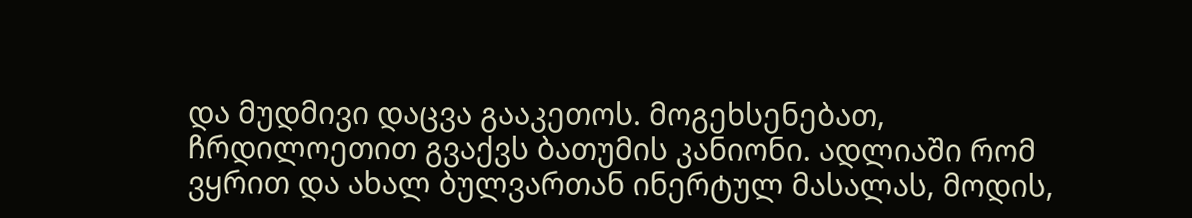და მუდმივი დაცვა გააკეთოს. მოგეხსენებათ, ჩრდილოეთით გვაქვს ბათუმის კანიონი. ადლიაში რომ ვყრით და ახალ ბულვართან ინერტულ მასალას, მოდის,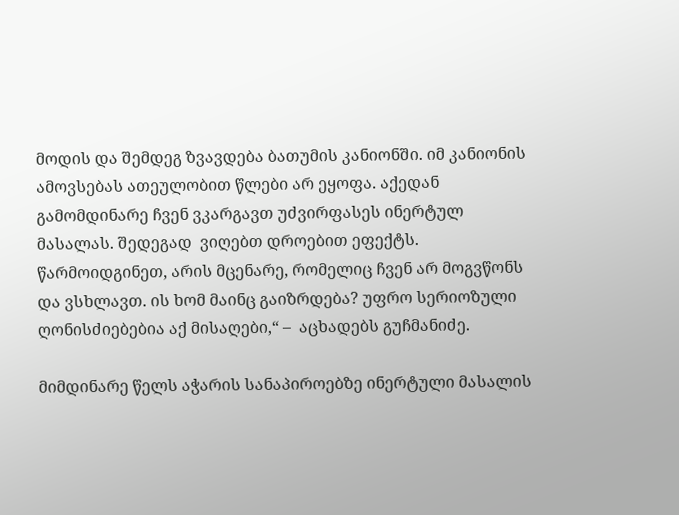მოდის და შემდეგ ზვავდება ბათუმის კანიონში. იმ კანიონის ამოვსებას ათეულობით წლები არ ეყოფა. აქედან გამომდინარე ჩვენ ვკარგავთ უძვირფასეს ინერტულ მასალას. შედეგად  ვიღებთ დროებით ეფექტს. წარმოიდგინეთ, არის მცენარე, რომელიც ჩვენ არ მოგვწონს და ვსხლავთ. ის ხომ მაინც გაიზრდება? უფრო სერიოზული ღონისძიებებია აქ მისაღები,“ –  აცხადებს გუჩმანიძე.

მიმდინარე წელს აჭარის სანაპიროებზე ინერტული მასალის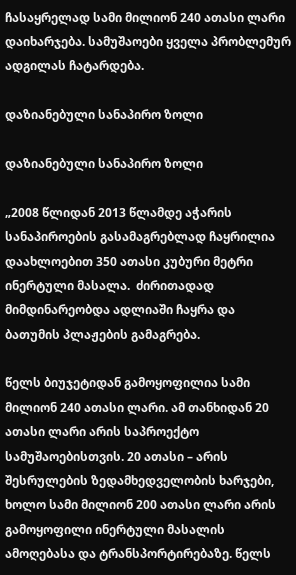ჩასაყრელად სამი მილიონ 240 ათასი ლარი დაიხარჯება. სამუშაოები ყველა პრობლემურ ადგილას ჩატარდება.

დაზიანებული სანაპირო ზოლი

დაზიანებული სანაპირო ზოლი

„2008 წლიდან 2013 წლამდე აჭარის სანაპიროების გასამაგრებლად ჩაყრილია დაახლოებით 350 ათასი კუბური მეტრი ინერტული მასალა.  ძირითადად მიმდინარეობდა ადლიაში ჩაყრა და ბათუმის პლაჟების გამაგრება.

წელს ბიუჯეტიდან გამოყოფილია სამი მილიონ 240 ათასი ლარი. ამ თანხიდან 20 ათასი ლარი არის საპროექტო სამუშაოებისთვის. 20 ათასი – არის შესრულების ზედამხედველობის ხარჯები, ხოლო სამი მილიონ 200 ათასი ლარი არის  გამოყოფილი ინერტული მასალის ამოღებასა და ტრანსპორტირებაზე. წელს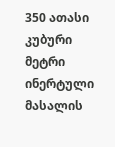350 ათასი კუბური მეტრი ინერტული მასალის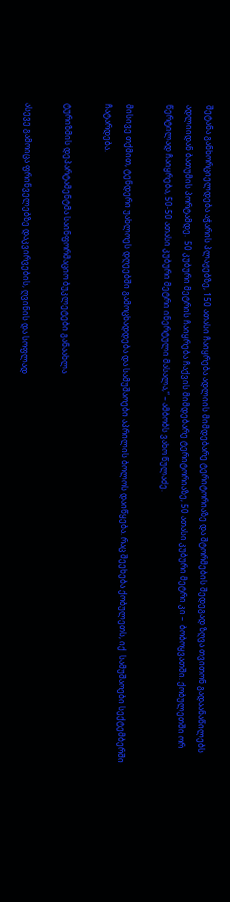შეტანა განხორციელდება აჭარის პლაჟებზე, 150 ათასი ჩაიყრება ადლიის მიმდებარე ტერიტორიაზე და შტორმების შედეგად ზღვა თვითონ გადაანაწილებს ადლიიდან ბათუმის პორტამდე.  50 კუბური მეტრის ჩაიყრება ჩაქვის მიმდებარე ტერიტორიაზე, 50 ათასი კუბური მეტრი კი –  ბობოყვათში. ქობულეთში ორ წერტილად ჩაიყრება, 50-50 ათასი კუბური მეტრი ინერტული მასალა,“ – ამბობს ვახო წულაძე.

მისივე თქმით, ტენდერი უახლოეს დღეებში გამოცხადდება და სამუშაოები აპრილის ბოლოს დაიწყება. რაც შეეხება ქობულეთს, იქ  სამუშაოები სექტემბერში ჩატარდება.

ტურიზმის დეპარტამენტმა საინფორმაციო ბუკლეტები განაახლა

ასევე გამოიცა ფრინველებზე დაკვირვების, ღვინის და სოფლად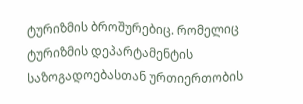ტურიზმის ბროშურებიც. რომელიც ტურიზმის დეპარტამენტის საზოგადოებასთან ურთიერთობის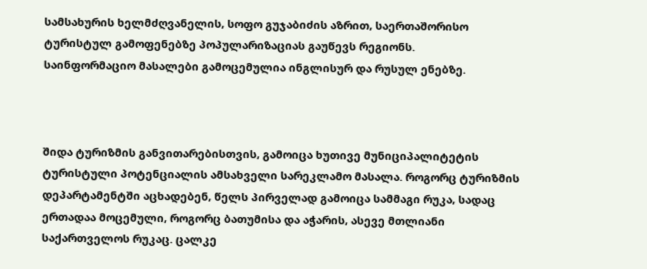სამსახურის ხელმძღვანელის, სოფო გუჯაბიძის აზრით, საერთაშორისო ტურისტულ გამოფენებზე პოპულარიზაციას გაუწევს რეგიონს.
საინფორმაციო მასალები გამოცემულია ინგლისურ და რუსულ ენებზე.



შიდა ტურიზმის განვითარებისთვის, გამოიცა ხუთივე მუნიციპალიტეტის ტურისტული პოტენციალის ამსახველი სარეკლამო მასალა. როგორც ტურიზმის დეპარტამენტში აცხადებენ, წელს პირველად გამოიცა სამმაგი რუკა, სადაც ერთადაა მოცემული, როგორც ბათუმისა და აჭარის, ასევე მთლიანი საქართველოს რუკაც. ცალკე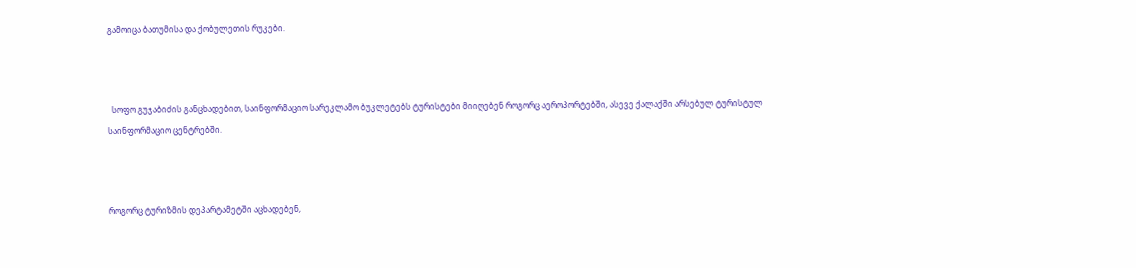გამოიცა ბათუმისა და ქობულეთის რუკები.



  სოფო გუჯაბიძის განცხადებით, საინფორმაციო სარეკლამო ბუკლეტებს ტურისტები მიიღებენ როგორც აეროპორტებში, ასევე ქალაქში არსებულ ტურისტულ საინფორმაციო ცენტრებში.



როგორც ტურიზმის დეპარტამეტში აცხადებენ,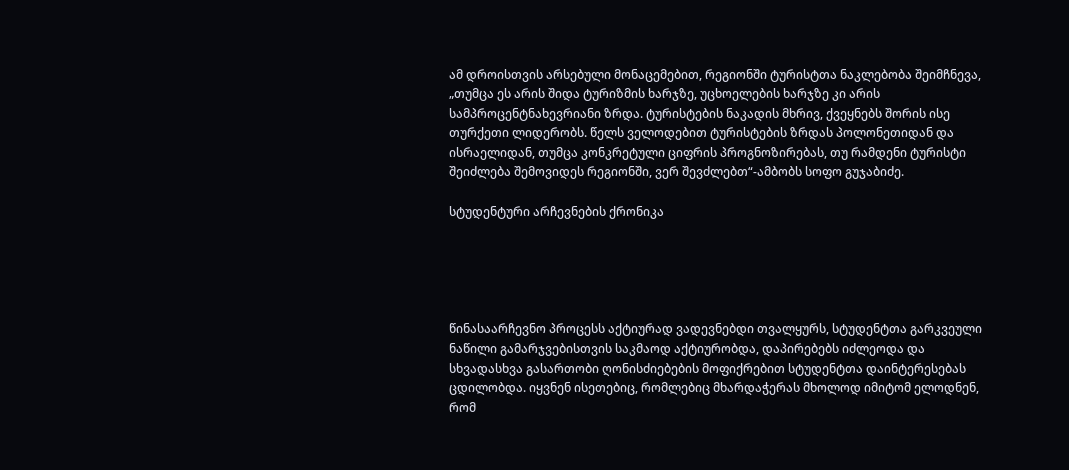ამ დროისთვის არსებული მონაცემებით, რეგიონში ტურისტთა ნაკლებობა შეიმჩნევა, „თუმცა ეს არის შიდა ტურიზმის ხარჯზე, უცხოელების ხარჯზე კი არის სამპროცენტნახევრიანი ზრდა. ტურისტების ნაკადის მხრივ, ქვეყნებს შორის ისე თურქეთი ლიდერობს. წელს ველოდებით ტურისტების ზრდას პოლონეთიდან და ისრაელიდან, თუმცა კონკრეტული ციფრის პროგნოზირებას, თუ რამდენი ტურისტი შეიძლება შემოვიდეს რეგიონში, ვერ შევძლებთ“-ამბობს სოფო გუჯაბიძე.

სტუდენტური არჩევნების ქრონიკა





წინასაარჩევნო პროცესს აქტიურად ვადევნებდი თვალყურს, სტუდენტთა გარკვეული ნაწილი გამარჯვებისთვის საკმაოდ აქტიურობდა, დაპირებებს იძლეოდა და სხვადასხვა გასართობი ღონისძიებების მოფიქრებით სტუდენტთა დაინტერესებას ცდილობდა. იყვნენ ისეთებიც, რომლებიც მხარდაჭერას მხოლოდ იმიტომ ელოდნენ, რომ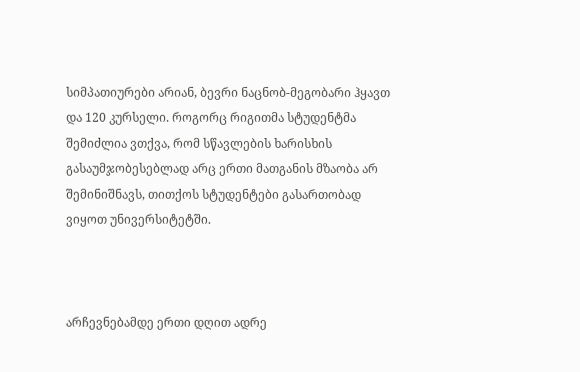სიმპათიურები არიან, ბევრი ნაცნობ-მეგობარი ჰყავთ და 120 კურსელი. როგორც რიგითმა სტუდენტმა შემიძლია ვთქვა, რომ სწავლების ხარისხის გასაუმჯობესებლად არც ერთი მათგანის მზაობა არ შემინიშნავს, თითქოს სტუდენტები გასართობად ვიყოთ უნივერსიტეტში.



არჩევნებამდე ერთი დღით ადრე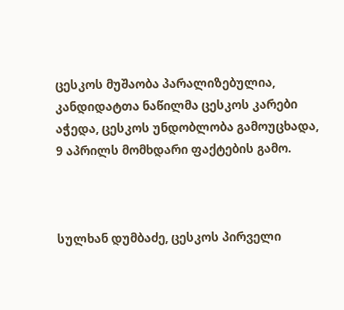ცესკოს მუშაობა პარალიზებულია, კანდიდატთა ნაწილმა ცესკოს კარები აჭედა, ცესკოს უნდობლობა გამოუცხადა, 9 აპრილს მომხდარი ფაქტების გამო.



სულხან დუმბაძე, ცესკოს პირველი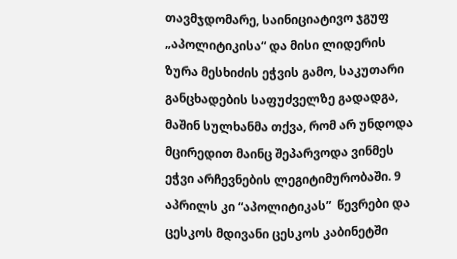თავმჯდომარე, საინიციატივო ჯგუფ „აპოლიტიკისა“ და მისი ლიდერის ზურა მესხიძის ეჭვის გამო, საკუთარი განცხადების საფუძველზე გადადგა, მაშინ სულხანმა თქვა, რომ არ უნდოდა მცირედით მაინც შეპარვოდა ვინმეს ეჭვი არჩევნების ლეგიტიმურობაში. 9 აპრილს კი “აპოლიტიკას”  წევრები და ცესკოს მდივანი ცესკოს კაბინეტში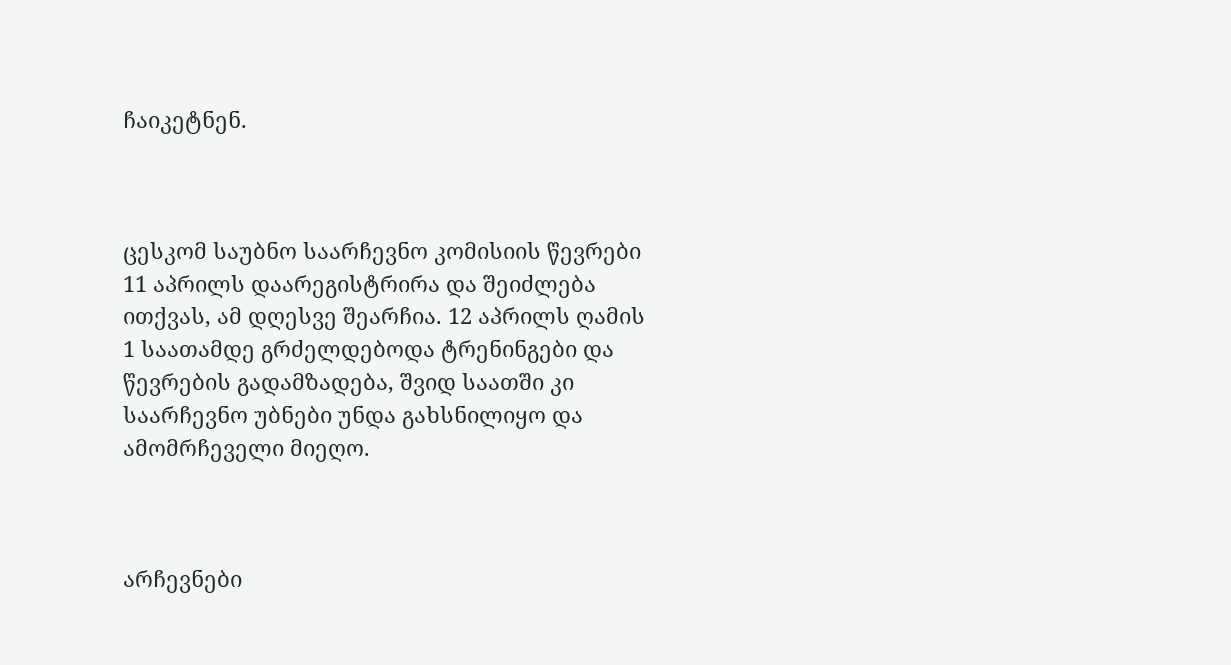ჩაიკეტნენ.



ცესკომ საუბნო საარჩევნო კომისიის წევრები 11 აპრილს დაარეგისტრირა და შეიძლება ითქვას, ამ დღესვე შეარჩია. 12 აპრილს ღამის 1 საათამდე გრძელდებოდა ტრენინგები და წევრების გადამზადება, შვიდ საათში კი საარჩევნო უბნები უნდა გახსნილიყო და ამომრჩეველი მიეღო.



არჩევნები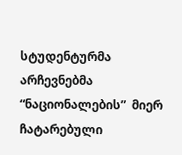სტუდენტურმა არჩევნებმა “ნაციონალების”  მიერ ჩატარებული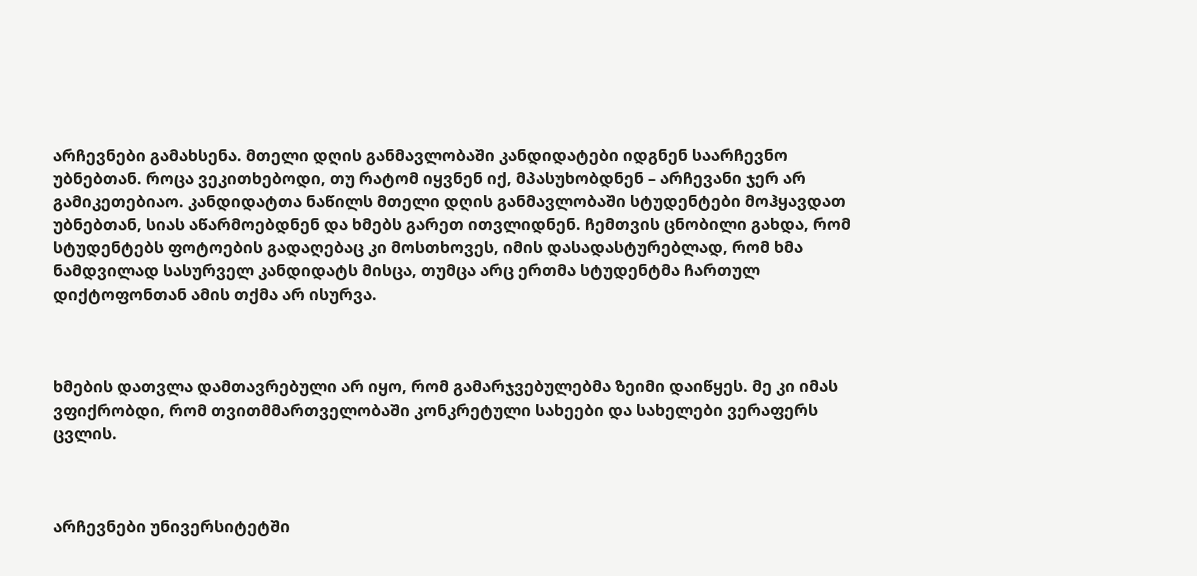არჩევნები გამახსენა. მთელი დღის განმავლობაში კანდიდატები იდგნენ საარჩევნო უბნებთან. როცა ვეკითხებოდი, თუ რატომ იყვნენ იქ, მპასუხობდნენ – არჩევანი ჯერ არ გამიკეთებიაო. კანდიდატთა ნაწილს მთელი დღის განმავლობაში სტუდენტები მოჰყავდათ უბნებთან, სიას აწარმოებდნენ და ხმებს გარეთ ითვლიდნენ. ჩემთვის ცნობილი გახდა, რომ სტუდენტებს ფოტოების გადაღებაც კი მოსთხოვეს, იმის დასადასტურებლად, რომ ხმა ნამდვილად სასურველ კანდიდატს მისცა, თუმცა არც ერთმა სტუდენტმა ჩართულ დიქტოფონთან ამის თქმა არ ისურვა.



ხმების დათვლა დამთავრებული არ იყო, რომ გამარჯვებულებმა ზეიმი დაიწყეს. მე კი იმას ვფიქრობდი, რომ თვითმმართველობაში კონკრეტული სახეები და სახელები ვერაფერს ცვლის.



არჩევნები უნივერსიტეტში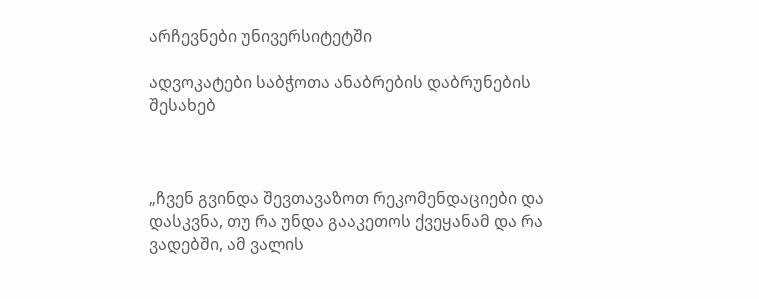არჩევნები უნივერსიტეტში

ადვოკატები საბჭოთა ანაბრების დაბრუნების შესახებ



„ჩვენ გვინდა შევთავაზოთ რეკომენდაციები და დასკვნა, თუ რა უნდა გააკეთოს ქვეყანამ და რა ვადებში, ამ ვალის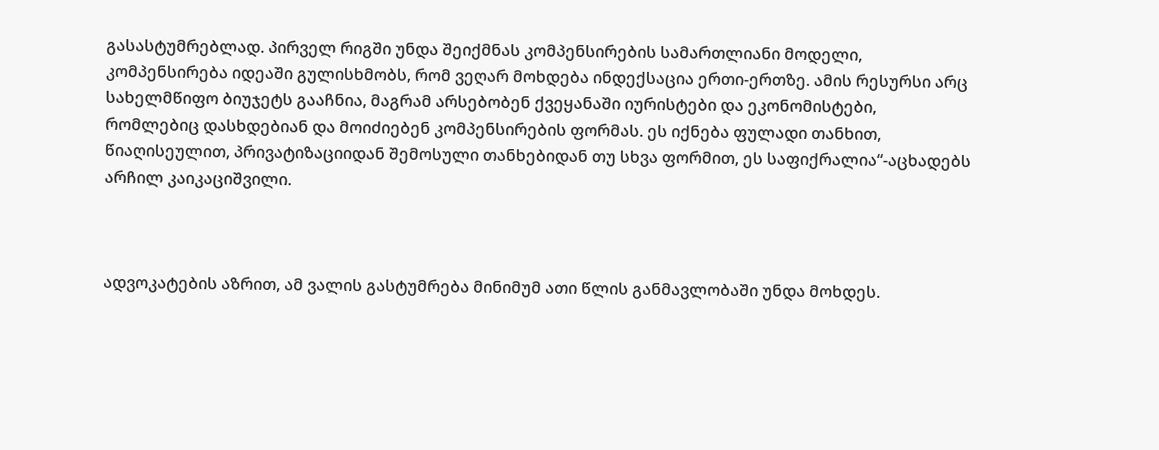გასასტუმრებლად. პირველ რიგში უნდა შეიქმნას კომპენსირების სამართლიანი მოდელი, კომპენსირება იდეაში გულისხმობს, რომ ვეღარ მოხდება ინდექსაცია ერთი-ერთზე. ამის რესურსი არც სახელმწიფო ბიუჯეტს გააჩნია, მაგრამ არსებობენ ქვეყანაში იურისტები და ეკონომისტები, რომლებიც დასხდებიან და მოიძიებენ კომპენსირების ფორმას. ეს იქნება ფულადი თანხით, წიაღისეულით, პრივატიზაციიდან შემოსული თანხებიდან თუ სხვა ფორმით, ეს საფიქრალია“-აცხადებს არჩილ კაიკაციშვილი.



ადვოკატების აზრით, ამ ვალის გასტუმრება მინიმუმ ათი წლის განმავლობაში უნდა მოხდეს.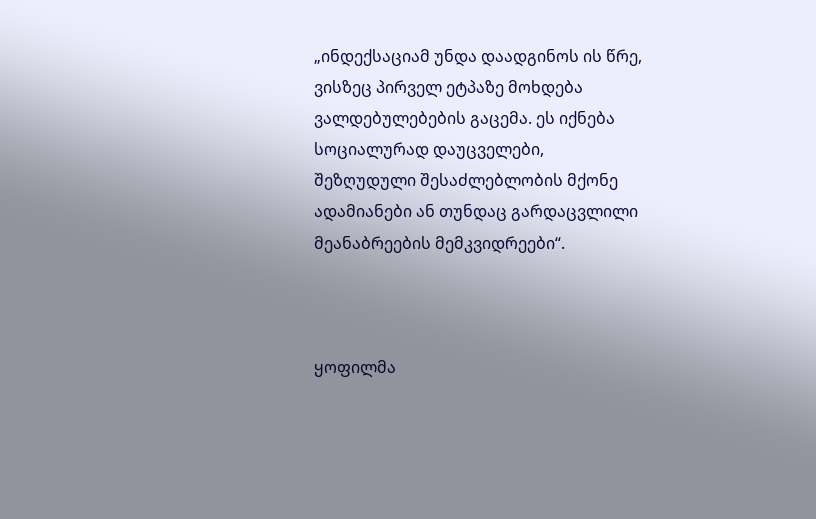„ინდექსაციამ უნდა დაადგინოს ის წრე, ვისზეც პირველ ეტპაზე მოხდება ვალდებულებების გაცემა. ეს იქნება სოციალურად დაუცველები, შეზღუდული შესაძლებლობის მქონე ადამიანები ან თუნდაც გარდაცვლილი მეანაბრეების მემკვიდრეები“.



ყოფილმა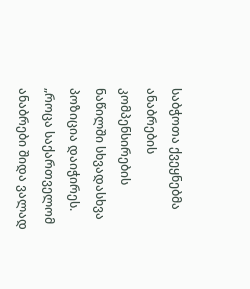საბჭოთა ქვეყნებმა ანაბრების კომპენსირების ნაწილში სხვადასხვა პოზიცია დაიჭირეს. „როცა საქართველომ ანაბრები შიდა ვალად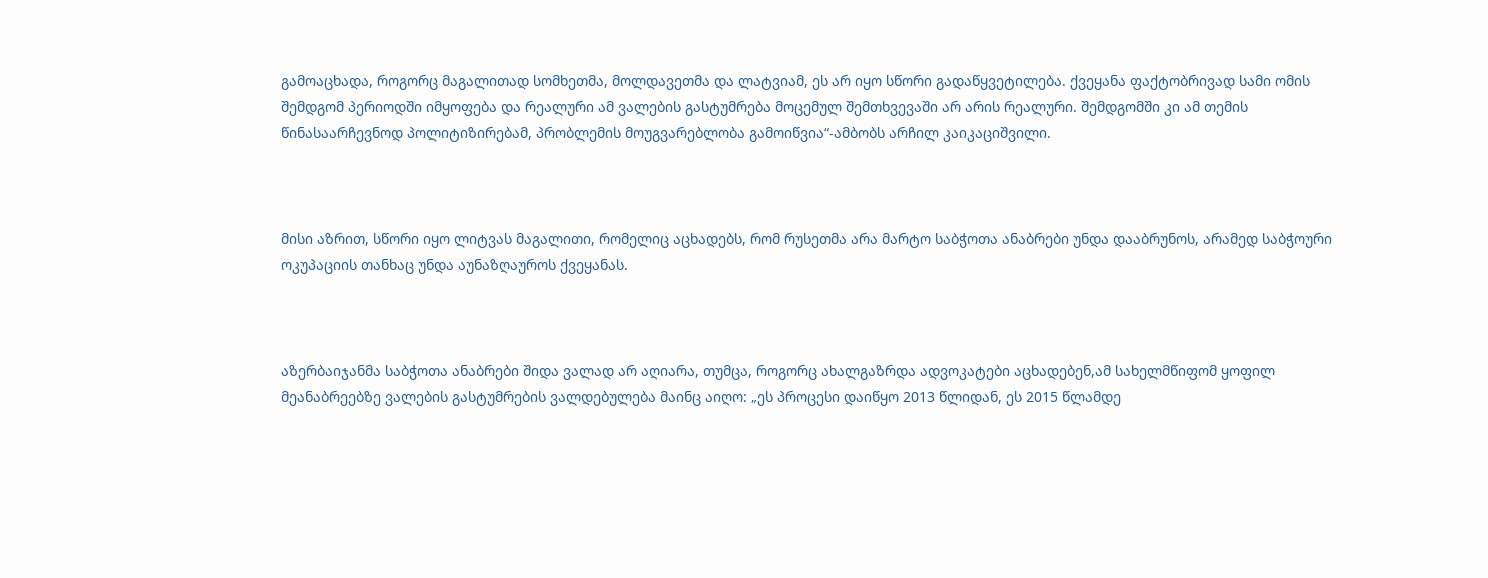გამოაცხადა, როგორც მაგალითად სომხეთმა, მოლდავეთმა და ლატვიამ, ეს არ იყო სწორი გადაწყვეტილება. ქვეყანა ფაქტობრივად სამი ომის შემდგომ პერიოდში იმყოფება და რეალური ამ ვალების გასტუმრება მოცემულ შემთხვევაში არ არის რეალური. შემდგომში კი ამ თემის წინასაარჩევნოდ პოლიტიზირებამ, პრობლემის მოუგვარებლობა გამოიწვია“-ამბობს არჩილ კაიკაციშვილი.



მისი აზრით, სწორი იყო ლიტვას მაგალითი, რომელიც აცხადებს, რომ რუსეთმა არა მარტო საბჭოთა ანაბრები უნდა დააბრუნოს, არამედ საბჭოური ოკუპაციის თანხაც უნდა აუნაზღაუროს ქვეყანას.



აზერბაიჯანმა საბჭოთა ანაბრები შიდა ვალად არ აღიარა, თუმცა, როგორც ახალგაზრდა ადვოკატები აცხადებენ,ამ სახელმწიფომ ყოფილ მეანაბრეებზე ვალების გასტუმრების ვალდებულება მაინც აიღო: „ეს პროცესი დაიწყო 2013 წლიდან, ეს 2015 წლამდე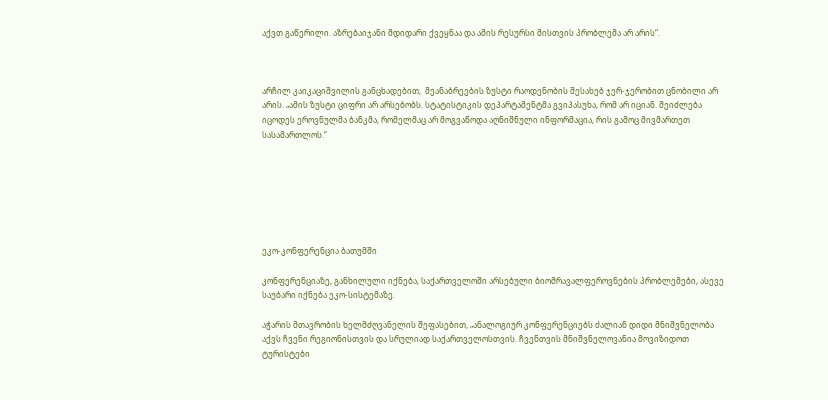აქვთ გაწერილი. აზრებაიჯანი მდიდარი ქვეყნაა და ამის რესურსი მისთვის პრობლემა არ არის“.



არჩილ კაიკაციშვილის განცხადებით,  მეანაბრეების ზუსტი რაოდენობის შესახებ ჯერ-ჯერობით ცნობილი არ არის. „ამის ზუსტი ციფრი არ არსებობს. სტატისტიკის დეპარტამენტმა გვიპასუხა, რომ არ იციან. შეიძლება იცოდეს ეროვნულმა ბანკმა, რომელმაც არ მოგვაწოდა აღნიშნული ინფორმაცია, რის გამოც მივმართეთ სასამართლოს.“







ეკო-კონფერენცია ბათუმში

კონფერენციაზე, განხილული იქნება, საქართველოში არსებული ბიომრავალფეროვნების პრობლემები, ასევე საუბარი იქნება ეკო-სისტემაზე.

აჭარის მთავრობის ხელმძღვანელის შეფასებით, „ანალოგიურ კონფერენციებს ძალიან დიდი მნიშვნელობა აქვს ჩვენი რეგიონისთვის და სრულიად საქართველოსთვის. ჩვენთვის მნიშვნელოვანია მოვიზიდოთ ტურისტები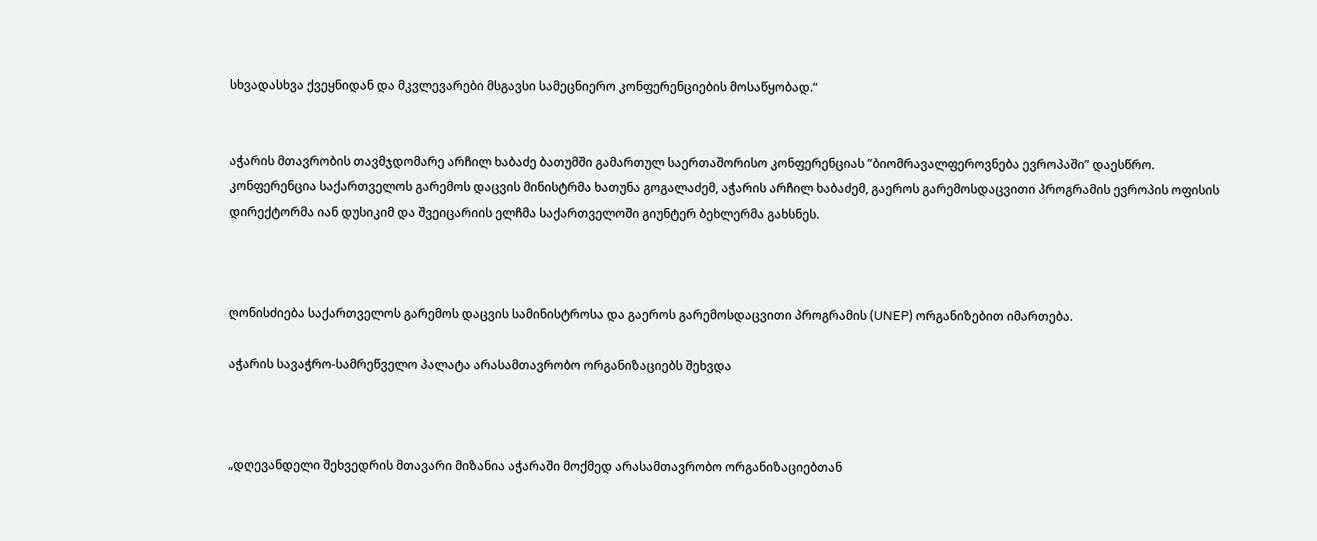სხვადასხვა ქვეყნიდან და მკვლევარები მსგავსი სამეცნიერო კონფერენციების მოსაწყობად.“


აჭარის მთავრობის თავმჯდომარე არჩილ ხაბაძე ბათუმში გამართულ საერთაშორისო კონფერენციას ”ბიომრავალფეროვნება ევროპაში” დაესწრო.
კონფერენცია საქართველოს გარემოს დაცვის მინისტრმა ხათუნა გოგალაძემ, აჭარის არჩილ ხაბაძემ, გაეროს გარემოსდაცვითი პროგრამის ევროპის ოფისის დირექტორმა იან დუსიკიმ და შვეიცარიის ელჩმა საქართველოში გიუნტერ ბეხლერმა გახსნეს.



ღონისძიება საქართველოს გარემოს დაცვის სამინისტროსა და გაეროს გარემოსდაცვითი პროგრამის (UNEP) ორგანიზებით იმართება.

აჭარის სავაჭრო-სამრეწველო პალატა არასამთავრობო ორგანიზაციებს შეხვდა



„დღევანდელი შეხვედრის მთავარი მიზანია აჭარაში მოქმედ არასამთავრობო ორგანიზაციებთან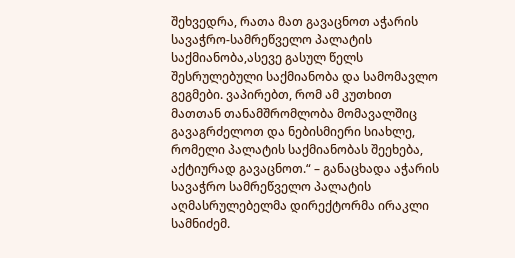შეხვედრა, რათა მათ გავაცნოთ აჭარის სავაჭრო-სამრეწველო პალატის საქმიანობა,ასევე გასულ წელს შესრულებული საქმიანობა და სამომავლო გეგმები. ვაპირებთ, რომ ამ კუთხით მათთან თანამშრომლობა მომავალშიც გავაგრძელოთ და ნებისმიერი სიახლე, რომელი პალატის საქმიანობას შეეხება, აქტიურად გავაცნოთ.“ – განაცხადა აჭარის სავაჭრო სამრეწველო პალატის აღმასრულებელმა დირექტორმა ირაკლი სამნიძემ.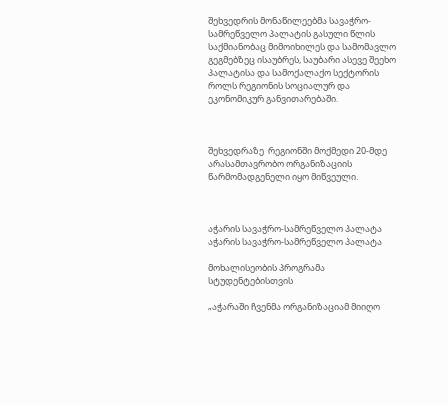შეხვედრის მონაწილეებმა სავაჭრო-სამრეწველო პალატის გასული წლის საქმიანობაც მიმოიხილეს და სამომავლო გეგმებზეც ისაუბრეს, საუბარი ასევე შეეხო პალატისა და სამოქალაქო სექტორის როლს რეგიონის სოციალურ და ეკონომიკურ განვითარებაში.



შეხვედრაზე  რეგიონში მოქმედი 20-მდე არასამთავრობო ორგანიზაციის წარმომადგენელი იყო მიწვეული.



აჭარის სავაჭრო-სამრეწველო პალატა
აჭარის სავაჭრო-სამრეწველო პალატა

მოხალისეობის პროგრამა სტუდენტებისთვის

„აჭარაში ჩვენმა ორგანიზაციამ მიიღო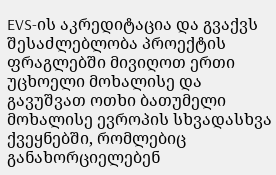EVS-ის აკრედიტაცია და გვაქვს შესაძლებლობა პროექტის ფრაგლებში მივიღოთ ერთი უცხოელი მოხალისე და გავუშვათ ოთხი ბათუმელი მოხალისე ევროპის სხვადასხვა ქვეყნებში, რომლებიც განახორციელებენ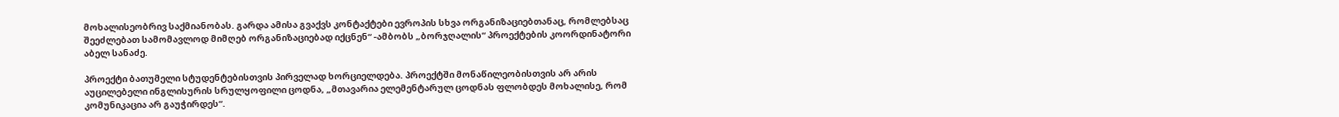მოხალისეობრივ საქმიანობას. გარდა ამისა გვაქვს კონტაქტები ევროპის სხვა ორგანიზაციებთანაც, რომლებსაც შეეძლებათ სამომავლოდ მიმღებ ორგანიზაციებად იქცნენ“ -ამბობს „ბორჯღალის“ პროექტების კოორდინატორი აბელ სანაძე.

პროექტი ბათუმელი სტუდენტებისთვის პირველად ხორციელდება. პროექტში მონაწილეობისთვის არ არის აუცილებელი ინგლისურის სრულყოფილი ცოდნა, „მთავარია ელემენტარულ ცოდნას ფლობდეს მოხალისე, რომ კომუნიკაცია არ გაუჭირდეს“.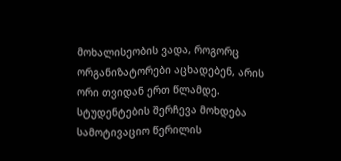მოხალისეობის ვადა, როგორც ორგანიზატორები აცხადებენ, არის ორი თვიდან ერთ წლამდე. სტუდენტების შერჩევა მოხდება სამოტივაციო წერილის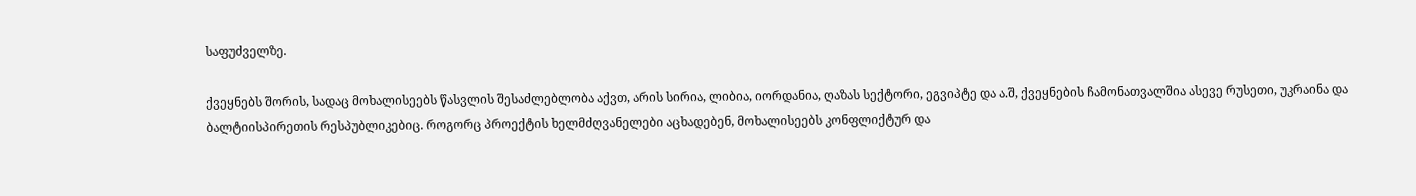საფუძველზე.

ქვეყნებს შორის, სადაც მოხალისეებს წასვლის შესაძლებლობა აქვთ, არის სირია, ლიბია, იორდანია, ღაზას სექტორი, ეგვიპტე და ა.შ, ქვეყნების ჩამონათვალშია ასევე რუსეთი, უკრაინა და ბალტიისპირეთის რესპუბლიკებიც. როგორც პროექტის ხელმძღვანელები აცხადებენ, მოხალისეებს კონფლიქტურ და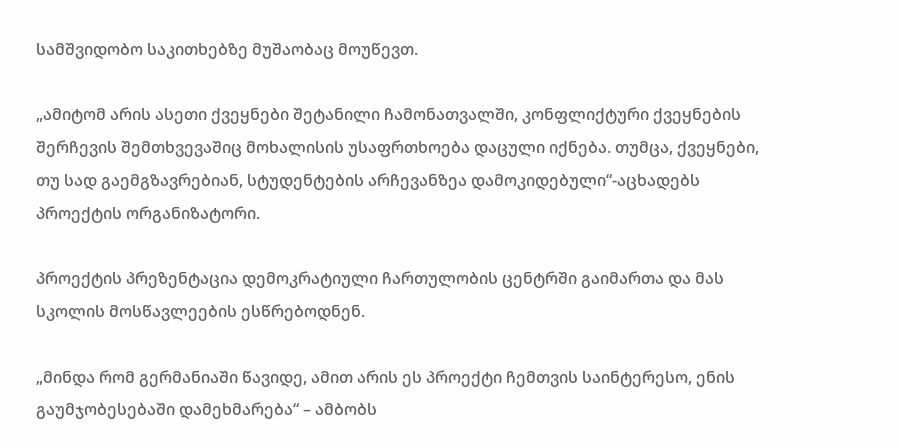სამშვიდობო საკითხებზე მუშაობაც მოუწევთ.

„ამიტომ არის ასეთი ქვეყნები შეტანილი ჩამონათვალში, კონფლიქტური ქვეყნების შერჩევის შემთხვევაშიც მოხალისის უსაფრთხოება დაცული იქნება. თუმცა, ქვეყნები, თუ სად გაემგზავრებიან, სტუდენტების არჩევანზეა დამოკიდებული“-აცხადებს პროექტის ორგანიზატორი.

პროექტის პრეზენტაცია დემოკრატიული ჩართულობის ცენტრში გაიმართა და მას სკოლის მოსწავლეების ესწრებოდნენ.

„მინდა რომ გერმანიაში წავიდე, ამით არის ეს პროექტი ჩემთვის საინტერესო, ენის გაუმჯობესებაში დამეხმარება“ – ამბობს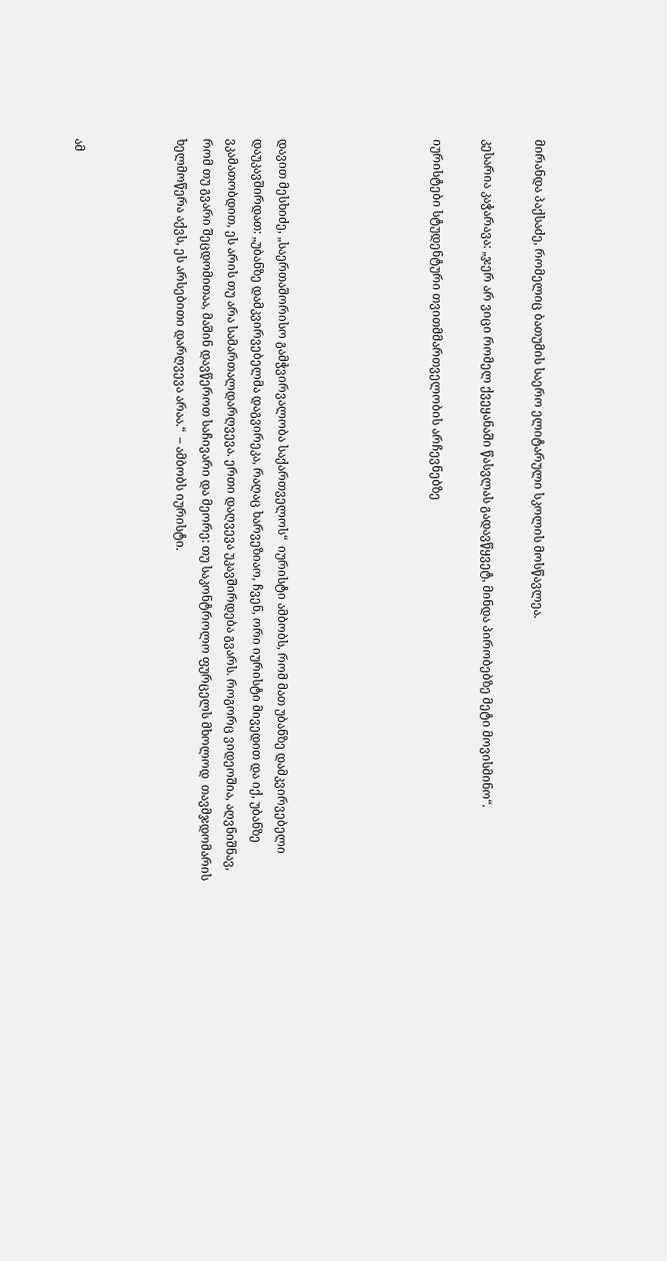მირანდა პაქსაძე, რომელიც ბათუმის საერო ელიტარული სკოლის მოსწავლეა.

კესარია კაჭარავა: „ჯერ არ ვიცი რომელ ქვეყანაში წასვლას გადავწყვეტ, მინდა პირობებზე მეტი მოვისმინო“.

იურისტები სტუდენტური თვითმმართველობის არჩევნებზე





დავით მესხიძე, „საერთაშორისო გამჭვირვალობა საქართველოს“  იურისტი ამბობს, რომ მათ უბანზე დამკვირვებელი დაუკავშირდათ: „უბანზე დამკვირვებელმა დაგვირეკა, რაღაც ხარვეზიაო, ჩვენ, ორი იურისტი მივედით და იქ, უბანზე ვკამათობდით, ეს არის თუ არა სამართალდარღვევა. ერთი დაღვევა უკავშირდება გვარს. როგორც ვიდეოშია, აღვნიშნავ, რომ თუ გვარი შეცდომითაა, მაშინ დავწეროთ საჩივარი და მეორე: თუ საკონტროლო ფურცელს მხოლოდ  თავმჯდომარის ხელმოწერა აქვს, ეს არსებითი დარღვევა არაა.“  – ამბობს იურისტი.



ამ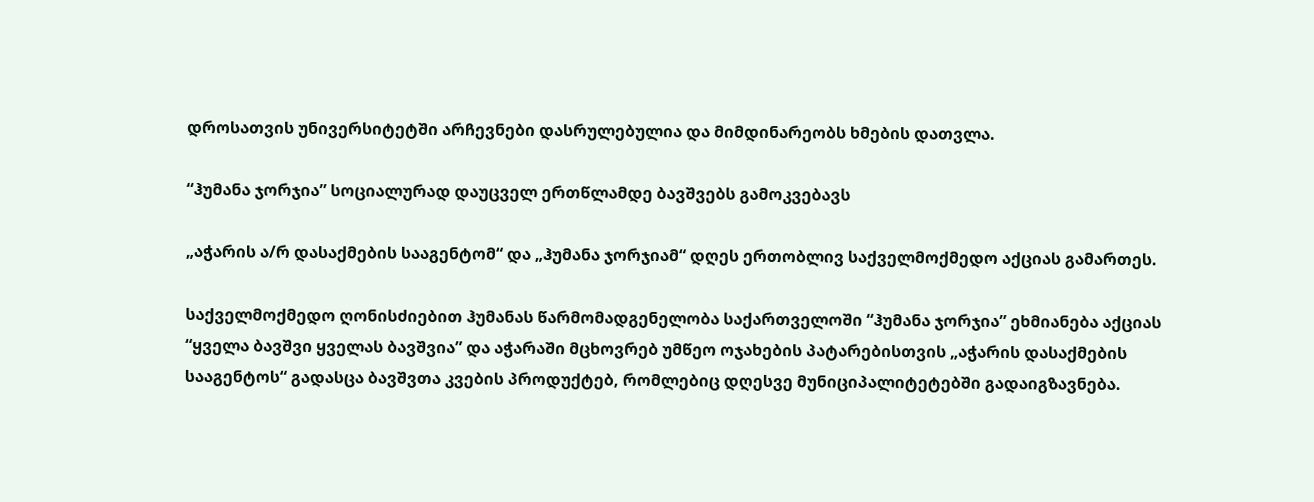დროსათვის უნივერსიტეტში არჩევნები დასრულებულია და მიმდინარეობს ხმების დათვლა.

“ჰუმანა ჯორჯია” სოციალურად დაუცველ ერთწლამდე ბავშვებს გამოკვებავს

„აჭარის ა/რ დასაქმების სააგენტომ“ და „ჰუმანა ჯორჯიამ“ დღეს ერთობლივ საქველმოქმედო აქციას გამართეს.

საქველმოქმედო ღონისძიებით ჰუმანას წარმომადგენელობა საქართველოში “ჰუმანა ჯორჯია” ეხმიანება აქციას “ყველა ბავშვი ყველას ბავშვია” და აჭარაში მცხოვრებ უმწეო ოჯახების პატარებისთვის „აჭარის დასაქმების სააგენტოს“ გადასცა ბავშვთა კვების პროდუქტებ, რომლებიც დღესვე მუნიციპალიტეტებში გადაიგზავნება.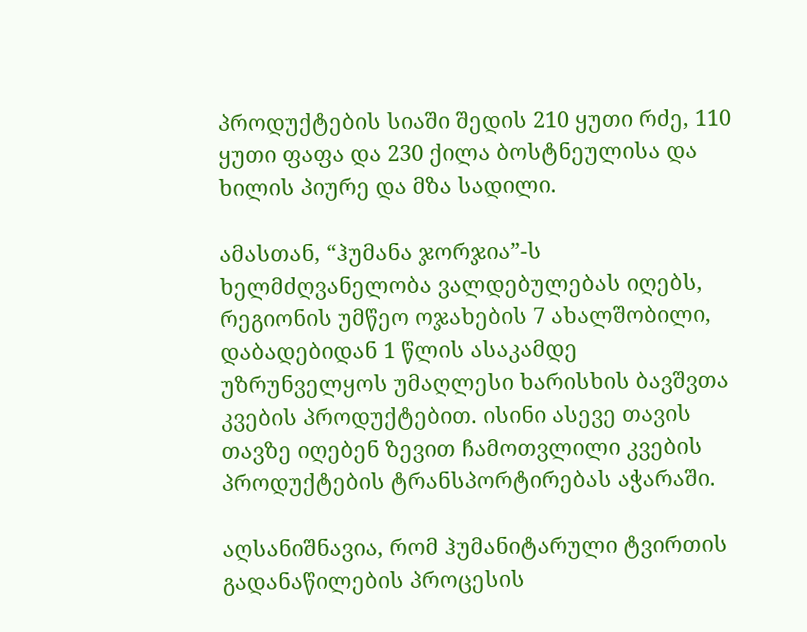პროდუქტების სიაში შედის 210 ყუთი რძე, 110 ყუთი ფაფა და 230 ქილა ბოსტნეულისა და ხილის პიურე და მზა სადილი.

ამასთან, “ჰუმანა ჯორჯია”-ს ხელმძღვანელობა ვალდებულებას იღებს, რეგიონის უმწეო ოჯახების 7 ახალშობილი, დაბადებიდან 1 წლის ასაკამდე უზრუნველყოს უმაღლესი ხარისხის ბავშვთა კვების პროდუქტებით. ისინი ასევე თავის თავზე იღებენ ზევით ჩამოთვლილი კვების პროდუქტების ტრანსპორტირებას აჭარაში.

აღსანიშნავია, რომ ჰუმანიტარული ტვირთის გადანაწილების პროცესის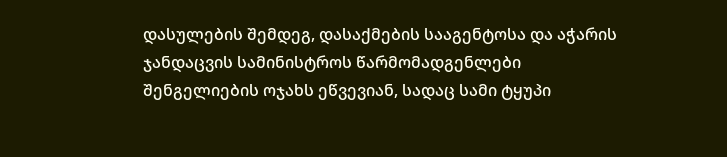დასულების შემდეგ, დასაქმების სააგენტოსა და აჭარის ჯანდაცვის სამინისტროს წარმომადგენლები შენგელიების ოჯახს ეწვევიან, სადაც სამი ტყუპი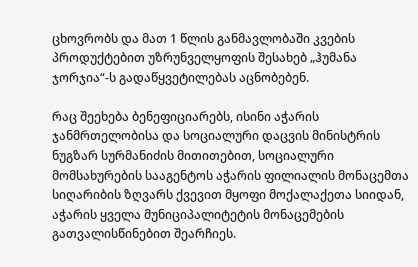ცხოვრობს და მათ 1 წლის განმავლობაში კვების პროდუქტებით უზრუნველყოფის შესახებ „ჰუმანა ჯორჯია“-ს გადაწყვეტილებას აცნობებენ.

რაც შეეხება ბენეფიციარებს, ისინი აჭარის ჯანმრთელობისა და სოციალური დაცვის მინისტრის ნუგზარ სურმანიძის მითითებით, სოციალური მომსახურების სააგენტოს აჭარის ფილიალის მონაცემთა სიღარიბის ზღვარს ქვევით მყოფი მოქალაქეთა სიიდან, აჭარის ყველა მუნიციპალიტეტის მონაცემების გათვალისწინებით შეარჩიეს.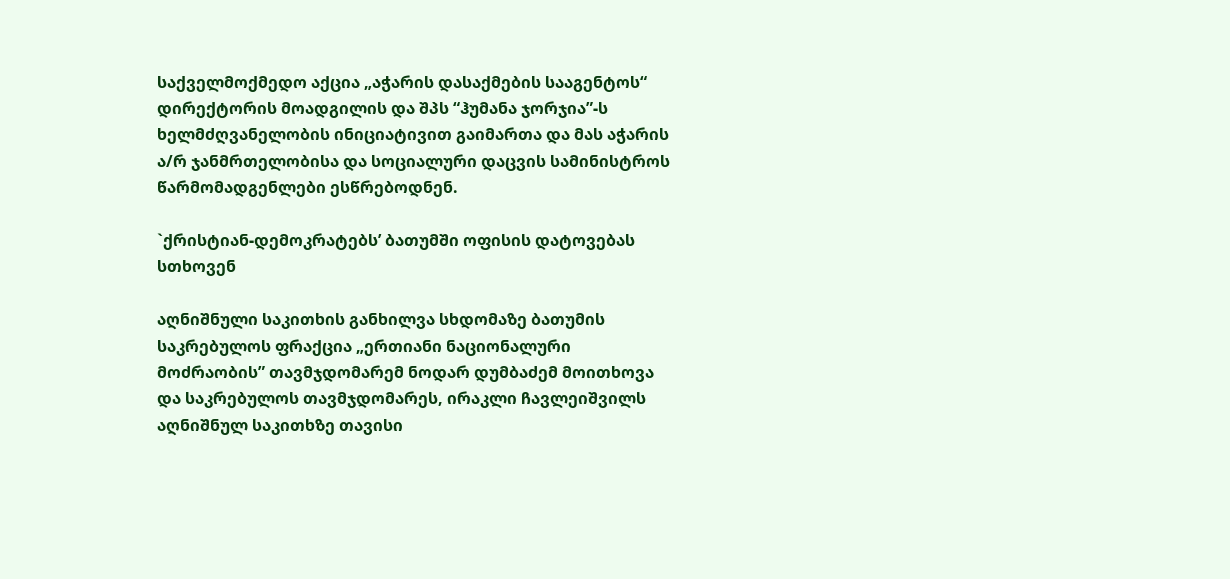საქველმოქმედო აქცია „აჭარის დასაქმების სააგენტოს“ დირექტორის მოადგილის და შპს “ჰუმანა ჯორჯია”-ს ხელმძღვანელობის ინიციატივით გაიმართა და მას აჭარის ა/რ ჯანმრთელობისა და სოციალური დაცვის სამინისტროს წარმომადგენლები ესწრებოდნენ.

`ქრისტიან-დემოკრატებს’ ბათუმში ოფისის დატოვებას სთხოვენ

აღნიშნული საკითხის განხილვა სხდომაზე ბათუმის საკრებულოს ფრაქცია „ერთიანი ნაციონალური მოძრაობის” თავმჯდომარემ ნოდარ დუმბაძემ მოითხოვა და საკრებულოს თავმჯდომარეს, ირაკლი ჩავლეიშვილს აღნიშნულ საკითხზე თავისი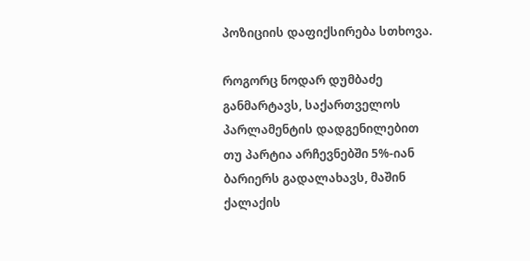პოზიციის დაფიქსირება სთხოვა.

როგორც ნოდარ დუმბაძე განმარტავს, საქართველოს პარლამენტის დადგენილებით თუ პარტია არჩევნებში 5%-იან ბარიერს გადალახავს, მაშინ ქალაქის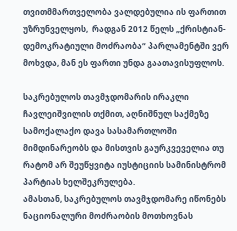თვითმმართველობა ვალდებულია ის ფართით უზრუნველყოს,  რადგან 2012 წელს „ქრისტიან-დემოკრატიული მოძრაობა“ პარლამენტში ვერ მოხვდა, მან ეს ფართი უნდა გაათავისუფლოს.

საკრებულოს თავმჯდომარის ირაკლი ჩავლეიშვილის თქმით, აღნიშნულ საქმეზე სამოქალაქო დავა სასამართლოში მიმდინარეობს და მისთვის გაურკვეველია თუ რატომ არ შეუწყვიტა იუსტიციის სამინისტრომ პარტიას ხელშეკრულება.
ამასთან, საკრებულოს თავმჯდომარე იწონებს ნაციონალური მოძრაობის მოთხოვნას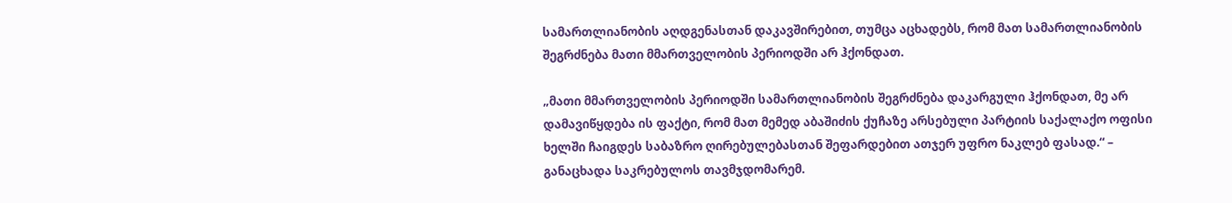სამართლიანობის აღდგენასთან დაკავშირებით, თუმცა აცხადებს, რომ მათ სამართლიანობის შეგრძნება მათი მმართველობის პერიოდში არ ჰქონდათ.

„მათი მმართველობის პერიოდში სამართლიანობის შეგრძნება დაკარგული ჰქონდათ, მე არ დამავიწყდება ის ფაქტი, რომ მათ მემედ აბაშიძის ქუჩაზე არსებული პარტიის საქალაქო ოფისი ხელში ჩაიგდეს საბაზრო ღირებულებასთან შეფარდებით ათჯერ უფრო ნაკლებ ფასად.“ –  განაცხადა საკრებულოს თავმჯდომარემ.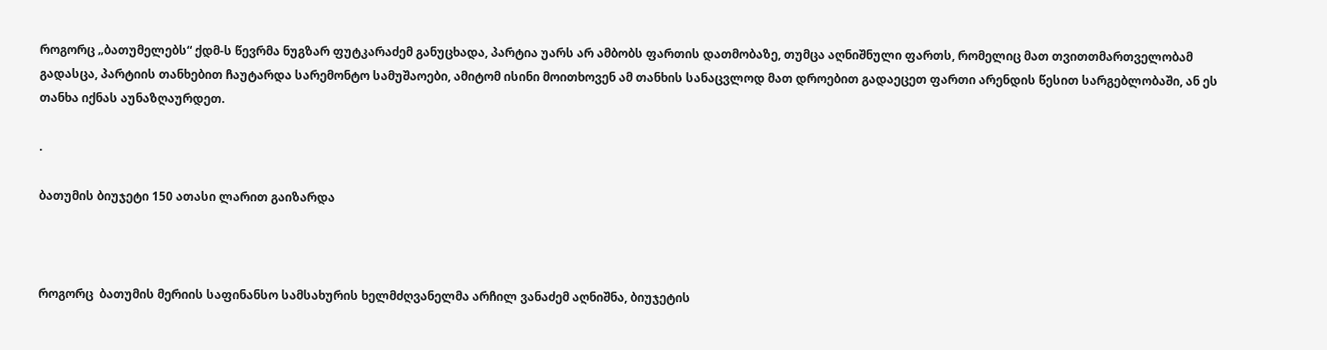როგორც „ბათუმელებს“ ქდმ-ს წევრმა ნუგზარ ფუტკარაძემ განუცხადა, პარტია უარს არ ამბობს ფართის დათმობაზე, თუმცა აღნიშნული ფართს, რომელიც მათ თვითთმართველობამ გადასცა, პარტიის თანხებით ჩაუტარდა სარემონტო სამუშაოები, ამიტომ ისინი მოითხოვენ ამ თანხის სანაცვლოდ მათ დროებით გადაეცეთ ფართი არენდის წესით სარგებლობაში, ან ეს თანხა იქნას აუნაზღაურდეთ.

.

ბათუმის ბიუჯეტი 150 ათასი ლარით გაიზარდა



როგორც  ბათუმის მერიის საფინანსო სამსახურის ხელმძღვანელმა არჩილ ვანაძემ აღნიშნა, ბიუჯეტის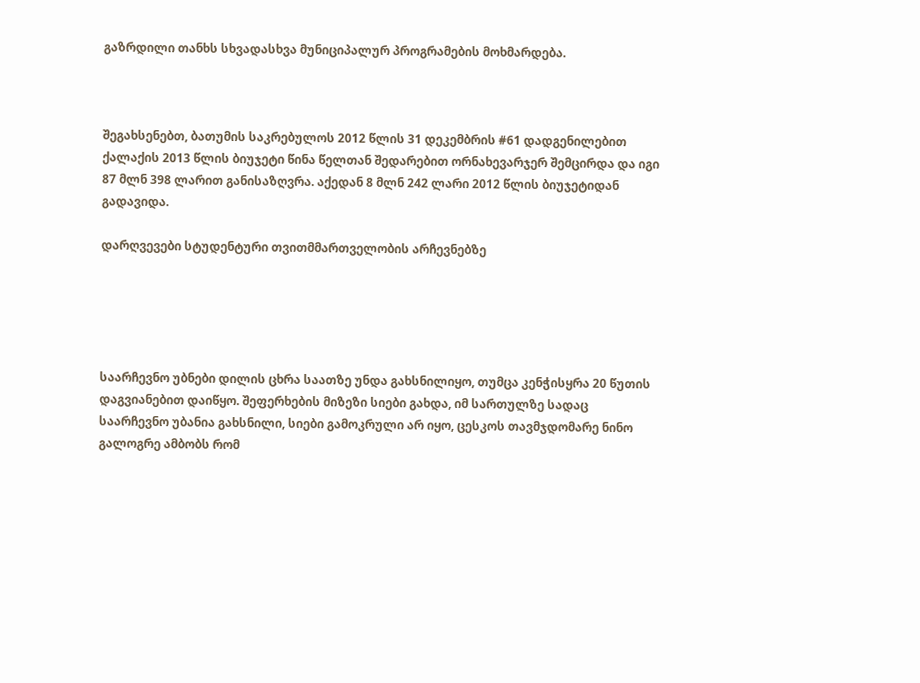გაზრდილი თანხს სხვადასხვა მუნიციპალურ პროგრამების მოხმარდება.



შეგახსენებთ, ბათუმის საკრებულოს 2012 წლის 31 დეკემბრის #61 დადგენილებით ქალაქის 2013 წლის ბიუჯეტი წინა წელთან შედარებით ორნახევარჯერ შემცირდა და იგი 87 მლნ 398 ლარით განისაზღვრა. აქედან 8 მლნ 242 ლარი 2012 წლის ბიუჯეტიდან გადავიდა.

დარღვევები სტუდენტური თვითმმართველობის არჩევნებზე





საარჩევნო უბნები დილის ცხრა საათზე უნდა გახსნილიყო, თუმცა კენჭისყრა 20 წუთის დაგვიანებით დაიწყო. შეფერხების მიზეზი სიები გახდა, იმ სართულზე სადაც საარჩევნო უბანია გახსნილი, სიები გამოკრული არ იყო, ცესკოს თავმჯდომარე ნინო გალოგრე ამბობს რომ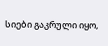სიები გაკრული იყო,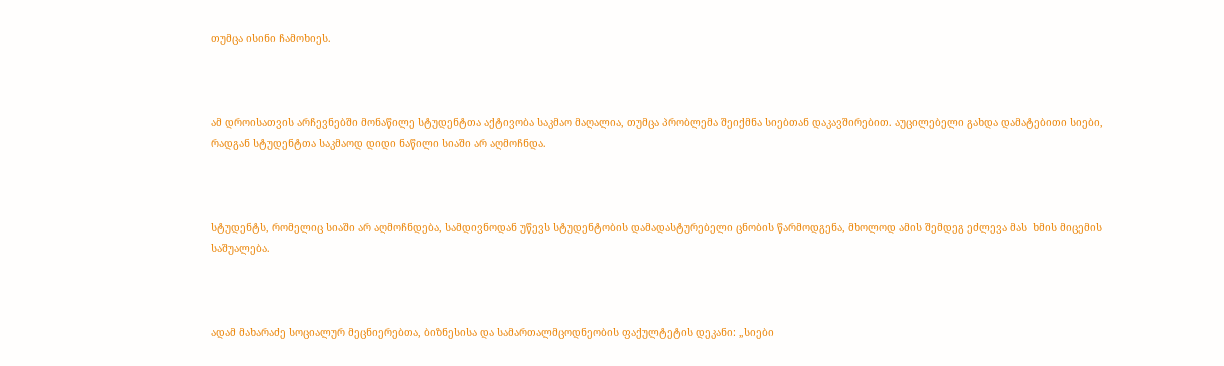თუმცა ისინი ჩამოხიეს.



ამ დროისათვის არჩევნებში მონაწილე სტუდენტთა აქტივობა საკმაო მაღალია, თუმცა პრობლემა შეიქმნა სიებთან დაკავშირებით. აუცილებელი გახდა დამატებითი სიები, რადგან სტუდენტთა საკმაოდ დიდი ნაწილი სიაში არ აღმოჩნდა.



სტუდენტს, რომელიც სიაში არ აღმოჩნდება, სამდივნოდან უწევს სტუდენტობის დამადასტურებელი ცნობის წარმოდგენა, მხოლოდ ამის შემდეგ ეძლევა მას  ხმის მიცემის საშუალება.



ადამ მახარაძე სოციალურ მეცნიერებთა, ბიზნესისა და სამართალმცოდნეობის ფაქულტეტის დეკანი: „სიები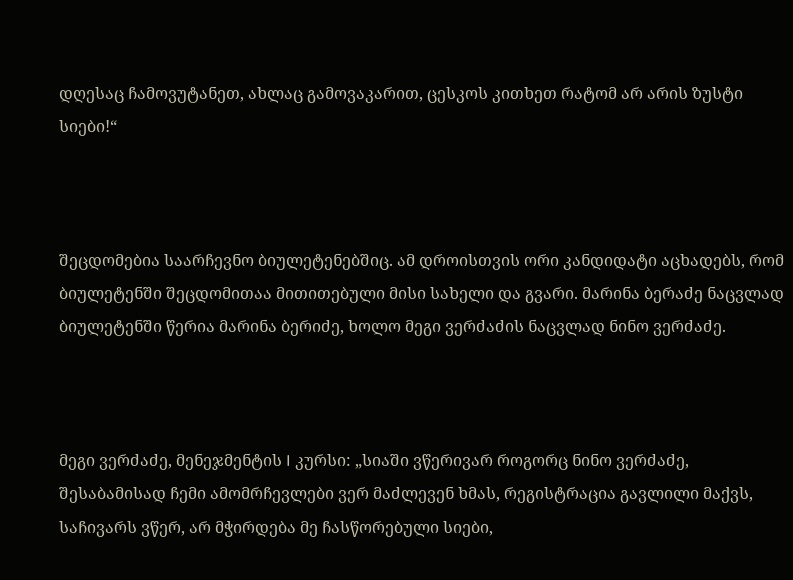დღესაც ჩამოვუტანეთ, ახლაც გამოვაკარით, ცესკოს კითხეთ რატომ არ არის ზუსტი სიები!“



შეცდომებია საარჩევნო ბიულეტენებშიც. ამ დროისთვის ორი კანდიდატი აცხადებს, რომ ბიულეტენში შეცდომითაა მითითებული მისი სახელი და გვარი. მარინა ბერაძე ნაცვლად ბიულეტენში წერია მარინა ბერიძე, ხოლო მეგი ვერძაძის ნაცვლად ნინო ვერძაძე.



მეგი ვერძაძე, მენეჯმენტის I კურსი: „სიაში ვწერივარ როგორც ნინო ვერძაძე, შესაბამისად ჩემი ამომრჩევლები ვერ მაძლევენ ხმას, რეგისტრაცია გავლილი მაქვს, საჩივარს ვწერ, არ მჭირდება მე ჩასწორებული სიები,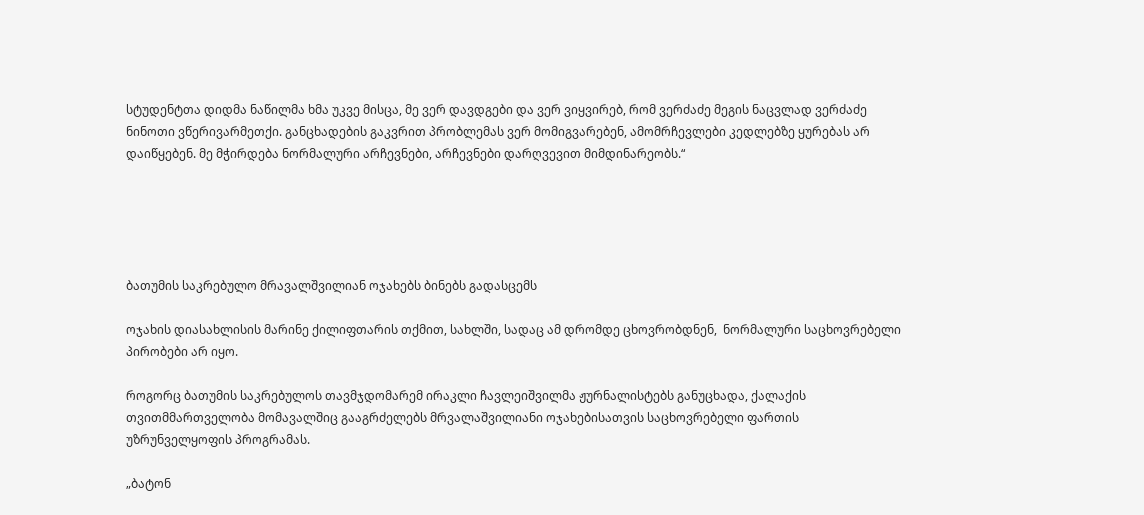სტუდენტთა დიდმა ნაწილმა ხმა უკვე მისცა, მე ვერ დავდგები და ვერ ვიყვირებ, რომ ვერძაძე მეგის ნაცვლად ვერძაძე ნინოთი ვწერივარმეთქი. განცხადების გაკვრით პრობლემას ვერ მომიგვარებენ, ამომრჩევლები კედლებზე ყურებას არ დაიწყებენ. მე მჭირდება ნორმალური არჩევნები, არჩევნები დარღვევით მიმდინარეობს.“





ბათუმის საკრებულო მრავალშვილიან ოჯახებს ბინებს გადასცემს

ოჯახის დიასახლისის მარინე ქილიფთარის თქმით, სახლში, სადაც ამ დრომდე ცხოვრობდნენ,  ნორმალური საცხოვრებელი პირობები არ იყო.

როგორც ბათუმის საკრებულოს თავმჯდომარემ ირაკლი ჩავლეიშვილმა ჟურნალისტებს განუცხადა, ქალაქის თვითმმართველობა მომავალშიც გააგრძელებს მრვალაშვილიანი ოჯახებისათვის საცხოვრებელი ფართის უზრუნველყოფის პროგრამას.

„ბატონ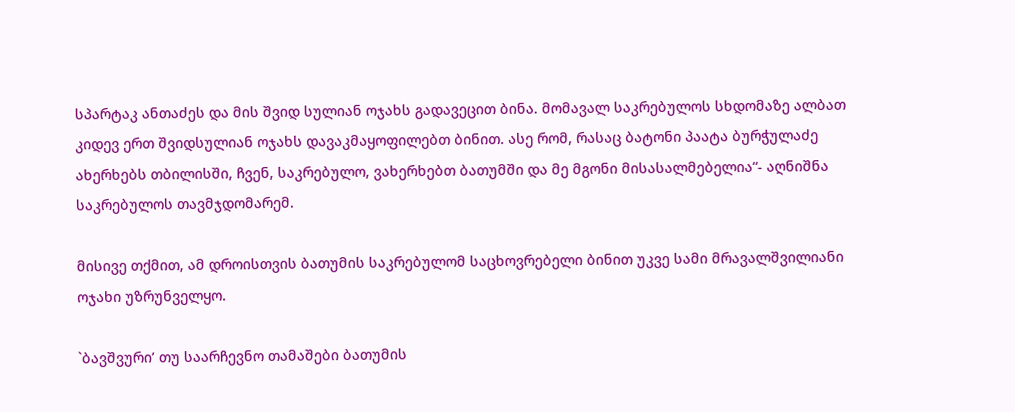სპარტაკ ანთაძეს და მის შვიდ სულიან ოჯახს გადავეცით ბინა. მომავალ საკრებულოს სხდომაზე ალბათ კიდევ ერთ შვიდსულიან ოჯახს დავაკმაყოფილებთ ბინით. ასე რომ, რასაც ბატონი პაატა ბურჭულაძე ახერხებს თბილისში, ჩვენ, საკრებულო, ვახერხებთ ბათუმში და მე მგონი მისასალმებელია“- აღნიშნა საკრებულოს თავმჯდომარემ.

მისივე თქმით, ამ დროისთვის ბათუმის საკრებულომ საცხოვრებელი ბინით უკვე სამი მრავალშვილიანი ოჯახი უზრუნველყო.

`ბავშვური’ თუ საარჩევნო თამაშები ბათუმის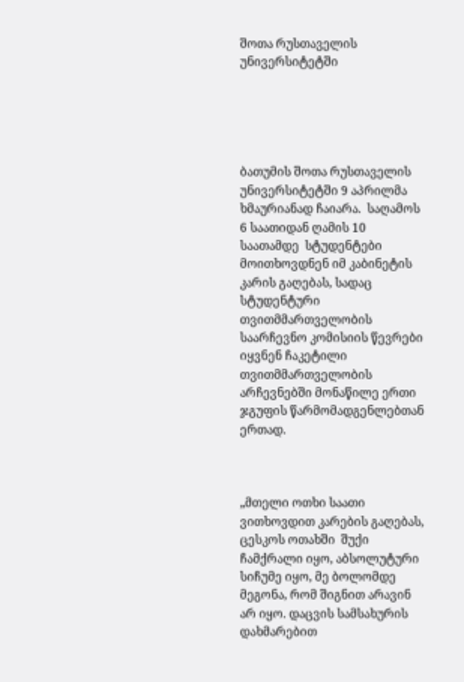შოთა რუსთაველის უნივერსიტეტში





ბათუმის შოთა რუსთაველის უნივერსიტეტში 9 აპრილმა ხმაურიანად ჩაიარა.  საღამოს 6 საათიდან ღამის 10 საათამდე  სტუდენტები მოითხოვდნენ იმ კაბინეტის კარის გაღებას, სადაც სტუდენტური  თვითმმართველობის საარჩევნო კომისიის წევრები იყვნენ ჩაკეტილი თვითმმართველობის არჩევნებში მონაწილე ერთი ჯგუფის წარმომადგენლებთან ერთად.



„მთელი ოთხი საათი ვითხოვდით კარების გაღებას, ცესკოს ოთახში  შუქი ჩამქრალი იყო, აბსოლუტური სიჩუმე იყო, მე ბოლომდე მეგონა, რომ შიგნით არავინ არ იყო. დაცვის სამსახურის დახმარებით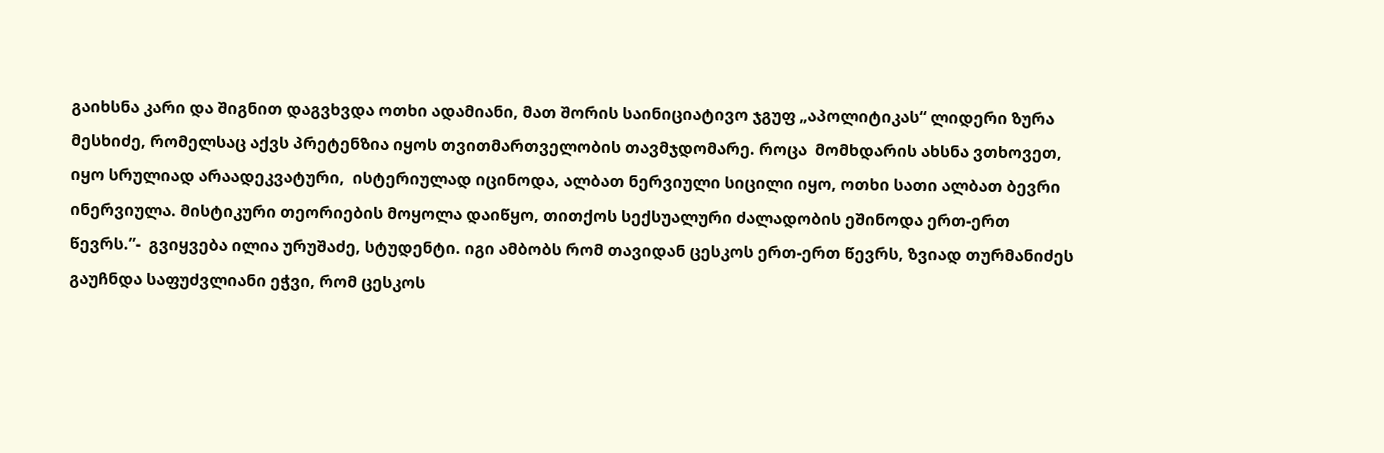გაიხსნა კარი და შიგნით დაგვხვდა ოთხი ადამიანი, მათ შორის საინიციატივო ჯგუფ „აპოლიტიკას“ ლიდერი ზურა მესხიძე, რომელსაც აქვს პრეტენზია იყოს თვითმართველობის თავმჯდომარე. როცა  მომხდარის ახსნა ვთხოვეთ, იყო სრულიად არაადეკვატური,  ისტერიულად იცინოდა, ალბათ ნერვიული სიცილი იყო, ოთხი სათი ალბათ ბევრი ინერვიულა. მისტიკური თეორიების მოყოლა დაიწყო, თითქოს სექსუალური ძალადობის ეშინოდა ერთ-ერთ წევრს.”-  გვიყვება ილია ურუშაძე, სტუდენტი. იგი ამბობს რომ თავიდან ცესკოს ერთ-ერთ წევრს, ზვიად თურმანიძეს გაუჩნდა საფუძვლიანი ეჭვი, რომ ცესკოს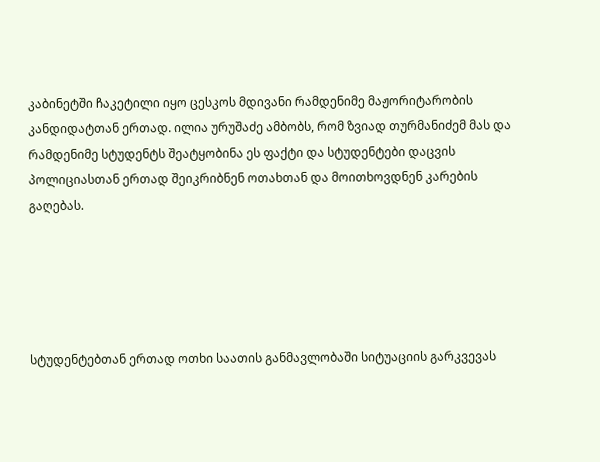კაბინეტში ჩაკეტილი იყო ცესკოს მდივანი რამდენიმე მაჟორიტარობის კანდიდატთან ერთად. ილია ურუშაძე ამბობს, რომ ზვიად თურმანიძემ მას და რამდენიმე სტუდენტს შეატყობინა ეს ფაქტი და სტუდენტები დაცვის პოლიციასთან ერთად შეიკრიბნენ ოთახთან და მოითხოვდნენ კარების გაღებას.





სტუდენტებთან ერთად ოთხი საათის განმავლობაში სიტუაციის გარკვევას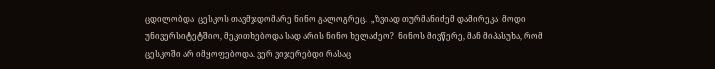ცდილობდა  ცესკოს თავმჯდომარე ნინო გალოგრეც.  „ზვიად თურმანიძემ დამირეკა  მოდი უნივერსიტეტშიო, მეკითხებოდა სად არის ნინო ხელაძეო?  ნინოს მივწერე, მან მიპასუხა, რომ  ცესკოში არ იმყოფებოდა. ვერ ვიჯერებდი რასაც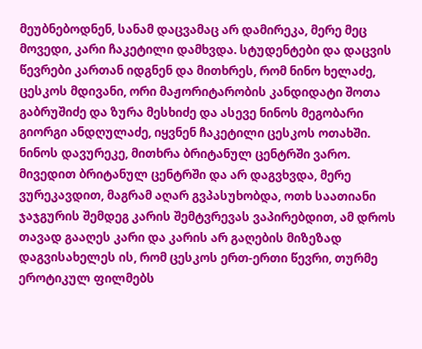მეუბნებოდნენ, სანამ დაცვამაც არ დამირეკა, მერე მეც მოვედი, კარი ჩაკეტილი დამხვდა. სტუდენტები და დაცვის წევრები კართან იდგნენ და მითხრეს, რომ ნინო ხელაძე, ცესკოს მდივანი, ორი მაჟორიტარობის კანდიდატი შოთა გაბრუშიძე და ზურა მესხიძე და ასევე ნინოს მეგობარი გიორგი ანდღულაძე, იყვნენ ჩაკეტილი ცესკოს ოთახში. ნინოს დავურეკე, მითხრა ბრიტანულ ცენტრში ვარო. მივედით ბრიტანულ ცენტრში და არ დაგვხვდა, მერე ვურეკავდით, მაგრამ აღარ გვპასუხობდა, ოთხ საათიანი ჯაჯგურის შემდეგ კარის შემტვრევას ვაპირებდით, ამ დროს თავად გააღეს კარი და კარის არ გაღების მიზეზად დაგვისახელეს ის, რომ ცესკოს ერთ-ერთი წევრი, თურმე ეროტიკულ ფილმებს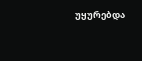უყურებდა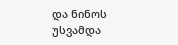და ნინოს უსვამდა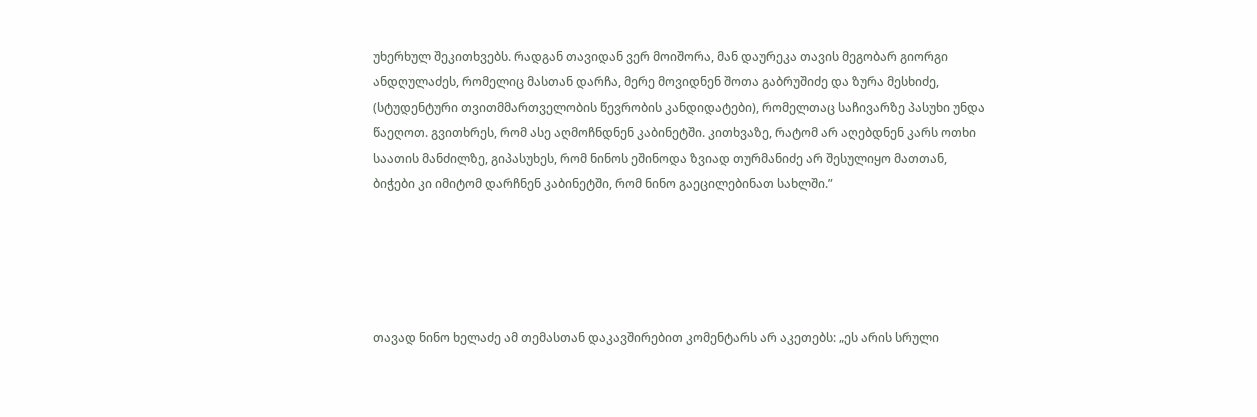უხერხულ შეკითხვებს. რადგან თავიდან ვერ მოიშორა, მან დაურეკა თავის მეგობარ გიორგი ანდღულაძეს, რომელიც მასთან დარჩა, მერე მოვიდნენ შოთა გაბრუშიძე და ზურა მესხიძე, (სტუდენტური თვითმმართველობის წევრობის კანდიდატები), რომელთაც საჩივარზე პასუხი უნდა წაეღოთ. გვითხრეს, რომ ასე აღმოჩნდნენ კაბინეტში. კითხვაზე, რატომ არ აღებდნენ კარს ოთხი საათის მანძილზე, გიპასუხეს, რომ ნინოს ეშინოდა ზვიად თურმანიძე არ შესულიყო მათთან, ბიჭები კი იმიტომ დარჩნენ კაბინეტში, რომ ნინო გაეცილებინათ სახლში.”





თავად ნინო ხელაძე ამ თემასთან დაკავშირებით კომენტარს არ აკეთებს: „ეს არის სრული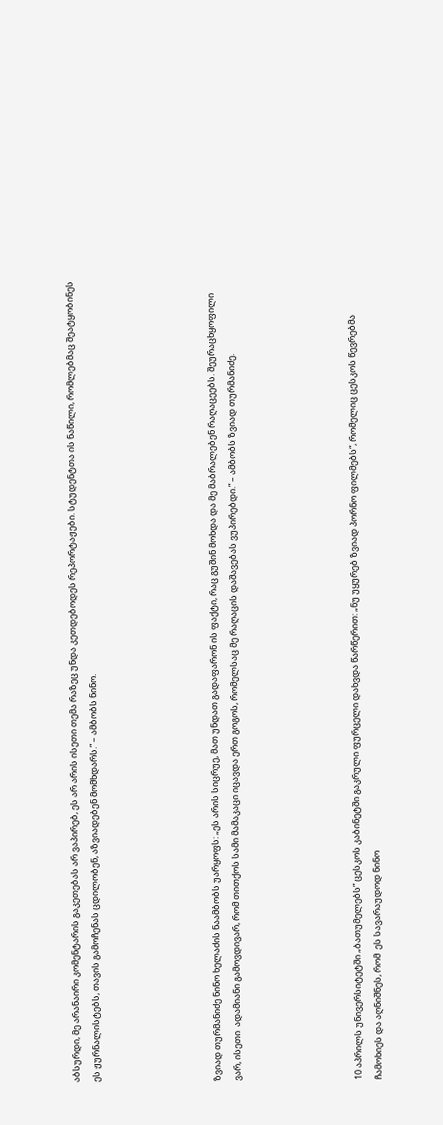აბსურდი, მე არანაირი კომენტარის გაკეთებას არ ვაპირებ, ეს არ არის ისეთი თემა რაზეც უნდა კეთდებოდეს რეპორტაჟები. სტუდენტთა ის ნაწილი, რომლებმაც შეატყობინეს ეს ჟურნალისტებს, თავის გამოჩენას ცდილობენ, აზვიადებენ მომხდარს.” – ამბობს ნინო.





ზვიად თურმანიძე ნინო ხელაძის ნაამბობს უარყოფს: „ეს არის სიცრუე, მათ უნდათ გადაფარონ ის ფაქტი, რაც გუშინ მოხდა და მე მაბრალებენ რაღაცეებს. შეურაცხყოფილი ვარ, ისეთი  ადამიანი გამოვდივარ, რომ თითქოს სამი მამაკაცი იცავდა ერთ გოგოს, რომელსაც მე რაღაცის დაშავებას ვუპირებდი.” – ამბობს ზვიად თურმანიძე.





10 აპრილს უნივერსიტეტში „ბათუმელებს” ცესკოს კაბინეტში გაკრული ფურცელი დახვდა წარწერით: „ნუ უყურებ ზვიად პორნო ფილმებს“, რომელიც ცესკოს წევრებმა ჩამოხიეს და აღნიშნეს, რომ  ეს სავარაუდოდ ნინო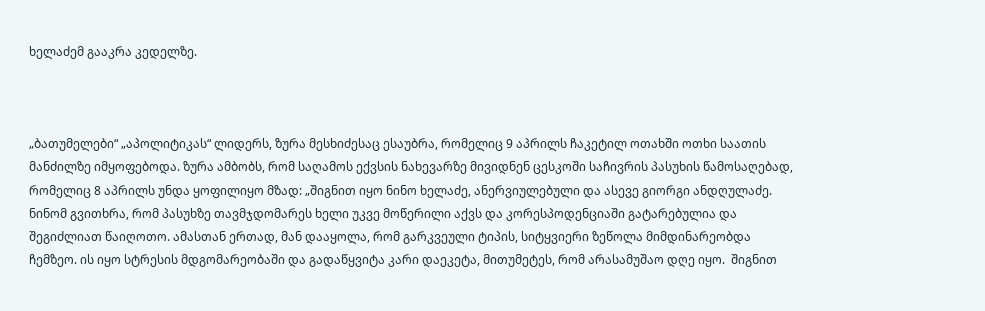ხელაძემ გააკრა კედელზე.



„ბათუმელები“ „აპოლიტიკას“ ლიდერს, ზურა მესხიძესაც ესაუბრა, რომელიც 9 აპრილს ჩაკეტილ ოთახში ოთხი საათის მანძილზე იმყოფებოდა. ზურა ამბობს, რომ საღამოს ექვსის ნახევარზე მივიდნენ ცესკოში საჩივრის პასუხის წამოსაღებად, რომელიც 8 აპრილს უნდა ყოფილიყო მზად: „შიგნით იყო ნინო ხელაძე, ანერვიულებული და ასევე გიორგი ანდღულაძე.  ნინომ გვითხრა, რომ პასუხზე თავმჯდომარეს ხელი უკვე მოწერილი აქვს და კორესპოდენციაში გატარებულია და შეგიძლიათ წაიღოთო. ამასთან ერთად, მან დააყოლა, რომ გარკვეული ტიპის, სიტყვიერი ზეწოლა მიმდინარეობდა ჩემზეო. ის იყო სტრესის მდგომარეობაში და გადაწყვიტა კარი დაეკეტა, მითუმეტეს, რომ არასამუშაო დღე იყო.  შიგნით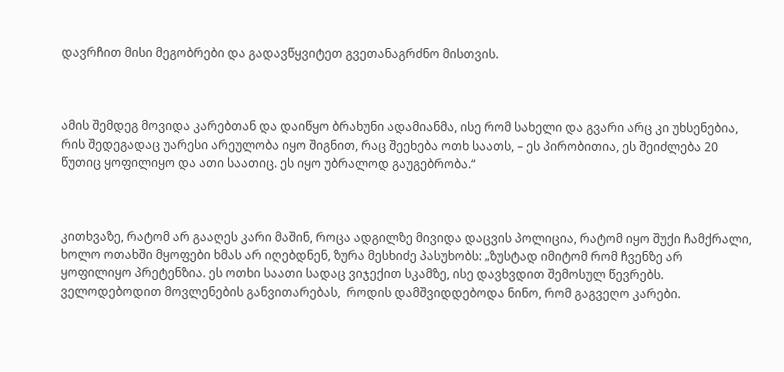დავრჩით მისი მეგობრები და გადავწყვიტეთ გვეთანაგრძნო მისთვის.



ამის შემდეგ მოვიდა კარებთან და დაიწყო ბრახუნი ადამიანმა, ისე რომ სახელი და გვარი არც კი უხსენებია, რის შედეგადაც უარესი არეულობა იყო შიგნით, რაც შეეხება ოთხ საათს, – ეს პირობითია, ეს შეიძლება 20 წუთიც ყოფილიყო და ათი საათიც. ეს იყო უბრალოდ გაუგებრობა.“



კითხვაზე, რატომ არ გააღეს კარი მაშინ, როცა ადგილზე მივიდა დაცვის პოლიცია, რატომ იყო შუქი ჩამქრალი, ხოლო ოთახში მყოფები ხმას არ იღებდნენ, ზურა მესხიძე პასუხობს: „ზუსტად იმიტომ რომ ჩვენზე არ ყოფილიყო პრეტენზია. ეს ოთხი საათი სადაც ვიჯექით სკამზე, ისე დავხვდით შემოსულ წევრებს.  ველოდებოდით მოვლენების განვითარებას,  როდის დამშვიდდებოდა ნინო, რომ გაგვეღო კარები.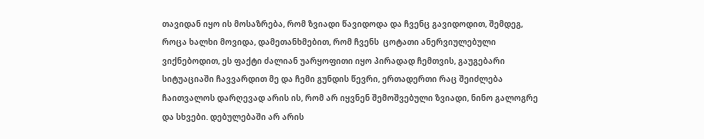თავიდან იყო ის მოსაზრება, რომ ზვიადი წავიდოდა და ჩვენც გავიდოდით, შემდეგ, როცა ხალხი მოვიდა, დამეთანხმებით, რომ ჩვენს  ცოტათი ანერვიულებული ვიქნებოდით, ეს ფაქტი ძალიან უარყოფითი იყო პირადად ჩემთვის, გაუგებარი სიტუაციაში ჩავვარდით მე და ჩემი გუნდის წევრი, ერთადერთი რაც შეიძლება ჩაითვალოს დარღევად არის ის, რომ არ იყვნენ შემოშვებული ზვიადი, ნინო გალოგრე და სხვები. დებულებაში არ არის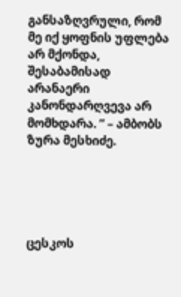განსაზღვრული, რომ მე იქ ყოფნის უფლება არ მქონდა, შესაბამისად არანაერი კანონდარღვევა არ მომხდარა. ” – ამბობს ზურა მესხიძე.





ცესკოს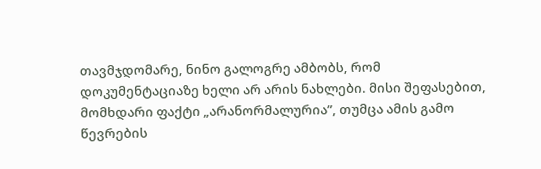თავმჯდომარე, ნინო გალოგრე ამბობს, რომ  დოკუმენტაციაზე ხელი არ არის ნახლები. მისი შეფასებით, მომხდარი ფაქტი „არანორმალურია”, თუმცა ამის გამო წევრების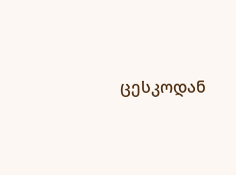ცესკოდან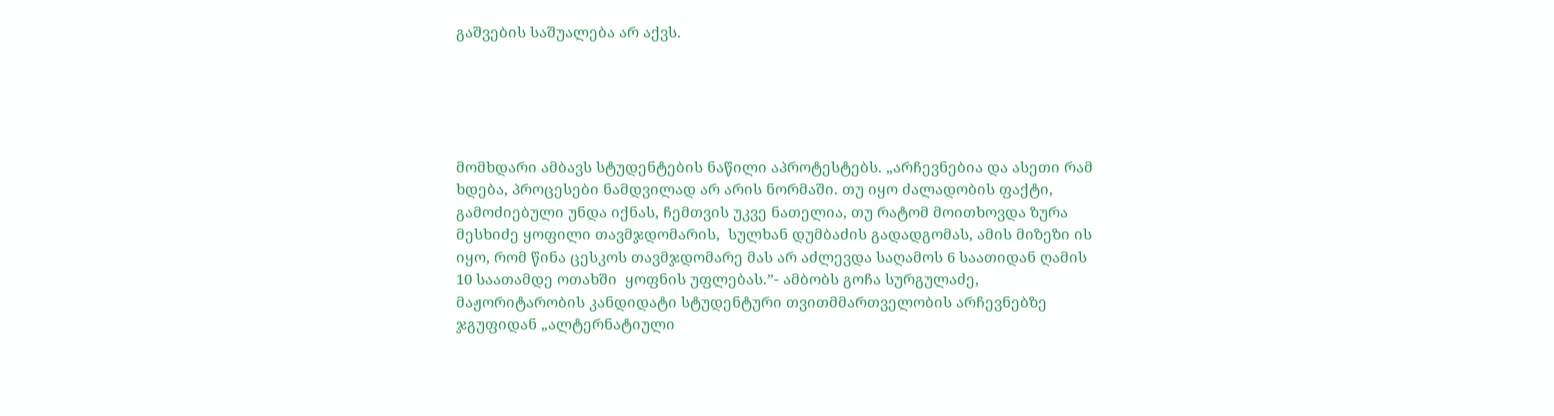გაშვების საშუალება არ აქვს.





მომხდარი ამბავს სტუდენტების ნაწილი აპროტესტებს. „არჩევნებია და ასეთი რამ ხდება, პროცესები ნამდვილად არ არის ნორმაში. თუ იყო ძალადობის ფაქტი, გამოძიებული უნდა იქნას, ჩემთვის უკვე ნათელია, თუ რატომ მოითხოვდა ზურა მესხიძე ყოფილი თავმჯდომარის,  სულხან დუმბაძის გადადგომას, ამის მიზეზი ის იყო, რომ წინა ცესკოს თავმჯდომარე მას არ აძლევდა საღამოს 6 საათიდან ღამის 10 საათამდე ოთახში  ყოფნის უფლებას.”- ამბობს გოჩა სურგულაძე, მაჟორიტარობის კანდიდატი სტუდენტური თვითმმართველობის არჩევნებზე ჯგუფიდან „ალტერნატიული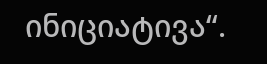ინიციატივა“.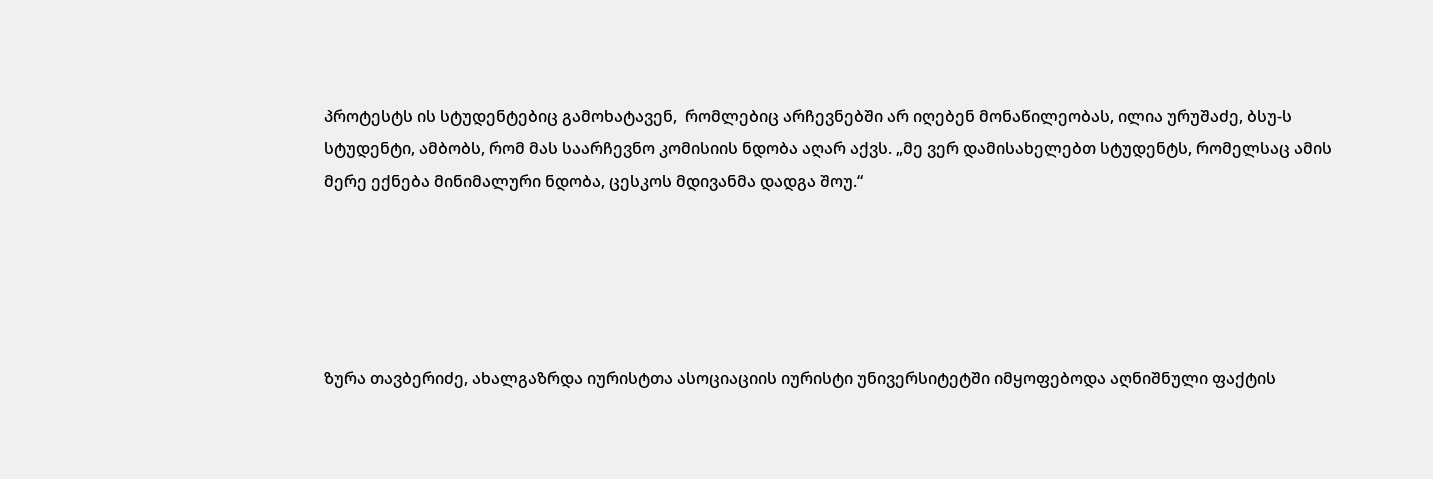პროტესტს ის სტუდენტებიც გამოხატავენ,  რომლებიც არჩევნებში არ იღებენ მონაწილეობას, ილია ურუშაძე, ბსუ-ს სტუდენტი, ამბობს, რომ მას საარჩევნო კომისიის ნდობა აღარ აქვს. „მე ვერ დამისახელებთ სტუდენტს, რომელსაც ამის მერე ექნება მინიმალური ნდობა, ცესკოს მდივანმა დადგა შოუ.“





ზურა თავბერიძე, ახალგაზრდა იურისტთა ასოციაციის იურისტი უნივერსიტეტში იმყოფებოდა აღნიშნული ფაქტის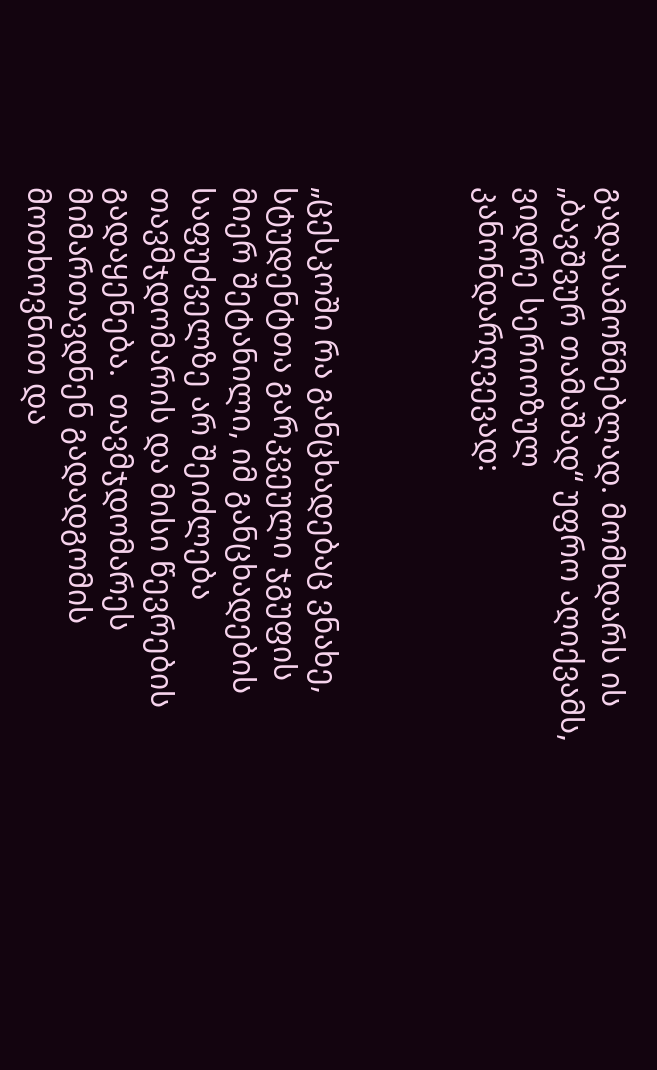გადასამოწმებლად. მომხდარს ის „ბავშვურ თამაშად“ უფრო აღიქვამს, ვიდრე სერიოზულ კანონდარღვევად:



„ცესკოში რა განცხადებაც ვნახე, სტუდენტთა გარკვეული ჯგუფის მიერ შეტანილი, იმ განცხადების საფუძველზე არ შეიძლება  თავმჯდომარის და მისი წევრების გადაყენება.  თავმჯდომარეს მიმართავდნენ გადადგომის მოთხოვნით და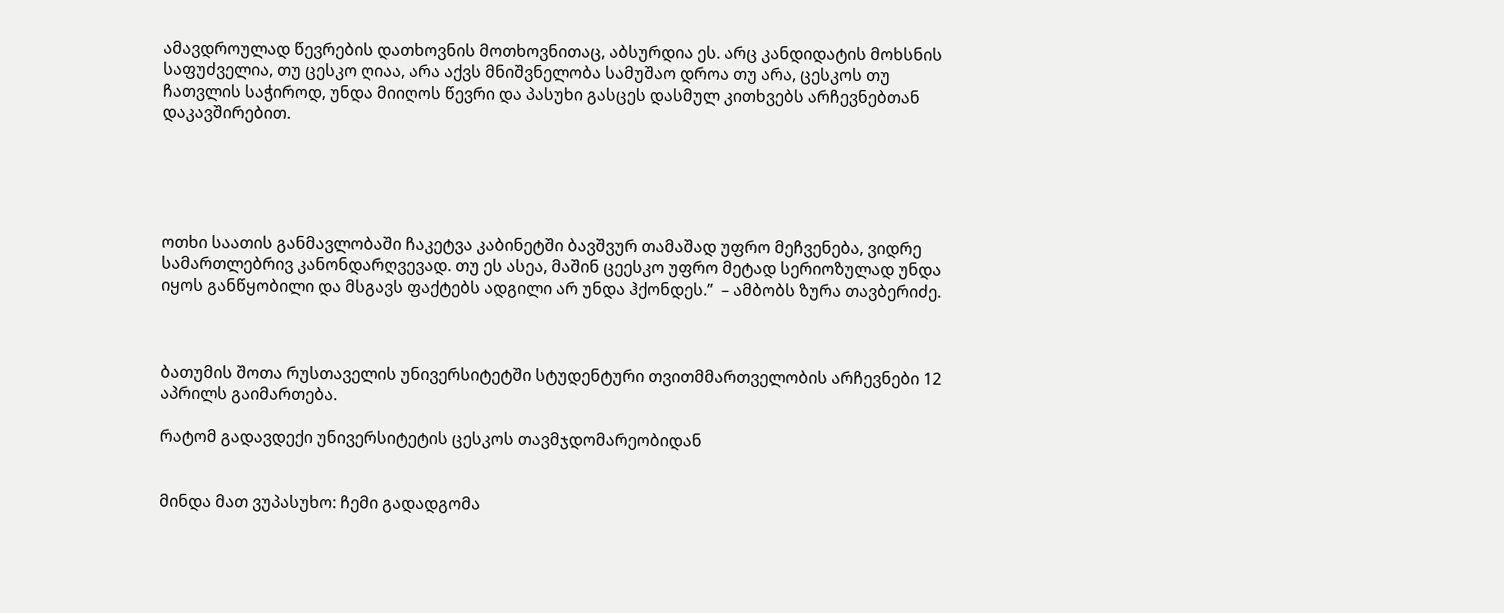ამავდროულად წევრების დათხოვნის მოთხოვნითაც, აბსურდია ეს. არც კანდიდატის მოხსნის საფუძველია, თუ ცესკო ღიაა, არა აქვს მნიშვნელობა სამუშაო დროა თუ არა, ცესკოს თუ ჩათვლის საჭიროდ, უნდა მიიღოს წევრი და პასუხი გასცეს დასმულ კითხვებს არჩევნებთან დაკავშირებით.





ოთხი საათის განმავლობაში ჩაკეტვა კაბინეტში ბავშვურ თამაშად უფრო მეჩვენება, ვიდრე სამართლებრივ კანონდარღვევად. თუ ეს ასეა, მაშინ ცეესკო უფრო მეტად სერიოზულად უნდა იყოს განწყობილი და მსგავს ფაქტებს ადგილი არ უნდა ჰქონდეს.”  – ამბობს ზურა თავბერიძე.



ბათუმის შოთა რუსთაველის უნივერსიტეტში სტუდენტური თვითმმართველობის არჩევნები 12 აპრილს გაიმართება.

რატომ გადავდექი უნივერსიტეტის ცესკოს თავმჯდომარეობიდან


მინდა მათ ვუპასუხო: ჩემი გადადგომა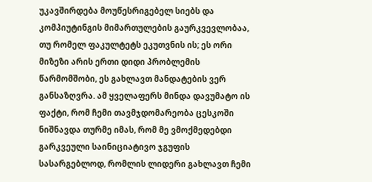უკავშირდება მოუწესრიგებელ სიებს და კომპიუტინგის მიმართულების გაურკვევლობაა, თუ რომელ ფაკულტეტს ეკუთვნის ის; ეს ორი მიზეზი არის ერთი დიდი პრობლემის წარმომშობი, ეს გახლავთ მანდატების ვერ განსაზღვრა. ამ ყველაფერს მინდა დავუმატო ის ფაქტი, რომ ჩემი თავმჯდომარეობა ცესკოში ნიშნავდა თურმე იმას, რომ მე ვმოქმედებდი გარკვეული საინიციატივო ჯგუფის სასარგებლოდ, რომლის ლიდერი გახლავთ ჩემი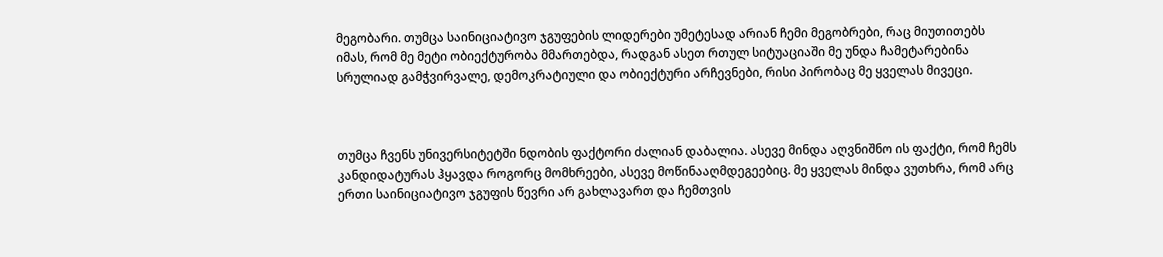მეგობარი. თუმცა საინიციატივო ჯგუფების ლიდერები უმეტესად არიან ჩემი მეგობრები, რაც მიუთითებს იმას, რომ მე მეტი ობიექტურობა მმართებდა, რადგან ასეთ რთულ სიტუაციაში მე უნდა ჩამეტარებინა სრულიად გამჭვირვალე, დემოკრატიული და ობიექტური არჩევნები, რისი პირობაც მე ყველას მივეცი.



თუმცა ჩვენს უნივერსიტეტში ნდობის ფაქტორი ძალიან დაბალია. ასევე მინდა აღვნიშნო ის ფაქტი, რომ ჩემს კანდიდატურას ჰყავდა როგორც მომხრეები, ასევე მოწინააღმდეგეებიც. მე ყველას მინდა ვუთხრა, რომ არც ერთი საინიციატივო ჯგუფის წევრი არ გახლავართ და ჩემთვის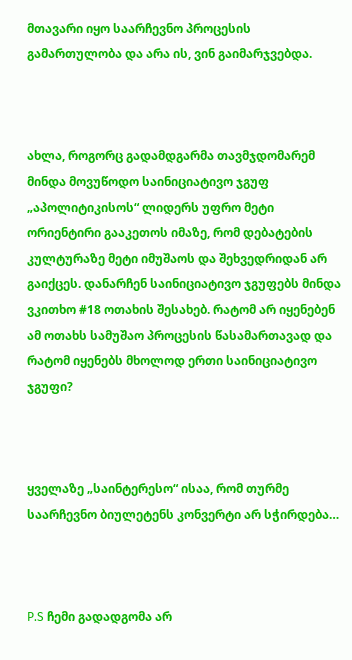მთავარი იყო საარჩევნო პროცესის გამართულობა და არა ის, ვინ გაიმარჯვებდა.



ახლა, როგორც გადამდგარმა თავმჯდომარემ მინდა მოვუწოდო საინიციატივო ჯგუფ „აპოლიტიკისოს“ ლიდერს უფრო მეტი ორიენტირი გააკეთოს იმაზე, რომ დებატების კულტურაზე მეტი იმუშაოს და შეხვედრიდან არ გაიქცეს. დანარჩენ საინიციატივო ჯგუფებს მინდა ვკითხო #18 ოთახის შესახებ. რატომ არ იყენებენ ამ ოთახს სამუშაო პროცესის წასამართავად და რატომ იყენებს მხოლოდ ერთი საინიციატივო ჯგუფი?



ყველაზე „საინტერესო“ ისაა, რომ თურმე საარჩევნო ბიულეტენს კონვერტი არ სჭირდება…



P.S ჩემი გადადგომა არ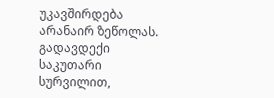უკავშირდება არანაირ ზეწოლას. გადავდექი საკუთარი სურვილით,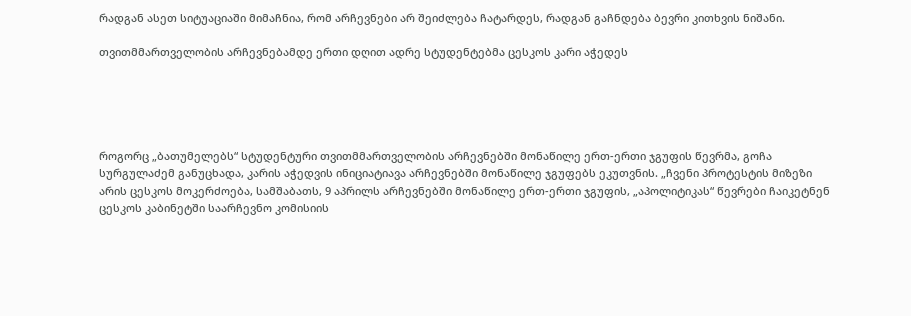რადგან ასეთ სიტუაციაში მიმაჩნია, რომ არჩევნები არ შეიძლება ჩატარდეს, რადგან გაჩნდება ბევრი კითხვის ნიშანი.

თვითმმართველობის არჩევნებამდე ერთი დღით ადრე სტუდენტებმა ცესკოს კარი აჭედეს





როგორც „ბათუმელებს“ სტუდენტური თვითმმართველობის არჩევნებში მონაწილე ერთ-ერთი ჯგუფის წევრმა, გოჩა სურგულაძემ განუცხადა, კარის აჭედვის ინიციატიავა არჩევნებში მონაწილე ჯგუფებს ეკუთვნის. „ჩვენი პროტესტის მიზეზი არის ცესკოს მოკერძოება, სამშაბათს, 9 აპრილს არჩევნებში მონაწილე ერთ-ერთი ჯგუფის, „აპოლიტიკას“ წევრები ჩაიკეტნენ ცესკოს კაბინეტში საარჩევნო კომისიის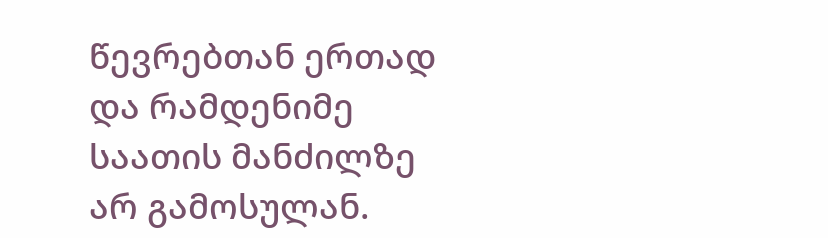წევრებთან ერთად და რამდენიმე საათის მანძილზე არ გამოსულან.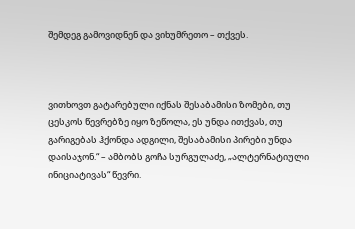შემდეგ გამოვიდნენ და ვიხუმრეთო – თქვეს.



ვითხოვთ გატარებული იქნას შესაბამისი ზომები, თუ ცესკოს წევრებზე იყო ზეწოლა, ეს უნდა ითქვას, თუ გარიგებას ჰქონდა ადგილი, შესაბამისი პირები უნდა დაისაჯონ.“ – ამბობს გოჩა სურგულაძე, „ალტერნატიული ინიციატივას“ წევრი.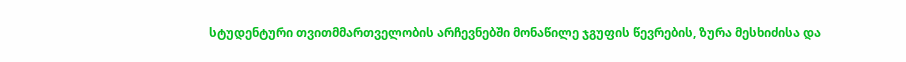სტუდენტური თვითმმართველობის არჩევნებში მონაწილე ჯგუფის წევრების, ზურა მესხიძისა და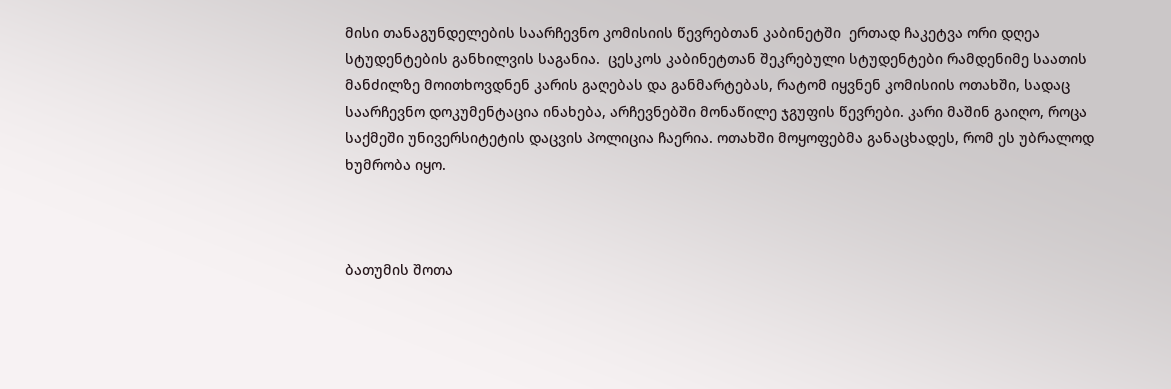მისი თანაგუნდელების საარჩევნო კომისიის წევრებთან კაბინეტში  ერთად ჩაკეტვა ორი დღეა სტუდენტების განხილვის საგანია.  ცესკოს კაბინეტთან შეკრებული სტუდენტები რამდენიმე საათის მანძილზე მოითხოვდნენ კარის გაღებას და განმარტებას, რატომ იყვნენ კომისიის ოთახში, სადაც საარჩევნო დოკუმენტაცია ინახება, არჩევნებში მონაწილე ჯგუფის წევრები. კარი მაშინ გაიღო, როცა საქმეში უნივერსიტეტის დაცვის პოლიცია ჩაერია. ოთახში მოყოფებმა განაცხადეს, რომ ეს უბრალოდ ხუმრობა იყო.



ბათუმის შოთა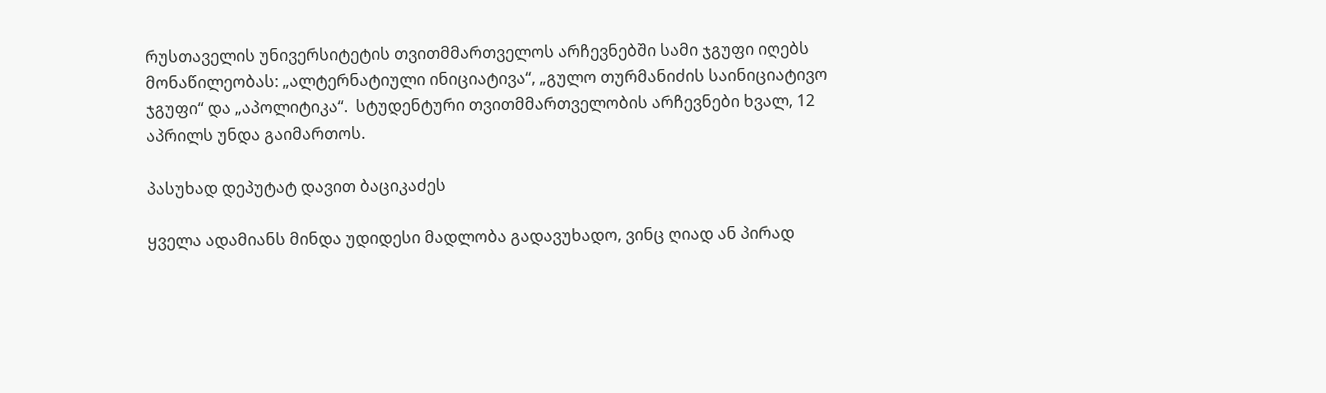რუსთაველის უნივერსიტეტის თვითმმართველოს არჩევნებში სამი ჯგუფი იღებს მონაწილეობას: „ალტერნატიული ინიციატივა“, „გულო თურმანიძის საინიციატივო ჯგუფი“ და „აპოლიტიკა“.  სტუდენტური თვითმმართველობის არჩევნები ხვალ, 12 აპრილს უნდა გაიმართოს.

პასუხად დეპუტატ დავით ბაციკაძეს

ყველა ადამიანს მინდა უდიდესი მადლობა გადავუხადო, ვინც ღიად ან პირად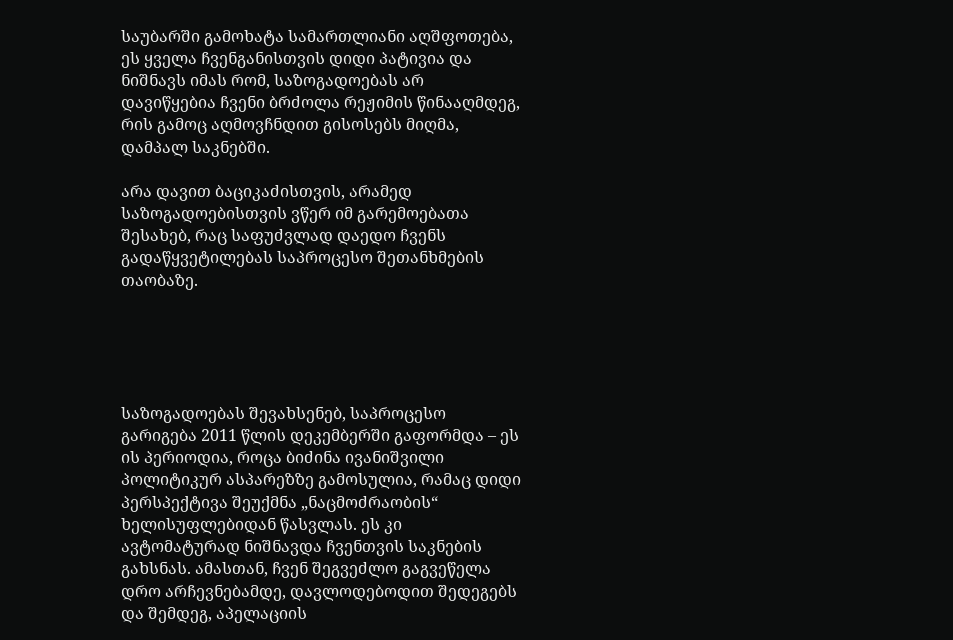საუბარში გამოხატა სამართლიანი აღშფოთება, ეს ყველა ჩვენგანისთვის დიდი პატივია და ნიშნავს იმას რომ, საზოგადოებას არ დავიწყებია ჩვენი ბრძოლა რეჟიმის წინააღმდეგ, რის გამოც აღმოვჩნდით გისოსებს მიღმა, დამპალ საკნებში.

არა დავით ბაციკაძისთვის, არამედ საზოგადოებისთვის ვწერ იმ გარემოებათა შესახებ, რაც საფუძვლად დაედო ჩვენს გადაწყვეტილებას საპროცესო შეთანხმების თაობაზე.





საზოგადოებას შევახსენებ, საპროცესო გარიგება 2011 წლის დეკემბერში გაფორმდა – ეს ის პერიოდია, როცა ბიძინა ივანიშვილი პოლიტიკურ ასპარეზზე გამოსულია, რამაც დიდი პერსპექტივა შეუქმნა „ნაცმოძრაობის“ ხელისუფლებიდან წასვლას. ეს კი ავტომატურად ნიშნავდა ჩვენთვის საკნების გახსნას. ამასთან, ჩვენ შეგვეძლო გაგვეწელა დრო არჩევნებამდე, დავლოდებოდით შედეგებს და შემდეგ, აპელაციის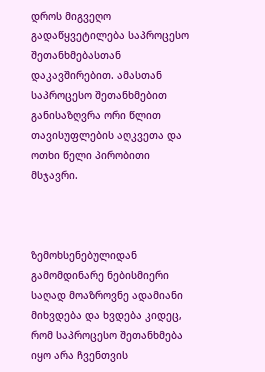დროს მიგვეღო გადაწყვეტილება საპროცესო შეთანხმებასთან დაკავშირებით. ამასთან საპროცესო შეთანხმებით განისაზღვრა ორი წლით თავისუფლების აღკვეთა და ოთხი წელი პირობითი მსჯავრი.



ზემოხსენებულიდან გამომდინარე ნებისმიერი საღად მოაზროვნე ადამიანი მიხვდება და ხვდება კიდეც, რომ საპროცესო შეთანხმება იყო არა ჩვენთვის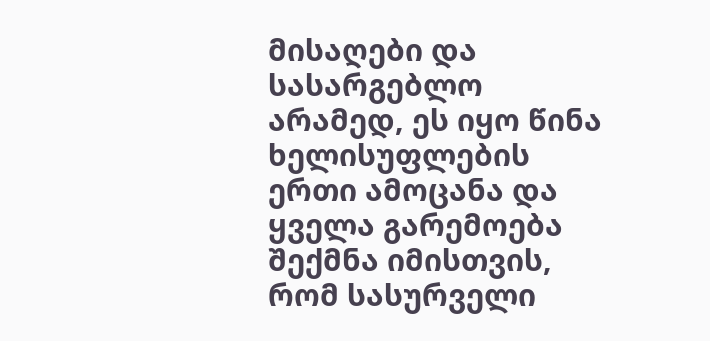მისაღები და სასარგებლო არამედ, ეს იყო წინა ხელისუფლების ერთი ამოცანა და ყველა გარემოება შექმნა იმისთვის, რომ სასურველი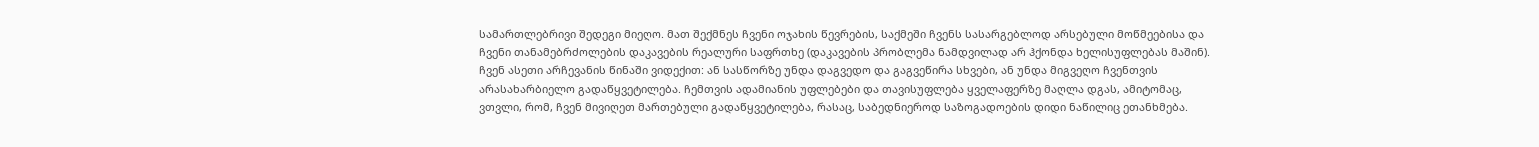სამართლებრივი შედეგი მიეღო. მათ შექმნეს ჩვენი ოჯახის წევრების, საქმეში ჩვენს სასარგებლოდ არსებული მოწმეებისა და ჩვენი თანამებრძოლების დაკავების რეალური საფრთხე (დაკავების პრობლემა ნამდვილად არ ჰქონდა ხელისუფლებას მაშინ). ჩვენ ასეთი არჩევანის წინაში ვიდექით: ან სასწორზე უნდა დაგვედო და გაგვეწირა სხვები, ან უნდა მიგვეღო ჩვენთვის არასახარბიელო გადაწყვეტილება. ჩემთვის ადამიანის უფლებები და თავისუფლება ყველაფერზე მაღლა დგას, ამიტომაც, ვთვლი, რომ, ჩვენ მივიღეთ მართებული გადაწყვეტილება, რასაც, საბედნიეროდ საზოგადოების დიდი ნაწილიც ეთანხმება.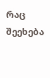რაც შეეხება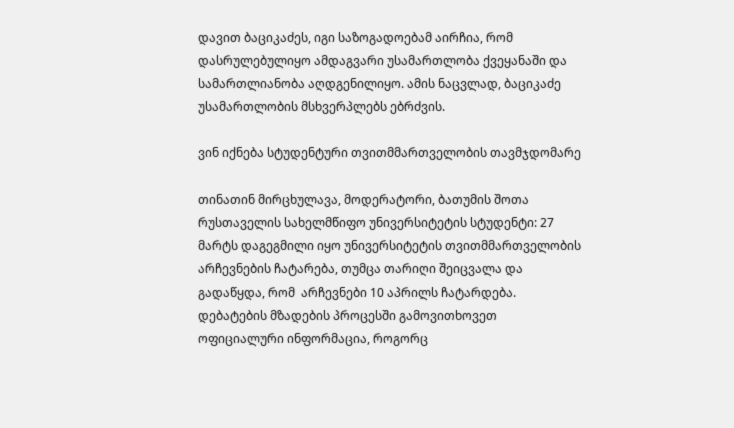დავით ბაციკაძეს, იგი საზოგადოებამ აირჩია, რომ დასრულებულიყო ამდაგვარი უსამართლობა ქვეყანაში და სამართლიანობა აღდგენილიყო. ამის ნაცვლად, ბაციკაძე უსამართლობის მსხვერპლებს ებრძვის.

ვინ იქნება სტუდენტური თვითმმართველობის თავმჯდომარე

თინათინ მირცხულავა, მოდერატორი, ბათუმის შოთა რუსთაველის სახელმწიფო უნივერსიტეტის სტუდენტი: 27 მარტს დაგეგმილი იყო უნივერსიტეტის თვითმმართველობის არჩევნების ჩატარება, თუმცა თარიღი შეიცვალა და გადაწყდა, რომ  არჩევნები 10 აპრილს ჩატარდება. დებატების მზადების პროცესში გამოვითხოვეთ ოფიციალური ინფორმაცია, როგორც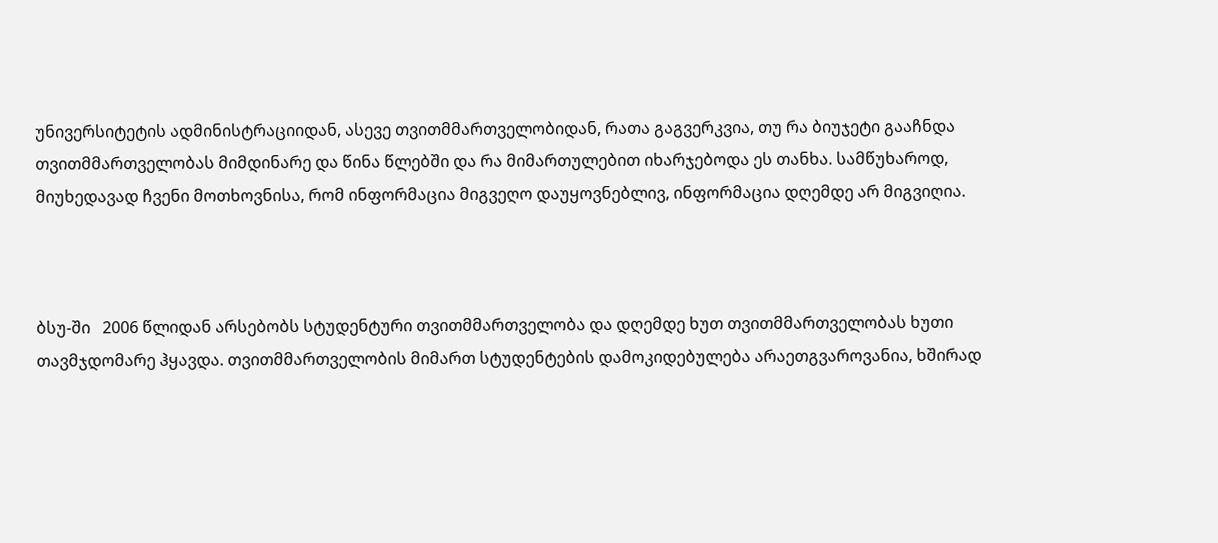უნივერსიტეტის ადმინისტრაციიდან, ასევე თვითმმართველობიდან, რათა გაგვერკვია, თუ რა ბიუჯეტი გააჩნდა თვითმმართველობას მიმდინარე და წინა წლებში და რა მიმართულებით იხარჯებოდა ეს თანხა. სამწუხაროდ, მიუხედავად ჩვენი მოთხოვნისა, რომ ინფორმაცია მიგვეღო დაუყოვნებლივ, ინფორმაცია დღემდე არ მიგვიღია.



ბსუ-ში   2006 წლიდან არსებობს სტუდენტური თვითმმართველობა და დღემდე ხუთ თვითმმართველობას ხუთი თავმჯდომარე ჰყავდა. თვითმმართველობის მიმართ სტუდენტების დამოკიდებულება არაეთგვაროვანია, ხშირად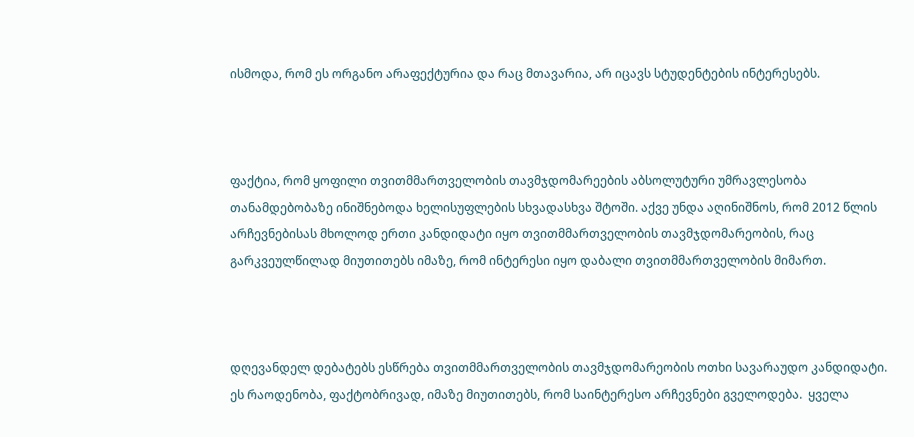ისმოდა, რომ ეს ორგანო არაფექტურია და რაც მთავარია, არ იცავს სტუდენტების ინტერესებს.



ფაქტია, რომ ყოფილი თვითმმართველობის თავმჯდომარეების აბსოლუტური უმრავლესობა თანამდებობაზე ინიშნებოდა ხელისუფლების სხვადასხვა შტოში. აქვე უნდა აღინიშნოს, რომ 2012 წლის არჩევნებისას მხოლოდ ერთი კანდიდატი იყო თვითმმართველობის თავმჯდომარეობის, რაც გარკვეულწილად მიუთითებს იმაზე, რომ ინტერესი იყო დაბალი თვითმმართველობის მიმართ.



დღევანდელ დებატებს ესწრება თვითმმართველობის თავმჯდომარეობის ოთხი სავარაუდო კანდიდატი. ეს რაოდენობა, ფაქტობრივად, იმაზე მიუთითებს, რომ საინტერესო არჩევნები გველოდება.  ყველა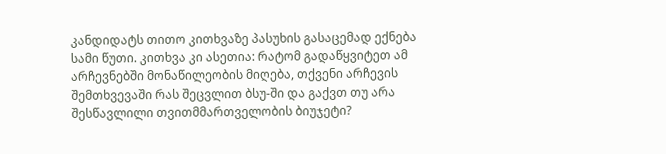კანდიდატს თითო კითხვაზე პასუხის გასაცემად ექნება სამი წუთი. კითხვა კი ასეთია: რატომ გადაწყვიტეთ ამ არჩევნებში მონაწილეობის მიღება, თქვენი არჩევის შემთხვევაში რას შეცვლით ბსუ-ში და გაქვთ თუ არა შესწავლილი თვითმმართველობის ბიუჯეტი?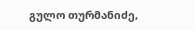გულო თურმანიძე,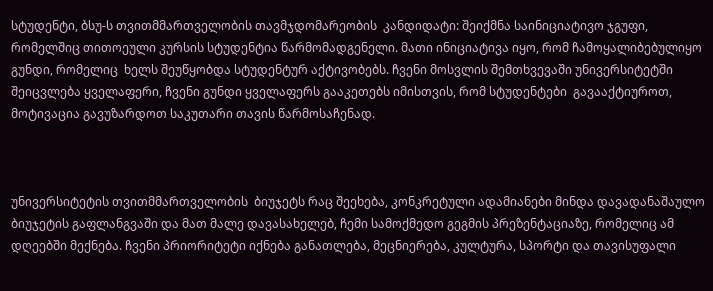სტუდენტი, ბსუ-ს თვითმმართველობის თავმჯდომარეობის  კანდიდატი: შეიქმნა საინიციატივო ჯგუფი, რომელშიც თითოეული კურსის სტუდენტია წარმომადგენელი. მათი ინიციატივა იყო, რომ ჩამოყალიბებულიყო გუნდი, რომელიც  ხელს შეუწყობდა სტუდენტურ აქტივობებს. ჩვენი მოსვლის შემთხვევაში უნივერსიტეტში შეიცვლება ყველაფერი, ჩვენი გუნდი ყველაფერს გააკეთებს იმისთვის, რომ სტუდენტები  გავააქტიუროთ, მოტივაცია გავუზარდოთ საკუთარი თავის წარმოსაჩენად.



უნივერსიტეტის თვითმმართველობის  ბიუჯეტს რაც შეეხება, კონკრეტული ადამიანები მინდა დავადანაშაულო  ბიუჯეტის გაფლანგვაში და მათ მალე დავასახელებ, ჩემი სამოქმედო გეგმის პრეზენტაციაზე, რომელიც ამ დღეებში მექნება. ჩვენი პრიორიტეტი იქნება განათლება, მეცნიერება, კულტურა, სპორტი და თავისუფალი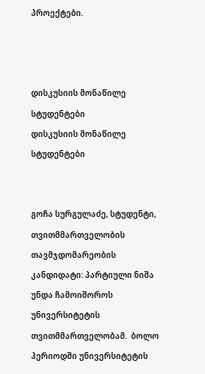პროექტები.



დისკუსიის მონაწილე სტუდენტები
დისკუსიის მონაწილე სტუდენტები


გოჩა სურგულაძე, სტუდენტი, თვითმმართველობის თავმჯდომარეობის  კანდიდატი: პარტიული ნიშა უნდა ჩამოიშოროს უნივერსიტეტის თვითმმართველობამ.  ბოლო პერიოდში უნივერსიტეტის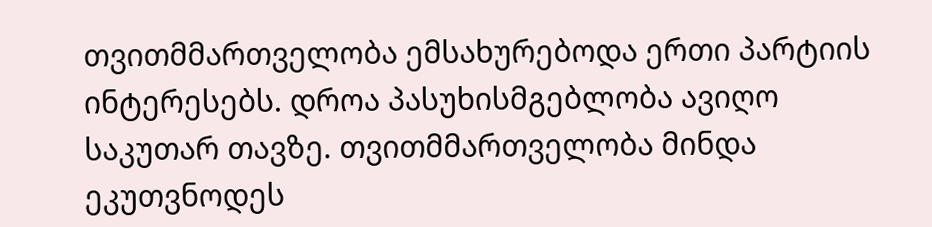თვითმმართველობა ემსახურებოდა ერთი პარტიის ინტერესებს. დროა პასუხისმგებლობა ავიღო საკუთარ თავზე. თვითმმართველობა მინდა ეკუთვნოდეს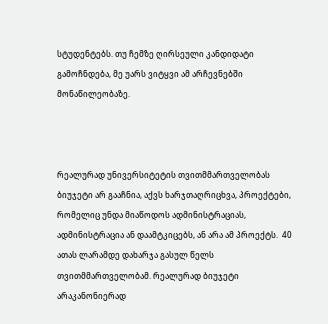სტუდენტებს. თუ ჩემზე ღირსეული კანდიდატი გამოჩნდება, მე უარს ვიტყვი ამ არჩევნებში მონაწილეობაზე.



რეალურად უნივერსიტეტის თვითმმართველობას ბიუჯეტი არ გააჩნია, აქვს ხარჯთაღრიცხვა, პროექტები, რომელიც უნდა მიაწოდოს ადმინისტრაციას, ადმინისტრაცია ან დაამტკიცებს, ან არა ამ პროექტს.  40 ათას ლარამდე დახარჯა გასულ წელს თვითმმართველობამ. რეალურად ბიუჯეტი არაკანონიერად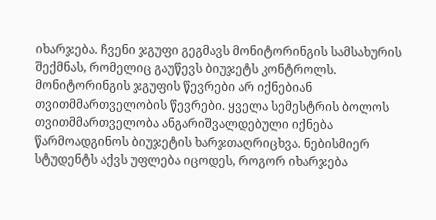იხარჯება. ჩვენი ჯგუფი გეგმავს მონიტორინგის სამსახურის შექმნას, რომელიც გაუწევს ბიუჯეტს კონტროლს. მონიტორინგის ჯგუფის წევრები არ იქნებიან თვითმმართველობის წევრები. ყველა სემესტრის ბოლოს თვითმმართველობა ანგარიშვალდებული იქნება წარმოადგინოს ბიუჯეტის ხარჯთაღრიცხვა. ნებისმიერ სტუდენტს აქვს უფლება იცოდეს, როგორ იხარჯება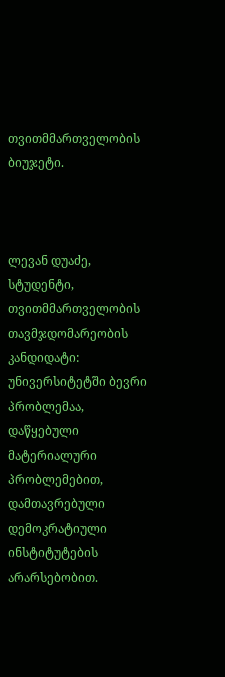თვითმმართველობის ბიუჯეტი.



ლევან დუაძე, სტუდენტი, თვითმმართველობის თავმჯდომარეობის კანდიდატი:   უნივერსიტეტში ბევრი პრობლემაა, დაწყებული მატერიალური პრობლემებით, დამთავრებული დემოკრატიული ინსტიტუტების არარსებობით.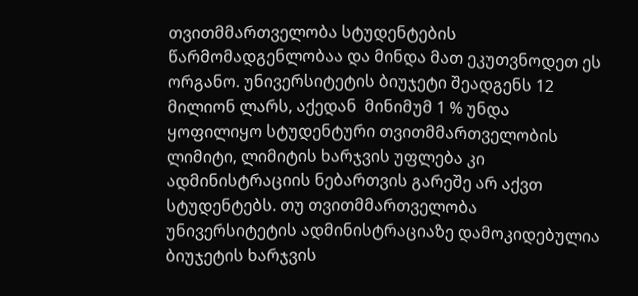თვითმმართველობა სტუდენტების წარმომადგენლობაა და მინდა მათ ეკუთვნოდეთ ეს ორგანო. უნივერსიტეტის ბიუჯეტი შეადგენს 12 მილიონ ლარს, აქედან  მინიმუმ 1 % უნდა ყოფილიყო სტუდენტური თვითმმართველობის ლიმიტი, ლიმიტის ხარჯვის უფლება კი ადმინისტრაციის ნებართვის გარეშე არ აქვთ სტუდენტებს. თუ თვითმმართველობა უნივერსიტეტის ადმინისტრაციაზე დამოკიდებულია ბიუჯეტის ხარჯვის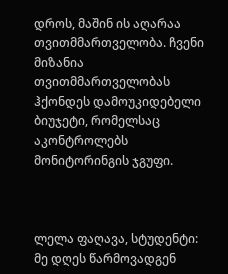დროს, მაშინ ის აღარაა თვითმმართველობა. ჩვენი მიზანია თვითმმართველობას ჰქონდეს დამოუკიდებელი ბიუჯეტი, რომელსაც აკონტროლებს მონიტორინგის ჯგუფი.



ლელა ფაღავა, სტუდენტი: მე დღეს წარმოვადგენ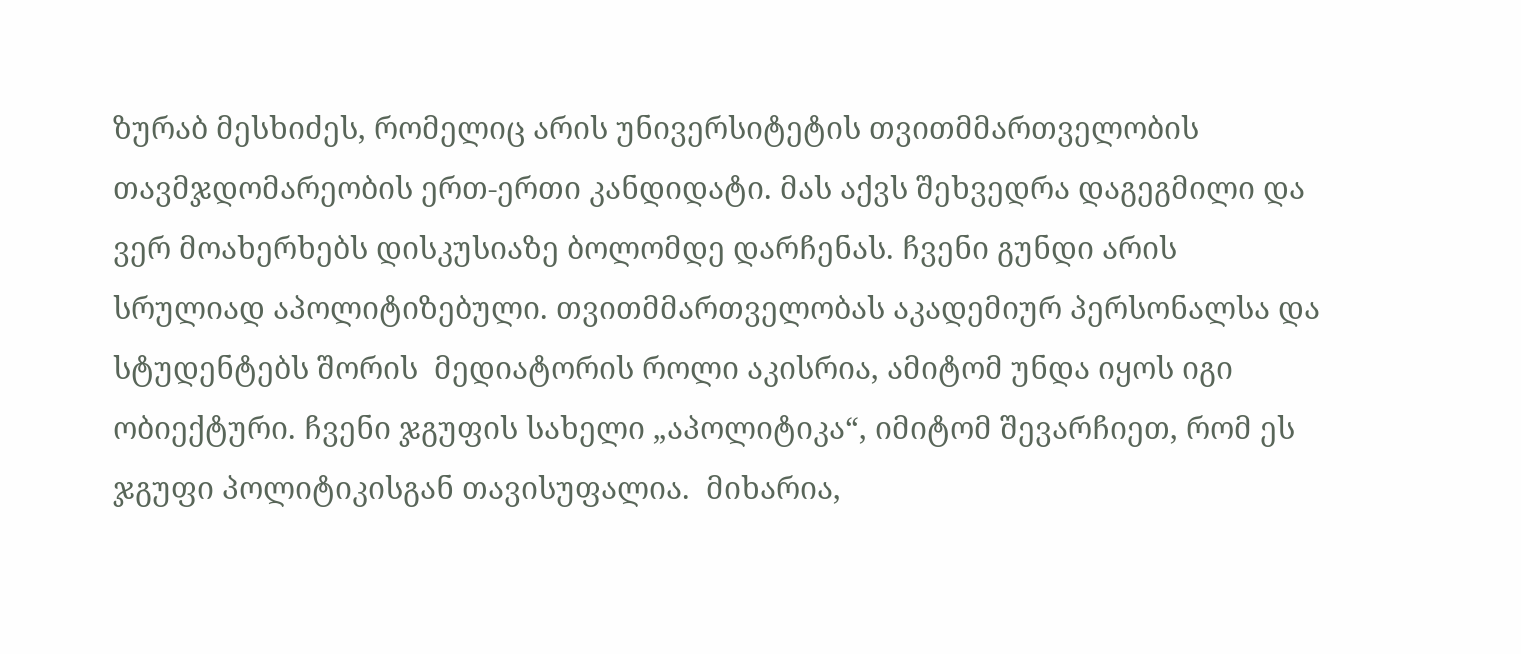ზურაბ მესხიძეს, რომელიც არის უნივერსიტეტის თვითმმართველობის თავმჯდომარეობის ერთ-ერთი კანდიდატი. მას აქვს შეხვედრა დაგეგმილი და ვერ მოახერხებს დისკუსიაზე ბოლომდე დარჩენას. ჩვენი გუნდი არის სრულიად აპოლიტიზებული. თვითმმართველობას აკადემიურ პერსონალსა და სტუდენტებს შორის  მედიატორის როლი აკისრია, ამიტომ უნდა იყოს იგი ობიექტური. ჩვენი ჯგუფის სახელი „აპოლიტიკა“, იმიტომ შევარჩიეთ, რომ ეს ჯგუფი პოლიტიკისგან თავისუფალია.  მიხარია,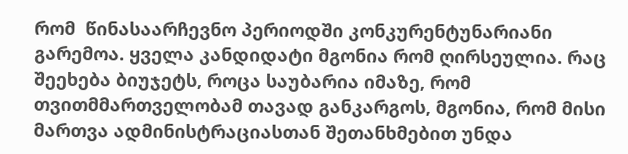რომ  წინასაარჩევნო პერიოდში კონკურენტუნარიანი გარემოა. ყველა კანდიდატი მგონია რომ ღირსეულია. რაც შეეხება ბიუჯეტს, როცა საუბარია იმაზე, რომ თვითმმართველობამ თავად განკარგოს, მგონია, რომ მისი მართვა ადმინისტრაციასთან შეთანხმებით უნდა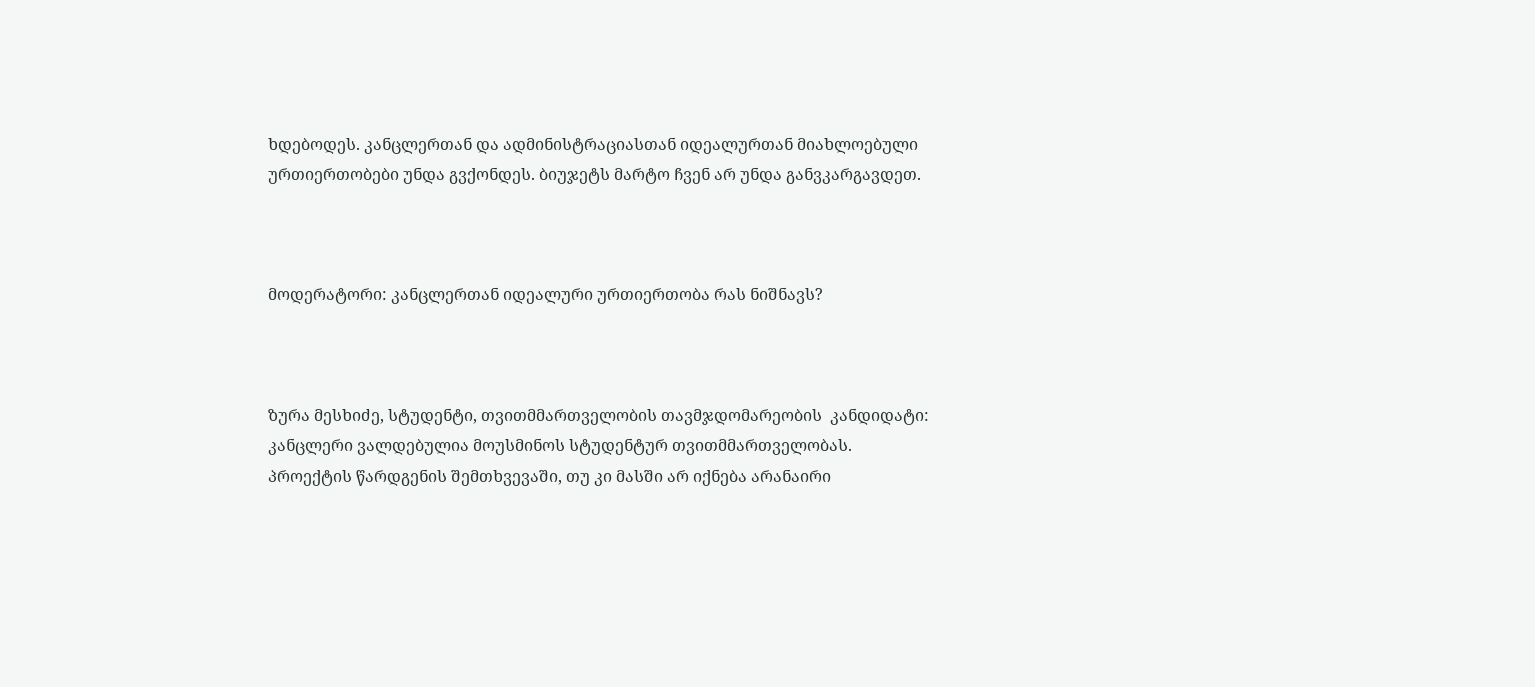ხდებოდეს. კანცლერთან და ადმინისტრაციასთან იდეალურთან მიახლოებული ურთიერთობები უნდა გვქონდეს. ბიუჯეტს მარტო ჩვენ არ უნდა განვკარგავდეთ.



მოდერატორი: კანცლერთან იდეალური ურთიერთობა რას ნიშნავს?



ზურა მესხიძე, სტუდენტი, თვითმმართველობის თავმჯდომარეობის  კანდიდატი:       კანცლერი ვალდებულია მოუსმინოს სტუდენტურ თვითმმართველობას. პროექტის წარდგენის შემთხვევაში, თუ კი მასში არ იქნება არანაირი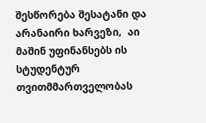შესწორება შესატანი და არანაირი ხარვეზი,  აი მაშინ უფინანსებს ის სტუდენტურ თვითმმართველობას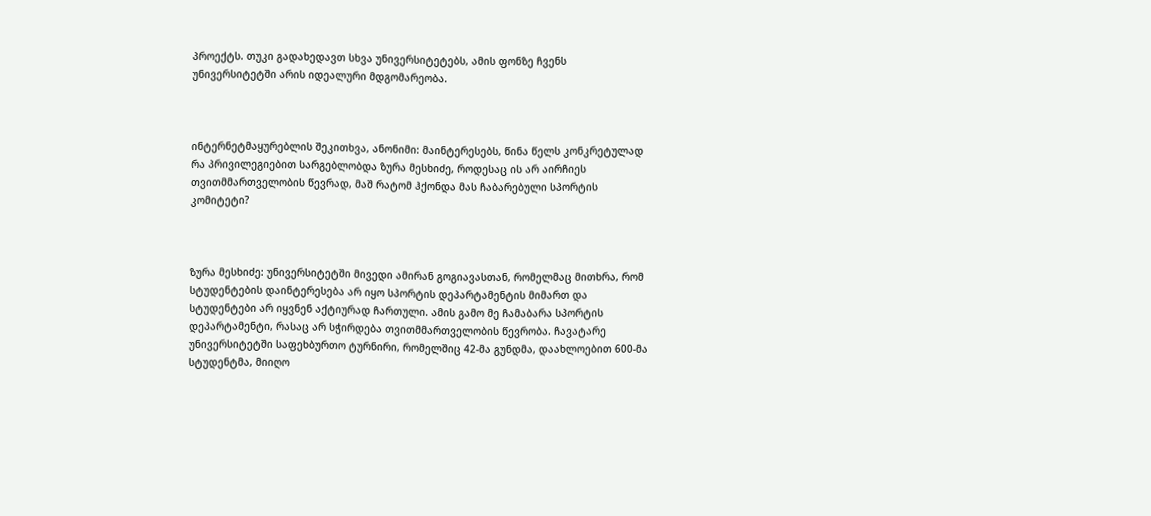პროექტს. თუკი გადახედავთ სხვა უნივერსიტეტებს, ამის ფონზე ჩვენს უნივერსიტეტში არის იდეალური მდგომარეობა.



ინტერნეტმაყურებლის შეკითხვა, ანონიმი: მაინტერესებს, წინა წელს კონკრეტულად რა პრივილეგიებით სარგებლობდა ზურა მესხიძე, როდესაც ის არ აირჩიეს თვითმმართველობის წევრად, მაშ რატომ ჰქონდა მას ჩაბარებული სპორტის კომიტეტი?



ზურა მესხიძე: უნივერსიტეტში მივედი ამირან გოგიავასთან, რომელმაც მითხრა, რომ სტუდენტების დაინტერესება არ იყო სპორტის დეპარტამენტის მიმართ და სტუდენტები არ იყვნენ აქტიურად ჩართული. ამის გამო მე ჩამაბარა სპორტის დეპარტამენტი, რასაც არ სჭირდება თვითმმართველობის წევრობა. ჩავატარე უნივერსიტეტში საფეხბურთო ტურნირი, რომელშიც 42-მა გუნდმა, დაახლოებით 600-მა სტუდენტმა, მიიღო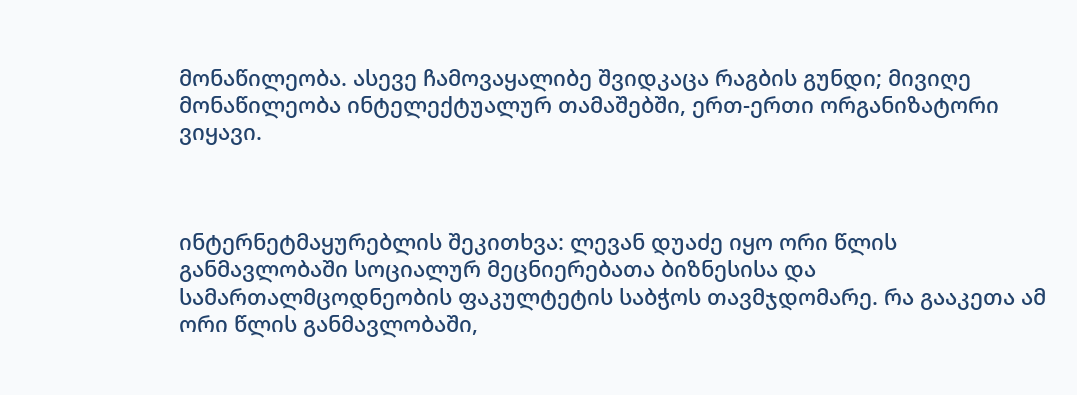მონაწილეობა. ასევე ჩამოვაყალიბე შვიდკაცა რაგბის გუნდი; მივიღე მონაწილეობა ინტელექტუალურ თამაშებში, ერთ-ერთი ორგანიზატორი ვიყავი.



ინტერნეტმაყურებლის შეკითხვა: ლევან დუაძე იყო ორი წლის განმავლობაში სოციალურ მეცნიერებათა ბიზნესისა და სამართალმცოდნეობის ფაკულტეტის საბჭოს თავმჯდომარე. რა გააკეთა ამ ორი წლის განმავლობაში,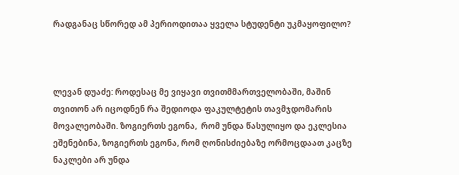რადგანაც სწორედ ამ პერიოდითაა ყველა სტუდენტი უკმაყოფილო?



ლევან დუაძე: როდესაც მე ვიყავი თვითმმართველობაში, მაშინ თვითონ არ იცოდნენ რა შედიოდა ფაკულტეტის თავმჯდომარის მოვალეობაში. ზოგიერთს ეგონა,  რომ უნდა წასულიყო და ეკლესია ეშენებინა, ზოგიერთს ეგონა, რომ ღონისძიებაზე ორმოცდაათ კაცზე ნაკლები არ უნდა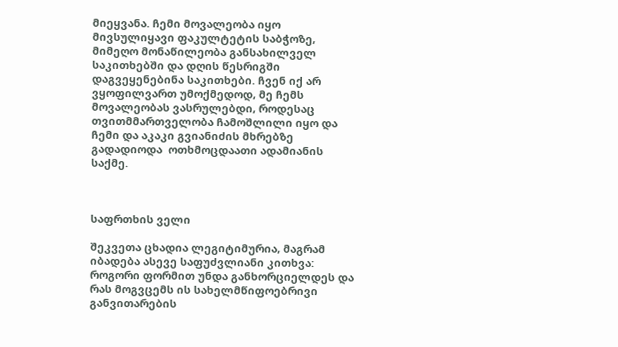მიეყვანა. ჩემი მოვალეობა იყო მივსულიყავი ფაკულტეტის საბჭოზე, მიმეღო მონაწილეობა განსახილველ საკითხებში და დღის წესრიგში დაგვეყენებინა საკითხები. ჩვენ იქ არ ვყოფილვართ უმოქმედოდ, მე ჩემს მოვალეობას ვასრულებდი, როდესაც თვითმმართველობა ჩამოშლილი იყო და ჩემი და აკაკი გვიანიძის მხრებზე გადადიოდა  ოთხმოცდაათი ადამიანის საქმე.



საფრთხის ველი

შეკვეთა ცხადია ლეგიტიმურია, მაგრამ იბადება ასევე საფუძვლიანი კითხვა: როგორი ფორმით უნდა განხორციელდეს და რას მოგვცემს ის სახელმწიფოებრივი განვითარების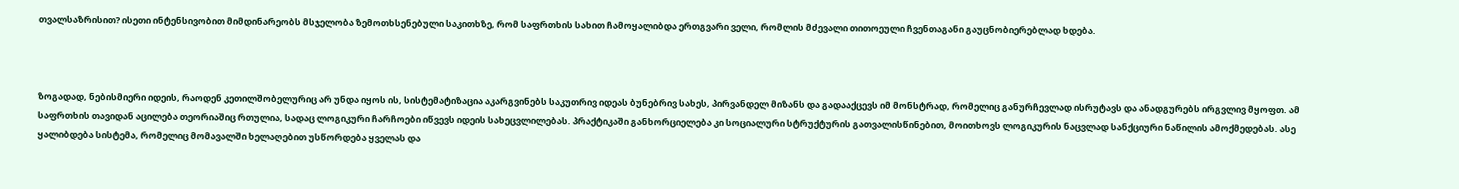თვალსაზრისით? ისეთი ინტენსივობით მიმდინარეობს მსჯელობა ზემოთხსენებული საკითხზე, რომ საფრთხის სახით ჩამოყალიბდა ერთგვარი ველი, რომლის მძევალი თითოეული ჩვენთაგანი გაუცნობიერებლად ხდება.



ზოგადად, ნებისმიერი იდეის, რაოდენ კეთილშობელურიც არ უნდა იყოს ის, სისტემატიზაცია აკარგვინებს საკუთრივ იდეას ბუნებრივ სახეს, პირვანდელ მიზანს და გადააქცევს იმ მონსტრად, რომელიც განურჩევლად ისრუტავს და ანადგურებს ირგვლივ მყოფთ. ამ საფრთხის თავიდან აცილება თეორიაშიც რთულია, სადაც ლოგიკური ჩარჩოები იწვევს იდეის სახეცვლილებას. პრაქტიკაში განხორციელება კი სოციალური სტრუქტურის გათვალისწინებით, მოითხოვს ლოგიკურის ნაცვლად სანქციური ნაწილის ამოქმედებას. ასე ყალიბდება სისტემა, რომელიც მომავალში ხელაღებით უსწორდება ყველას და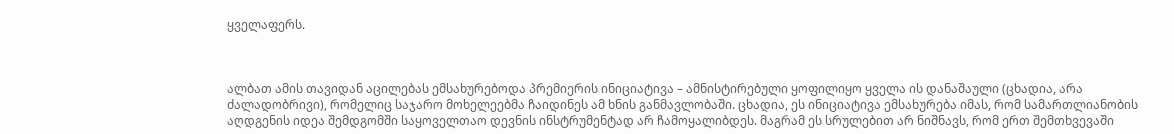ყველაფერს.



ალბათ ამის თავიდან აცილებას ემსახურებოდა პრემიერის ინიციატივა – ამნისტირებული ყოფილიყო ყველა ის დანაშაული (ცხადია, არა ძალადობრივი), რომელიც საჯარო მოხელეებმა ჩაიდინეს ამ ხნის განმავლობაში. ცხადია, ეს ინიციატივა ემსახურება იმას, რომ სამართლიანობის აღდგენის იდეა შემდგომში საყოველთაო დევნის ინსტრუმენტად არ ჩამოყალიბდეს. მაგრამ ეს სრულებით არ ნიშნავს, რომ ერთ შემთხვევაში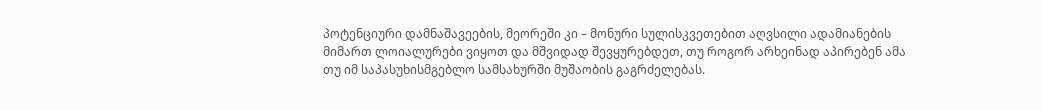პოტენციური დამნაშავეების, მეორეში კი – მონური სულისკვეთებით აღვსილი ადამიანების მიმართ ლოიალურები ვიყოთ და მშვიდად შევყურებდეთ, თუ როგორ არხეინად აპირებენ ამა თუ იმ საპასუხისმგებლო სამსახურში მუშაობის გაგრძელებას.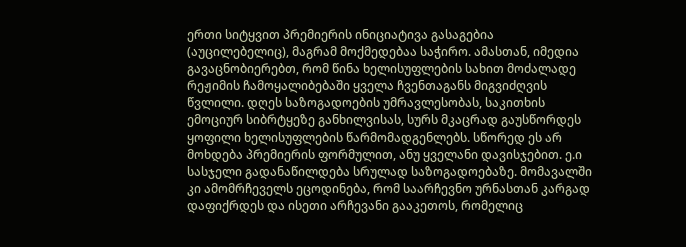ერთი სიტყვით პრემიერის ინიციატივა გასაგებია (აუცილებელიც), მაგრამ მოქმედებაა საჭირო. ამასთან, იმედია გავაცნობიერებთ, რომ წინა ხელისუფლების სახით მოძალადე რეჟიმის ჩამოყალიბებაში ყველა ჩვენთაგანს მიგვიძღვის წვლილი. დღეს საზოგადოების უმრავლესობას, საკითხის ემოციურ სიბრტყეზე განხილვისას, სურს მკაცრად გაუსწორდეს ყოფილი ხელისუფლების წარმომადგენლებს. სწორედ ეს არ მოხდება პრემიერის ფორმულით, ანუ ყველანი დავისჯებით. ე.ი სასჯელი გადანაწილდება სრულად საზოგადოებაზე. მომავალში კი ამომრჩეველს ეცოდინება, რომ საარჩევნო ურნასთან კარგად დაფიქრდეს და ისეთი არჩევანი გააკეთოს, რომელიც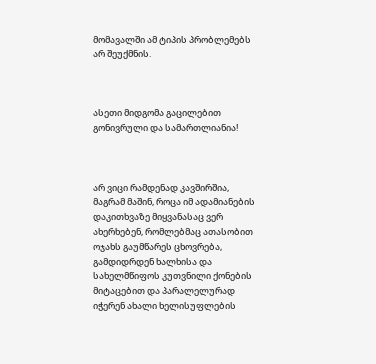მომავალში ამ ტიპის პრობლემებს არ შეუქმნის.



ასეთი მიდგომა გაცილებით გონივრული და სამართლიანია!



არ ვიცი რამდენად კავშირშია, მაგრამ მაშინ, როცა იმ ადამიანების დაკითხვაზე მიყვანასაც ვერ ახერხებენ, რომლებმაც ათასობით ოჯახს გაუმწარეს ცხოვრება, გამდიდრდენ ხალხისა და სახელმწიფოს კუთვნილი ქონების მიტაცებით და პარალელურად იჭერენ ახალი ხელისუფლების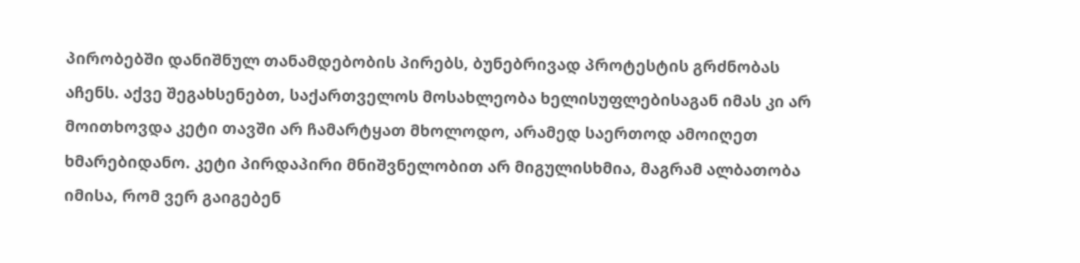პირობებში დანიშნულ თანამდებობის პირებს, ბუნებრივად პროტესტის გრძნობას აჩენს. აქვე შეგახსენებთ, საქართველოს მოსახლეობა ხელისუფლებისაგან იმას კი არ მოითხოვდა კეტი თავში არ ჩამარტყათ მხოლოდო, არამედ საერთოდ ამოიღეთ ხმარებიდანო. კეტი პირდაპირი მნიშვნელობით არ მიგულისხმია, მაგრამ ალბათობა იმისა, რომ ვერ გაიგებენ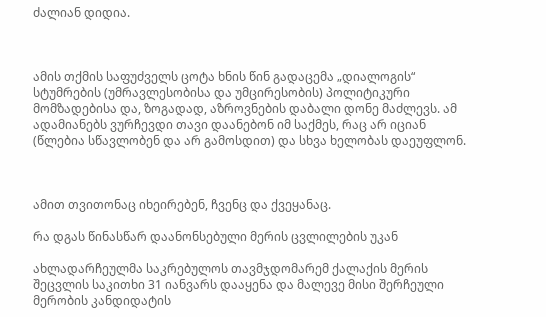ძალიან დიდია.



ამის თქმის საფუძველს ცოტა ხნის წინ გადაცემა „დიალოგის“ სტუმრების (უმრავლესობისა და უმცირესობის) პოლიტიკური მომზადებისა და, ზოგადად, აზროვნების დაბალი დონე მაძლევს. ამ ადამიანებს ვურჩევდი თავი დაანებონ იმ საქმეს, რაც არ იციან (წლებია სწავლობენ და არ გამოსდით) და სხვა ხელობას დაეუფლონ.



ამით თვითონაც იხეირებენ, ჩვენც და ქვეყანაც.

რა დგას წინასწარ დაანონსებული მერის ცვლილების უკან

ახლადარჩეულმა საკრებულოს თავმჯდომარემ ქალაქის მერის შეცვლის საკითხი 31 იანვარს დააყენა და მალევე მისი შერჩეული მერობის კანდიდატის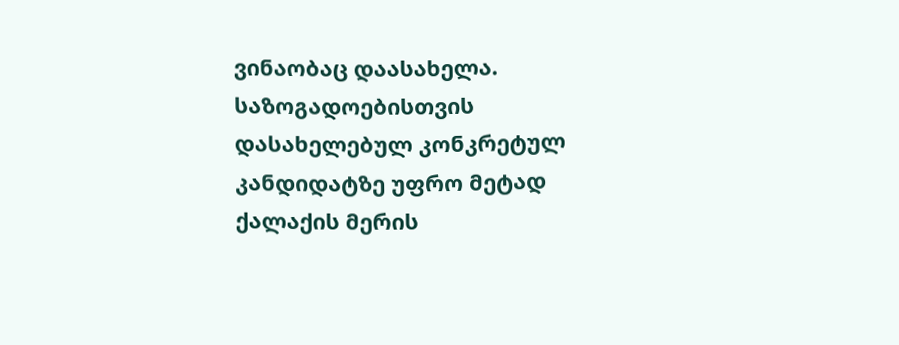ვინაობაც დაასახელა. საზოგადოებისთვის დასახელებულ კონკრეტულ კანდიდატზე უფრო მეტად ქალაქის მერის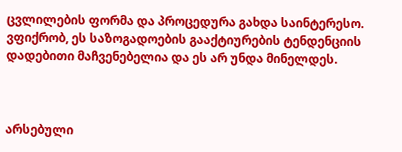ცვლილების ფორმა და პროცედურა გახდა საინტერესო. ვფიქრობ, ეს საზოგადოების გააქტიურების ტენდენციის დადებითი მაჩვენებელია და ეს არ უნდა მინელდეს.



არსებული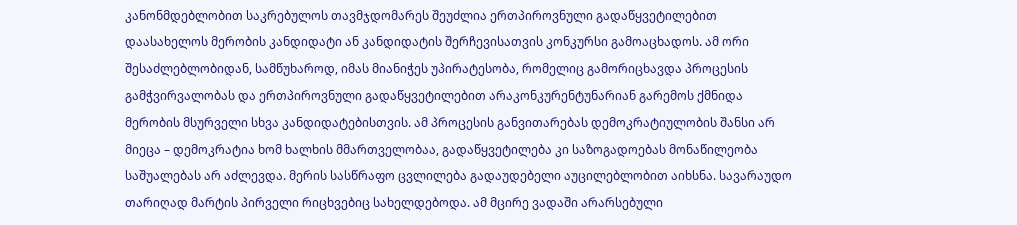კანონმდებლობით საკრებულოს თავმჯდომარეს შეუძლია ერთპიროვნული გადაწყვეტილებით  დაასახელოს მერობის კანდიდატი ან კანდიდატის შერჩევისათვის კონკურსი გამოაცხადოს. ამ ორი შესაძლებლობიდან, სამწუხაროდ, იმას მიანიჭეს უპირატესობა, რომელიც გამორიცხავდა პროცესის გამჭვირვალობას და ერთპიროვნული გადაწყვეტილებით არაკონკურენტუნარიან გარემოს ქმნიდა მერობის მსურველი სხვა კანდიდატებისთვის. ამ პროცესის განვითარებას დემოკრატიულობის შანსი არ მიეცა – დემოკრატია ხომ ხალხის მმართველობაა, გადაწყვეტილება კი საზოგადოებას მონაწილეობა საშუალებას არ აძლევდა. მერის სასწრაფო ცვლილება გადაუდებელი აუცილებლობით აიხსნა. სავარაუდო თარიღად მარტის პირველი რიცხვებიც სახელდებოდა. ამ მცირე ვადაში არარსებული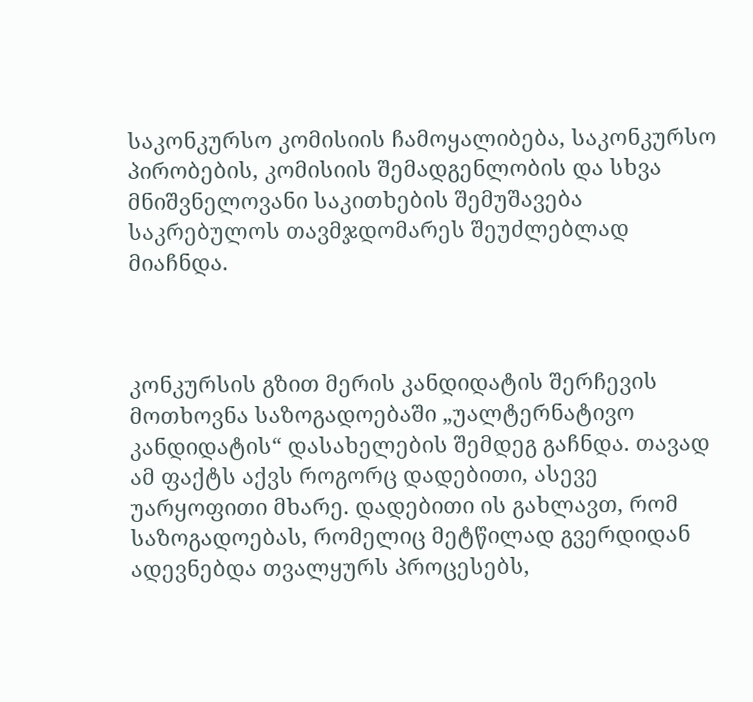საკონკურსო კომისიის ჩამოყალიბება, საკონკურსო პირობების, კომისიის შემადგენლობის და სხვა მნიშვნელოვანი საკითხების შემუშავება საკრებულოს თავმჯდომარეს შეუძლებლად მიაჩნდა.



კონკურსის გზით მერის კანდიდატის შერჩევის მოთხოვნა საზოგადოებაში „უალტერნატივო კანდიდატის“ დასახელების შემდეგ გაჩნდა. თავად ამ ფაქტს აქვს როგორც დადებითი, ასევე უარყოფითი მხარე. დადებითი ის გახლავთ, რომ საზოგადოებას, რომელიც მეტწილად გვერდიდან ადევნებდა თვალყურს პროცესებს,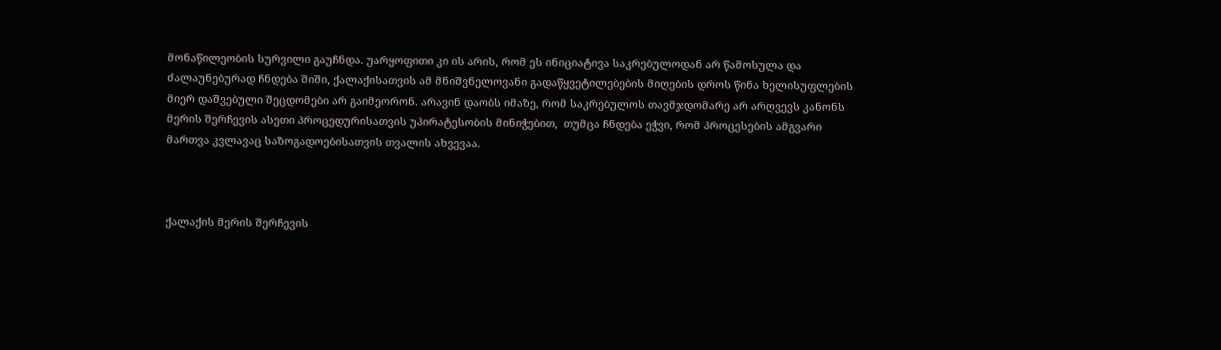მონაწილეობის სურვილი გაუჩნდა. უარყოფითი კი ის არის, რომ ეს ინიციატივა საკრებულოდან არ წამოსულა და ძალაუნებურად ჩნდება შიში, ქალაქისათვის ამ მნიშვნელოვანი გადაწყვეტილებების მიღების დროს წინა ხელისუფლების მიერ დაშვებული შეცდომები არ გაიმეორონ. არავინ დაობს იმაზე, რომ საკრებულოს თავმჯდომარე არ არღვევს კანონს მერის შერჩევის ასეთი პროცედურისათვის უპირატესობის მინიჭებით,  თუმცა ჩნდება ეჭვი, რომ პროცესების ამგვარი მართვა კვლავაც საზოგადოებისათვის თვალის ახვევაა.



ქალაქის მერის შერჩევის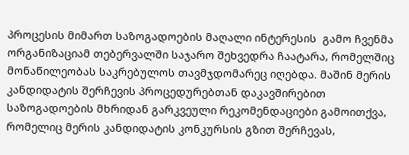პროცესის მიმართ საზოგადოების მაღალი ინტერესის  გამო ჩვენმა ორგანიზაციამ თებერვალში საჯარო შეხვედრა ჩაატარა, რომელშიც მონაწილეობას საკრებულოს თავმჯდომარეც იღებდა. მაშინ მერის კანდიდატის შერჩევის პროცედურებთან დაკავშირებით საზოგადოების მხრიდან გარკვეული რეკომენდაციები გამოითქვა, რომელიც მერის კანდიდატის კონკურსის გზით შერჩევას,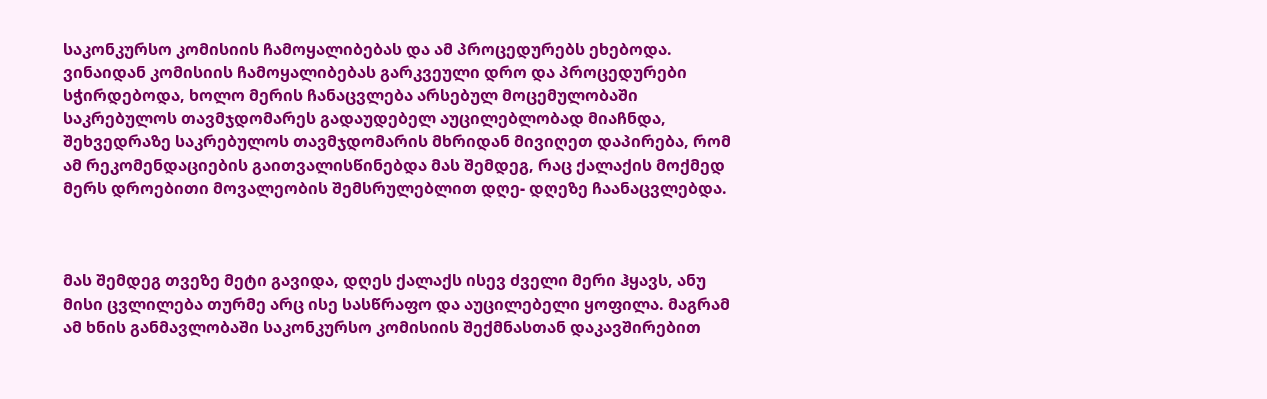საკონკურსო კომისიის ჩამოყალიბებას და ამ პროცედურებს ეხებოდა. ვინაიდან კომისიის ჩამოყალიბებას გარკვეული დრო და პროცედურები სჭირდებოდა, ხოლო მერის ჩანაცვლება არსებულ მოცემულობაში საკრებულოს თავმჯდომარეს გადაუდებელ აუცილებლობად მიაჩნდა, შეხვედრაზე საკრებულოს თავმჯდომარის მხრიდან მივიღეთ დაპირება, რომ ამ რეკომენდაციების გაითვალისწინებდა მას შემდეგ, რაც ქალაქის მოქმედ მერს დროებითი მოვალეობის შემსრულებლით დღე- დღეზე ჩაანაცვლებდა.



მას შემდეგ თვეზე მეტი გავიდა, დღეს ქალაქს ისევ ძველი მერი ჰყავს, ანუ მისი ცვლილება თურმე არც ისე სასწრაფო და აუცილებელი ყოფილა. მაგრამ ამ ხნის განმავლობაში საკონკურსო კომისიის შექმნასთან დაკავშირებით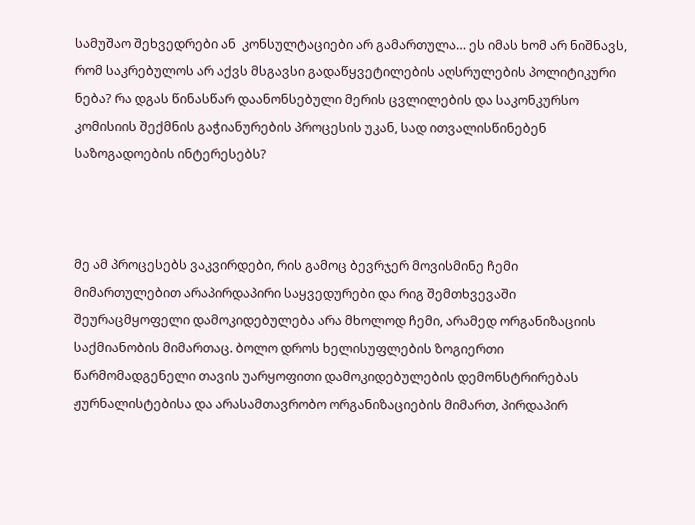სამუშაო შეხვედრები ან  კონსულტაციები არ გამართულა… ეს იმას ხომ არ ნიშნავს, რომ საკრებულოს არ აქვს მსგავსი გადაწყვეტილების აღსრულების პოლიტიკური ნება? რა დგას წინასწარ დაანონსებული მერის ცვლილების და საკონკურსო კომისიის შექმნის გაჭიანურების პროცესის უკან, სად ითვალისწინებენ საზოგადოების ინტერესებს?



მე ამ პროცესებს ვაკვირდები, რის გამოც ბევრჯერ მოვისმინე ჩემი მიმართულებით არაპირდაპირი საყვედურები და რიგ შემთხვევაში შეურაცმყოფელი დამოკიდებულება არა მხოლოდ ჩემი, არამედ ორგანიზაციის საქმიანობის მიმართაც. ბოლო დროს ხელისუფლების ზოგიერთი წარმომადგენელი თავის უარყოფითი დამოკიდებულების დემონსტრირებას ჟურნალისტებისა და არასამთავრობო ორგანიზაციების მიმართ, პირდაპირ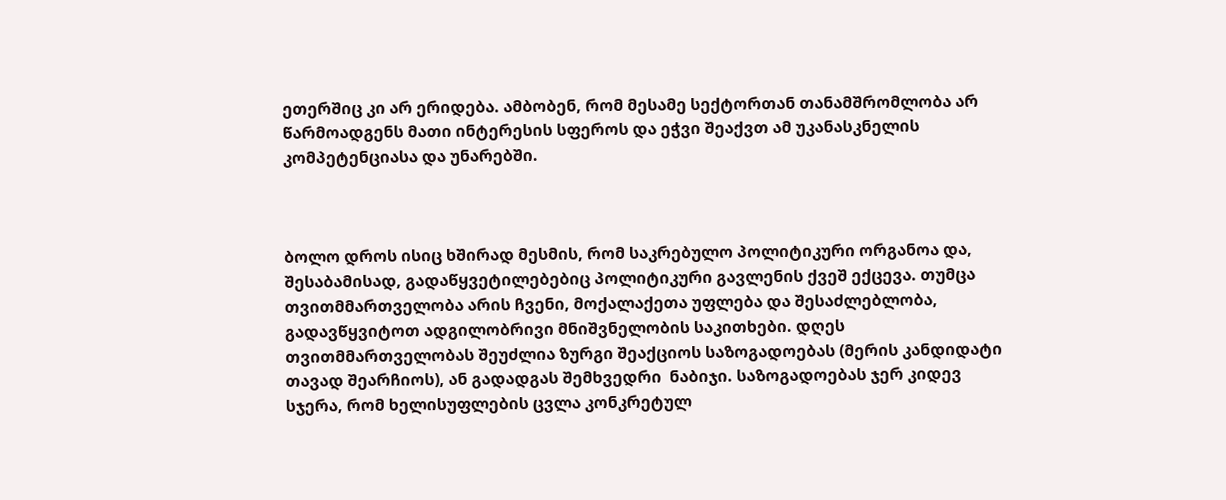ეთერშიც კი არ ერიდება. ამბობენ, რომ მესამე სექტორთან თანამშრომლობა არ წარმოადგენს მათი ინტერესის სფეროს და ეჭვი შეაქვთ ამ უკანასკნელის კომპეტენციასა და უნარებში.



ბოლო დროს ისიც ხშირად მესმის, რომ საკრებულო პოლიტიკური ორგანოა და, შესაბამისად, გადაწყვეტილებებიც პოლიტიკური გავლენის ქვეშ ექცევა. თუმცა თვითმმართველობა არის ჩვენი, მოქალაქეთა უფლება და შესაძლებლობა, გადავწყვიტოთ ადგილობრივი მნიშვნელობის საკითხები. დღეს თვითმმართველობას შეუძლია ზურგი შეაქციოს საზოგადოებას (მერის კანდიდატი თავად შეარჩიოს), ან გადადგას შემხვედრი  ნაბიჯი. საზოგადოებას ჯერ კიდევ სჯერა, რომ ხელისუფლების ცვლა კონკრეტულ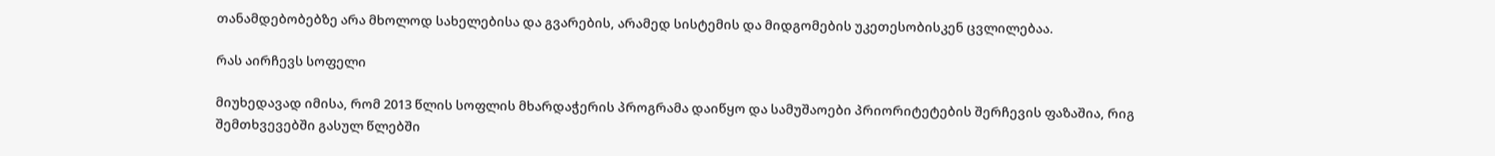თანამდებობებზე არა მხოლოდ სახელებისა და გვარების, არამედ სისტემის და მიდგომების უკეთესობისკენ ცვლილებაა.

რას აირჩევს სოფელი

მიუხედავად იმისა, რომ 2013 წლის სოფლის მხარდაჭერის პროგრამა დაიწყო და სამუშაოები პრიორიტეტების შერჩევის ფაზაშია, რიგ შემთხვევებში გასულ წლებში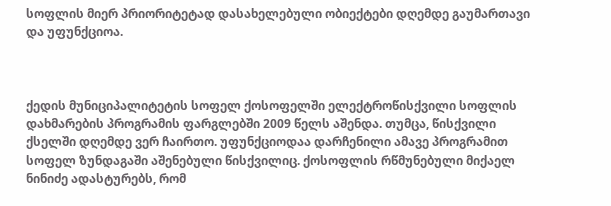სოფლის მიერ პრიორიტეტად დასახელებული ობიექტები დღემდე გაუმართავი და უფუნქციოა.



ქედის მუნიციპალიტეტის სოფელ ქოსოფელში ელექტროწისქვილი სოფლის დახმარების პროგრამის ფარგლებში 2009 წელს აშენდა. თუმცა, წისქვილი ქსელში დღემდე ვერ ჩაირთო. უფუნქციოდაა დარჩენილი ამავე პროგრამით სოფელ ზუნდაგაში აშენებული წისქვილიც. ქოსოფლის რწმუნებული მიქაელ ნინიძე ადასტურებს, რომ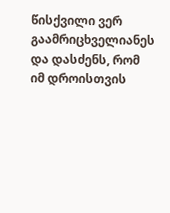წისქვილი ვერ გაამრიცხველიანეს და დასძენს, რომ იმ დროისთვის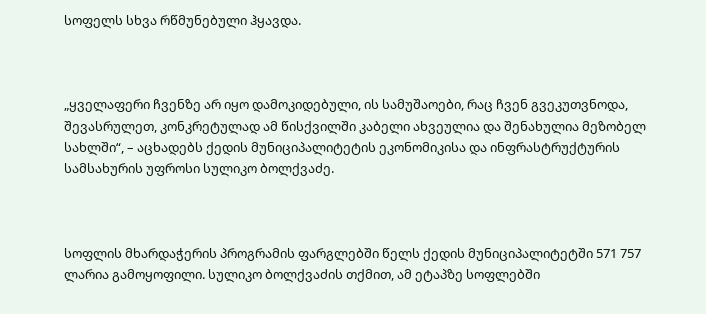სოფელს სხვა რწმუნებული ჰყავდა.



„ყველაფერი ჩვენზე არ იყო დამოკიდებული, ის სამუშაოები, რაც ჩვენ გვეკუთვნოდა, შევასრულეთ, კონკრეტულად ამ წისქვილში კაბელი ახვეულია და შენახულია მეზობელ სახლში“, – აცხადებს ქედის მუნიციპალიტეტის ეკონომიკისა და ინფრასტრუქტურის სამსახურის უფროსი სულიკო ბოლქვაძე.



სოფლის მხარდაჭერის პროგრამის ფარგლებში წელს ქედის მუნიციპალიტეტში 571 757 ლარია გამოყოფილი. სულიკო ბოლქვაძის თქმით, ამ ეტაპზე სოფლებში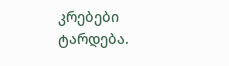კრებები ტარდება.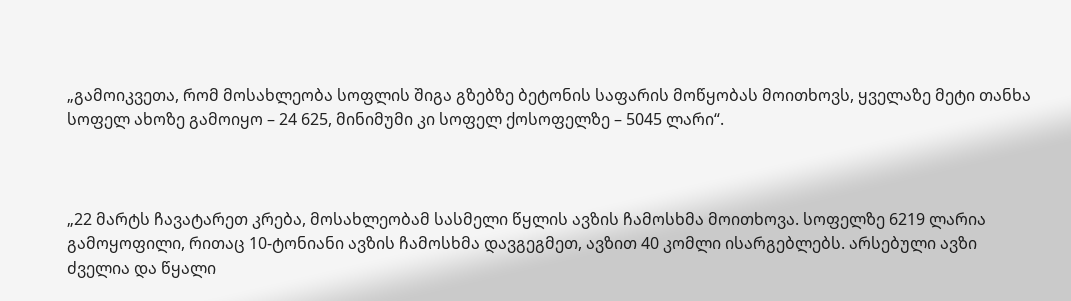„გამოიკვეთა, რომ მოსახლეობა სოფლის შიგა გზებზე ბეტონის საფარის მოწყობას მოითხოვს, ყველაზე მეტი თანხა სოფელ ახოზე გამოიყო – 24 625, მინიმუმი კი სოფელ ქოსოფელზე – 5045 ლარი“.



„22 მარტს ჩავატარეთ კრება, მოსახლეობამ სასმელი წყლის ავზის ჩამოსხმა მოითხოვა. სოფელზე 6219 ლარია გამოყოფილი, რითაც 10-ტონიანი ავზის ჩამოსხმა დავგეგმეთ, ავზით 40 კომლი ისარგებლებს. არსებული ავზი ძველია და წყალი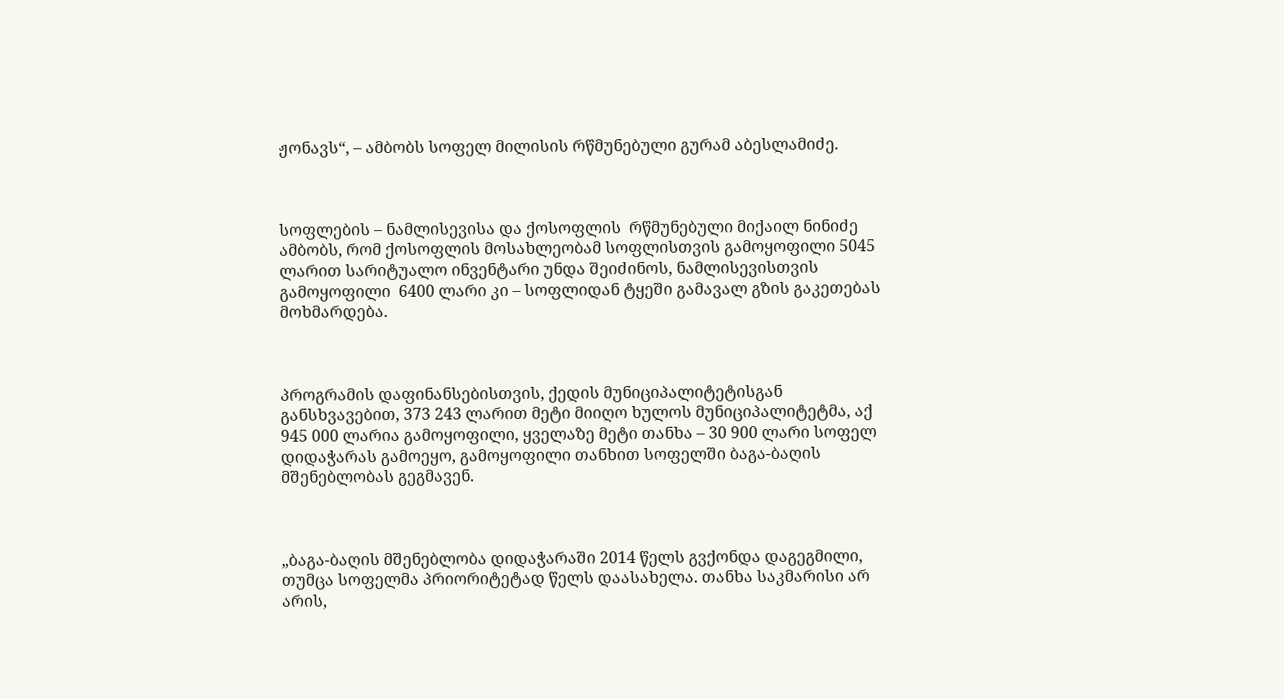ჟონავს“, – ამბობს სოფელ მილისის რწმუნებული გურამ აბესლამიძე.



სოფლების – ნამლისევისა და ქოსოფლის  რწმუნებული მიქაილ ნინიძე ამბობს, რომ ქოსოფლის მოსახლეობამ სოფლისთვის გამოყოფილი 5045 ლარით სარიტუალო ინვენტარი უნდა შეიძინოს, ნამლისევისთვის გამოყოფილი  6400 ლარი კი – სოფლიდან ტყეში გამავალ გზის გაკეთებას მოხმარდება.



პროგრამის დაფინანსებისთვის, ქედის მუნიციპალიტეტისგან განსხვავებით, 373 243 ლარით მეტი მიიღო ხულოს მუნიციპალიტეტმა, აქ  945 000 ლარია გამოყოფილი, ყველაზე მეტი თანხა – 30 900 ლარი სოფელ დიდაჭარას გამოეყო, გამოყოფილი თანხით სოფელში ბაგა-ბაღის მშენებლობას გეგმავენ.



„ბაგა-ბაღის მშენებლობა დიდაჭარაში 2014 წელს გვქონდა დაგეგმილი, თუმცა სოფელმა პრიორიტეტად წელს დაასახელა. თანხა საკმარისი არ არის,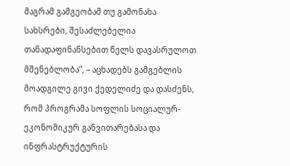მაგრამ გამგეობამ თუ გამონახა სახსრები, შესაძლებელია თანადაფინანსებით წელს დავასრულოთ მშენებლობა“, – აცხადებს გამგებლის მოადგილე გივი ქედელიძე და დასძენს, რომ პროგრამა სოფლის სოციალურ-ეკონომიკურ განვითარებასა და ინფრასტრუქტურის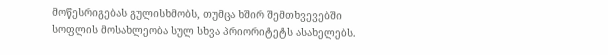მოწესრიგებას გულისხმობს, თუმცა ხშირ შემთხვევებში სოფლის მოსახლეობა სულ სხვა პრიორიტეტს ასახელებს.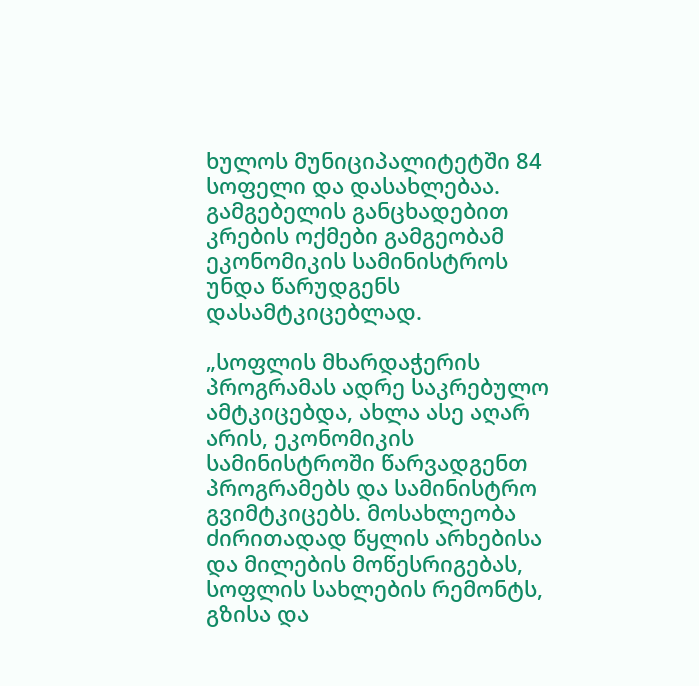ხულოს მუნიციპალიტეტში 84 სოფელი და დასახლებაა. გამგებელის განცხადებით კრების ოქმები გამგეობამ ეკონომიკის სამინისტროს უნდა წარუდგენს დასამტკიცებლად.

„სოფლის მხარდაჭერის პროგრამას ადრე საკრებულო ამტკიცებდა, ახლა ასე აღარ არის, ეკონომიკის სამინისტროში წარვადგენთ პროგრამებს და სამინისტრო გვიმტკიცებს. მოსახლეობა ძირითადად წყლის არხებისა და მილების მოწესრიგებას, სოფლის სახლების რემონტს, გზისა და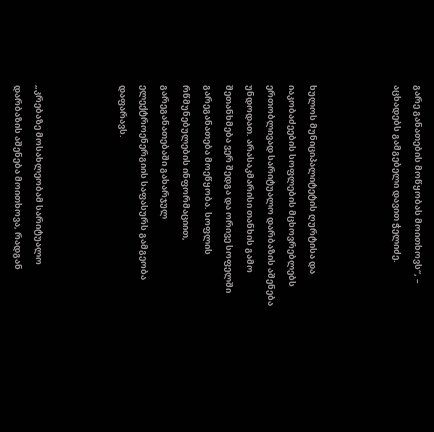გარე განათების მოწყობას მოითხოვს“, – აცხადებს გამგებელი დავით ჭელიძე.



ხულოს მუნიციპალიტეტის ღურტისა და იაკობაძეების სოფლების მცხოვრებლებს ერთობლივად სარიტუალო დარბაზის აშენება უნდოდათ. არასაკმარისი თანხის გამო შეთანხმება ვერ შედგა და ორივე სოფელში გარეგანათება მოეწყობა. სოფლის რწმუნებულების ინფორმაციით, გარეგანათებაში გახარჯულ ელექტროენერგიის საფასურს გამგეობა დაფარავს.



„კრებაზე მოსახლეობამ სარიტუალო დარბაზის აშენება მოითხოვა, რადგან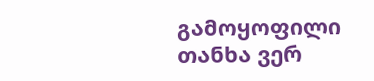გამოყოფილი თანხა ვერ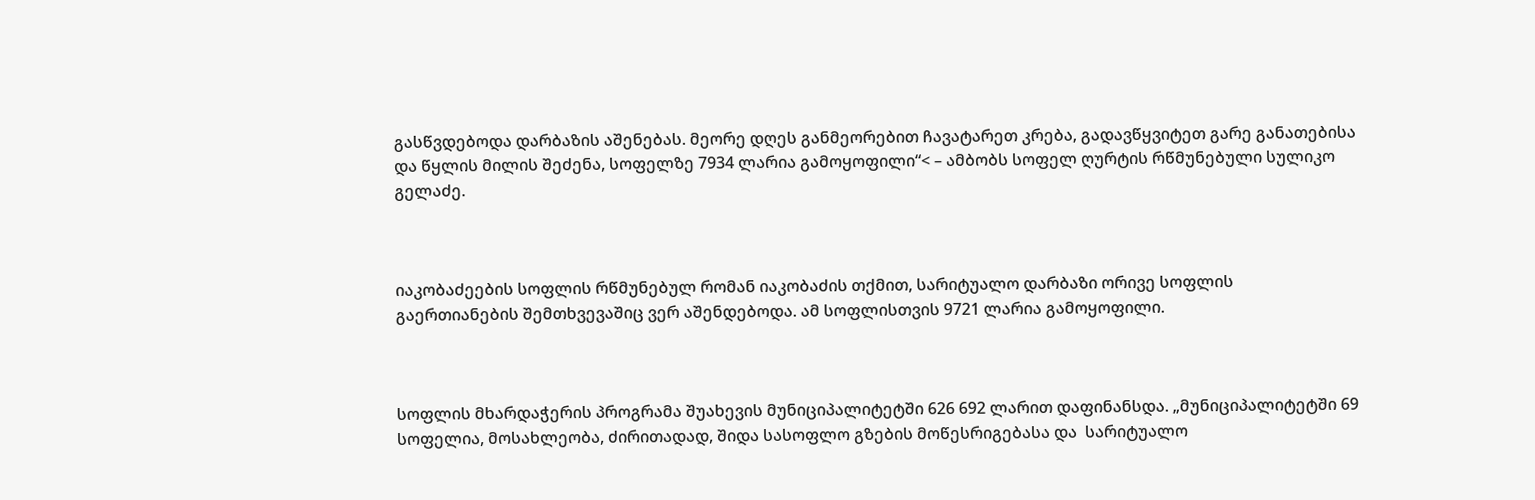გასწვდებოდა დარბაზის აშენებას. მეორე დღეს განმეორებით ჩავატარეთ კრება, გადავწყვიტეთ გარე განათებისა და წყლის მილის შეძენა, სოფელზე 7934 ლარია გამოყოფილი“< – ამბობს სოფელ ღურტის რწმუნებული სულიკო გელაძე.



იაკობაძეების სოფლის რწმუნებულ რომან იაკობაძის თქმით, სარიტუალო დარბაზი ორივე სოფლის გაერთიანების შემთხვევაშიც ვერ აშენდებოდა. ამ სოფლისთვის 9721 ლარია გამოყოფილი.



სოფლის მხარდაჭერის პროგრამა შუახევის მუნიციპალიტეტში 626 692 ლარით დაფინანსდა. „მუნიციპალიტეტში 69 სოფელია, მოსახლეობა, ძირითადად, შიდა სასოფლო გზების მოწესრიგებასა და  სარიტუალო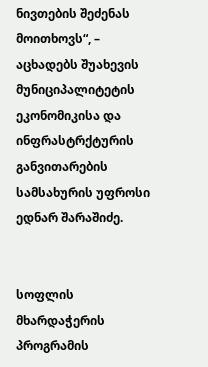ნივთების შეძენას მოითხოვს“, – აცხადებს შუახევის მუნიციპალიტეტის ეკონომიკისა და ინფრასტრქტურის განვითარების სამსახურის უფროსი ედნარ შარაშიძე.


სოფლის მხარდაჭერის პროგრამის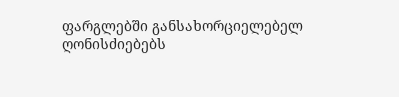ფარგლებში განსახორციელებელ ღონისძიებებს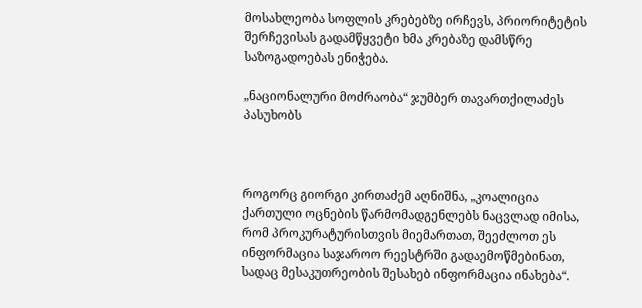მოსახლეობა სოფლის კრებებზე ირჩევს, პრიორიტეტის შერჩევისას გადამწყვეტი ხმა კრებაზე დამსწრე საზოგადოებას ენიჭება.

„ნაციონალური მოძრაობა“ ჯუმბერ თავართქილაძეს პასუხობს



როგორც გიორგი კირთაძემ აღნიშნა, „კოალიცია ქართული ოცნების წარმომადგენლებს ნაცვლად იმისა, რომ პროკურატურისთვის მიემართათ, შეეძლოთ ეს ინფორმაცია საჯაროო რეესტრში გადაემოწმებინათ, სადაც მესაკუთრეობის შესახებ ინფორმაცია ინახება“.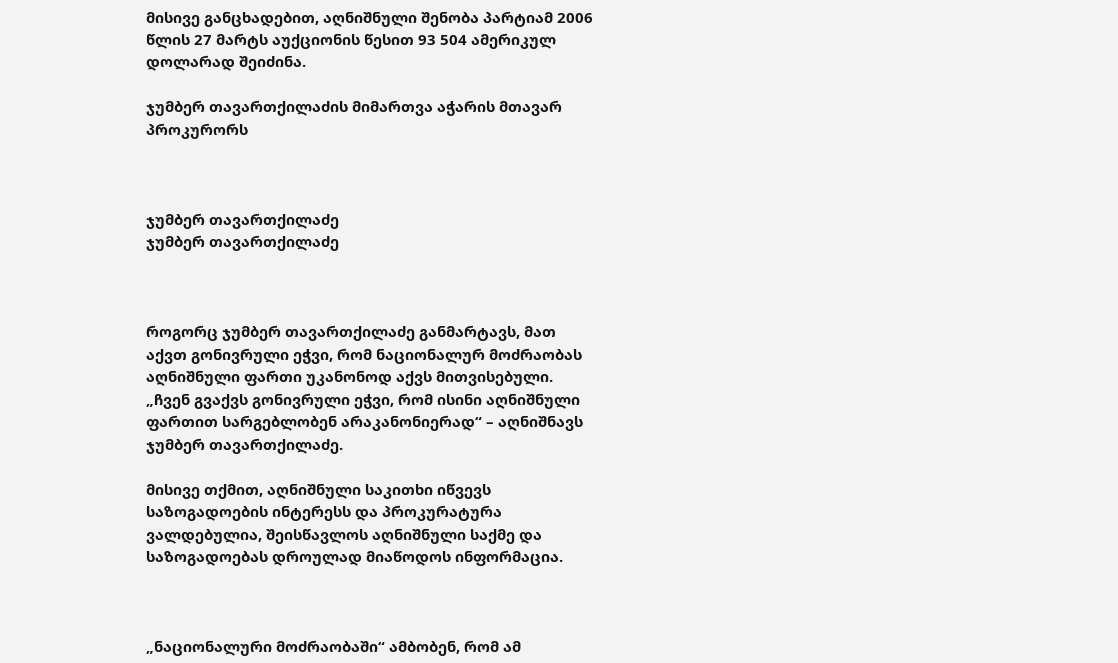მისივე განცხადებით, აღნიშნული შენობა პარტიამ 2006 წლის 27 მარტს აუქციონის წესით 93 504 ამერიკულ დოლარად შეიძინა.

ჯუმბერ თავართქილაძის მიმართვა აჭარის მთავარ პროკურორს



ჯუმბერ თავართქილაძე
ჯუმბერ თავართქილაძე



როგორც ჯუმბერ თავართქილაძე განმარტავს, მათ აქვთ გონივრული ეჭვი, რომ ნაციონალურ მოძრაობას აღნიშნული ფართი უკანონოდ აქვს მითვისებული.
„ჩვენ გვაქვს გონივრული ეჭვი, რომ ისინი აღნიშნული ფართით სარგებლობენ არაკანონიერად“ – აღნიშნავს ჯუმბერ თავართქილაძე.

მისივე თქმით, აღნიშნული საკითხი იწვევს საზოგადოების ინტერესს და პროკურატურა ვალდებულია, შეისწავლოს აღნიშნული საქმე და საზოგადოებას დროულად მიაწოდოს ინფორმაცია.



„ნაციონალური მოძრაობაში“ ამბობენ, რომ ამ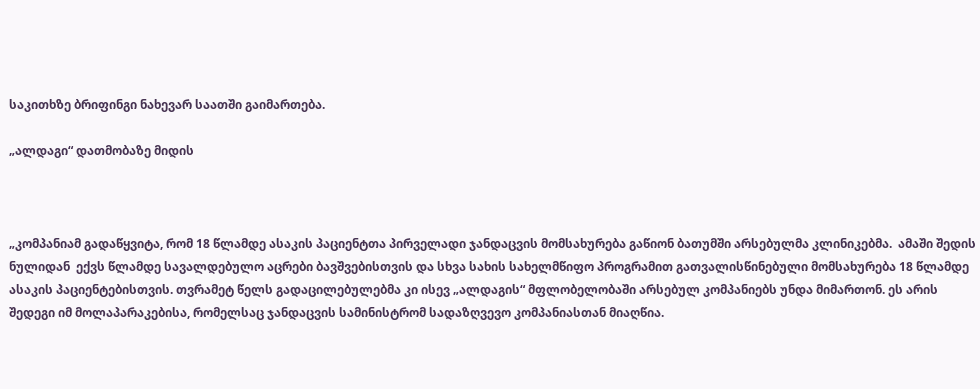საკითხზე ბრიფინგი ნახევარ საათში გაიმართება.

„ალდაგი“ დათმობაზე მიდის



„კომპანიამ გადაწყვიტა, რომ 18 წლამდე ასაკის პაციენტთა პირველადი ჯანდაცვის მომსახურება გაწიონ ბათუმში არსებულმა კლინიკებმა.  ამაში შედის ნულიდან  ექვს წლამდე სავალდებულო აცრები ბავშვებისთვის და სხვა სახის სახელმწიფო პროგრამით გათვალისწინებული მომსახურება 18 წლამდე ასაკის პაციენტებისთვის. თვრამეტ წელს გადაცილებულებმა კი ისევ „ალდაგის“ მფლობელობაში არსებულ კომპანიებს უნდა მიმართონ. ეს არის შედეგი იმ მოლაპარაკებისა, რომელსაც ჯანდაცვის სამინისტრომ სადაზღვევო კომპანიასთან მიაღწია.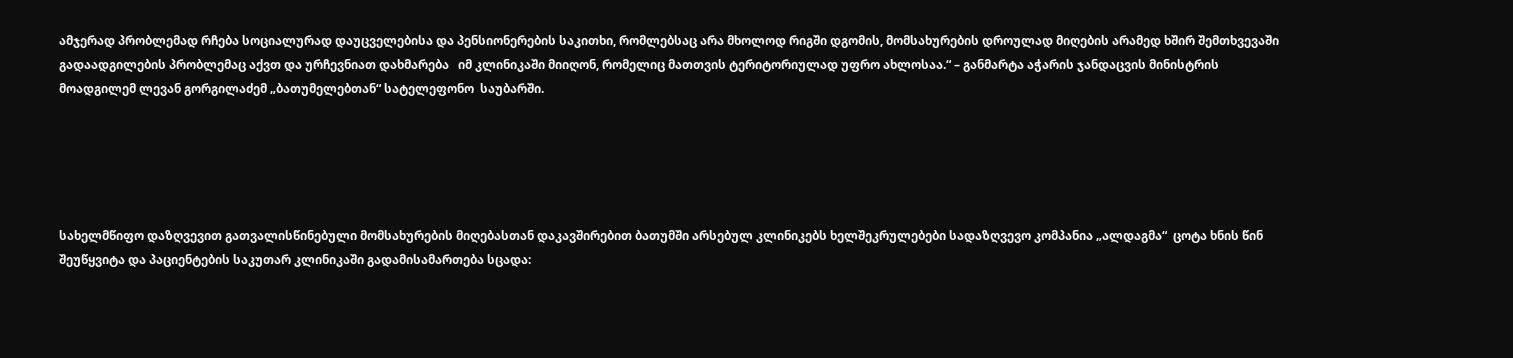ამჯერად პრობლემად რჩება სოციალურად დაუცველებისა და პენსიონერების საკითხი, რომლებსაც არა მხოლოდ რიგში დგომის, მომსახურების დროულად მიღების არამედ ხშირ შემთხვევაში  გადაადგილების პრობლემაც აქვთ და ურჩევნიათ დახმარება   იმ კლინიკაში მიიღონ, რომელიც მათთვის ტერიტორიულად უფრო ახლოსაა.“ – განმარტა აჭარის ჯანდაცვის მინისტრის მოადგილემ ლევან გორგილაძემ „ბათუმელებთან“ სატელეფონო  საუბარში.





სახელმწიფო დაზღვევით გათვალისწინებული მომსახურების მიღებასთან დაკავშირებით ბათუმში არსებულ კლინიკებს ხელშეკრულებები სადაზღვევო კომპანია „ალდაგმა“  ცოტა ხნის წინ შეუწყვიტა და პაციენტების საკუთარ კლინიკაში გადამისამართება სცადა: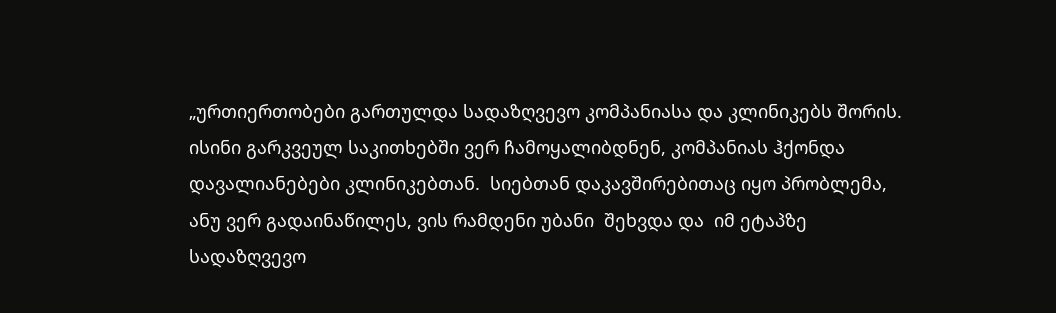„ურთიერთობები გართულდა სადაზღვევო კომპანიასა და კლინიკებს შორის. ისინი გარკვეულ საკითხებში ვერ ჩამოყალიბდნენ, კომპანიას ჰქონდა დავალიანებები კლინიკებთან.  სიებთან დაკავშირებითაც იყო პრობლემა, ანუ ვერ გადაინაწილეს, ვის რამდენი უბანი  შეხვდა და  იმ ეტაპზე სადაზღვევო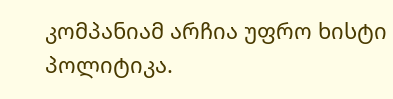კომპანიამ არჩია უფრო ხისტი პოლიტიკა.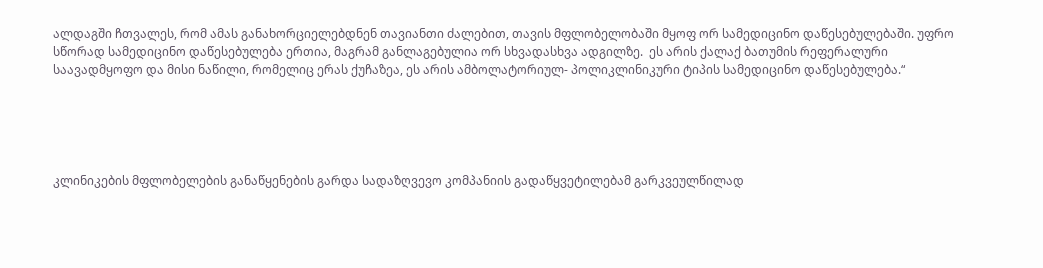ალდაგში ჩთვალეს, რომ ამას განახორციელებდნენ თავიანთი ძალებით, თავის მფლობელობაში მყოფ ორ სამედიცინო დაწესებულებაში. უფრო სწორად სამედიცინო დაწესებულება ერთია, მაგრამ განლაგებულია ორ სხვადასხვა ადგილზე.  ეს არის ქალაქ ბათუმის რეფერალური საავადმყოფო და მისი ნაწილი, რომელიც ერას ქუჩაზეა, ეს არის ამბოლატორიულ- პოლიკლინიკური ტიპის სამედიცინო დაწესებულება.“





კლინიკების მფლობელების განაწყენების გარდა სადაზღვევო კომპანიის გადაწყვეტილებამ გარკვეულწილად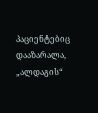პაციენტებიც დააზარალა, „ალდაგის“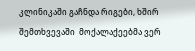კლინიკაში გაჩნდა რიგები, ხშირ შემთხვევაში  მოქალაქეებმა ვერ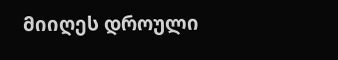მიიღეს დროული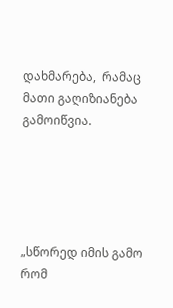დახმარება,  რამაც მათი გაღიზიანება გამოიწვია.





„სწორედ იმის გამო რომ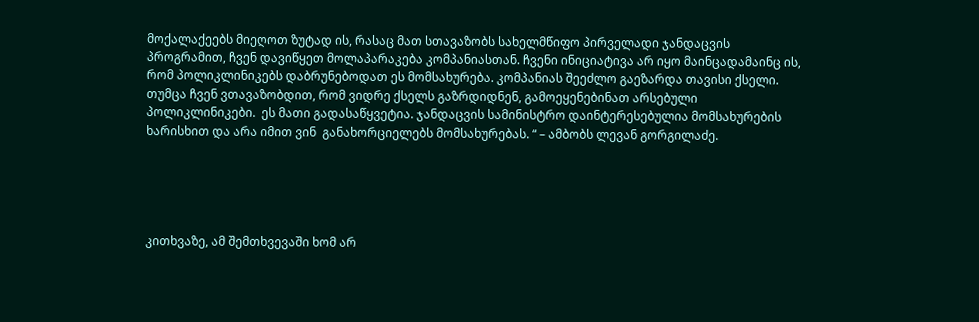მოქალაქეებს მიეღოთ ზუტად ის, რასაც მათ სთავაზობს სახელმწიფო პირველადი ჯანდაცვის პროგრამით, ჩვენ დავიწყეთ მოლაპარაკება კომპანიასთან. ჩვენი ინიციატივა არ იყო მაინცადამაინც ის, რომ პოლიკლინიკებს დაბრუნებოდათ ეს მომსახურება. კომპანიას შეეძლო გაეზარდა თავისი ქსელი. თუმცა ჩვენ ვთავაზობდით, რომ ვიდრე ქსელს გაზრდიდნენ, გამოეყენებინათ არსებული პოლიკლინიკები.  ეს მათი გადასაწყვეტია. ჯანდაცვის სამინისტრო დაინტერესებულია მომსახურების ხარისხით და არა იმით ვინ  განახორციელებს მომსახურებას. “ – ამბობს ლევან გორგილაძე.





კითხვაზე, ამ შემთხვევაში ხომ არ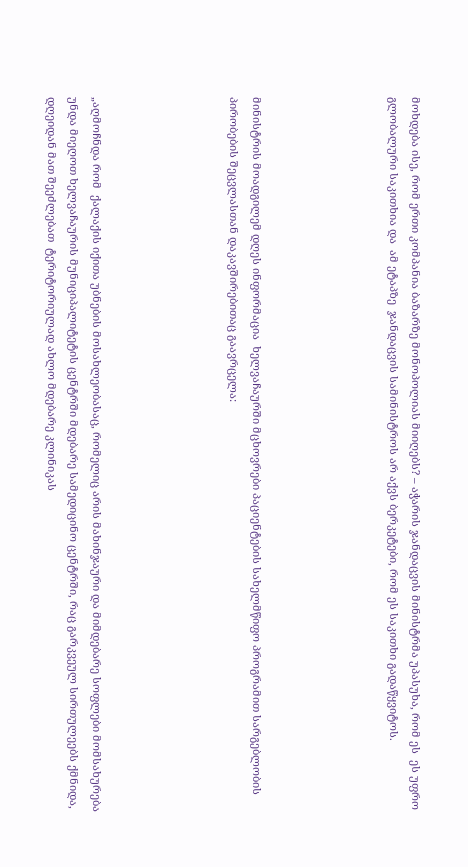მოხდება ისე, რომ ერთი კომპანია ბაზარზე მონოპოლიას მიიღებს? – აჭარის ჯანდაცვის მინისტრმა უპასუხა, რომ ეს  ეს უფრო გლობალური საკითხია და  ამ ეტაპზე  ჯანდაცვის სამინისტროს არ აქვს ბერკეტები, რომ ეს საკითხი გადაწყვიტოს.





მინისტრის მოადგილემ დღეს ინფორმაცია  ხელვაჩაურში მცხოვრები პაციენტების სახელმწიფო პროგრამით სარგებლობის პირობების შეცვლასთან დაკავშირებითაც გაავრცელა:





„აღმოჩნდა რომ  ქალაქის იქითა უბნების მოსახლეობასაც, რომელიც არის მახინჯაური და მიმდებარე სოფლები მომსახურება უნდა მიეღოთ ხელვაჩაურის მუნიციპალიტეტის ცენტრში მდებარე სამედიცინო ცენტრში, რაც გარკვეულ სირთულეებს ქმნიდა, დღეიდან მათ შეეძლებათ  ტერიტორიულად ახლო მდებარე კლინიკას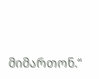მიმართონ.“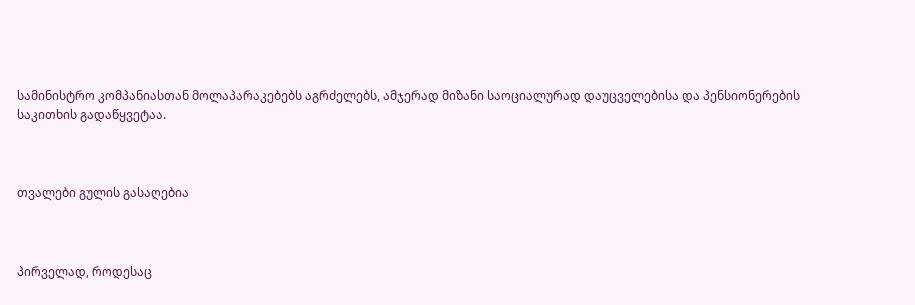სამინისტრო კომპანიასთან მოლაპარაკებებს აგრძელებს, ამჯერად მიზანი საოციალურად დაუცველებისა და პენსიონერების საკითხის გადაწყვეტაა.



თვალები გულის გასაღებია



პირველად, როდესაც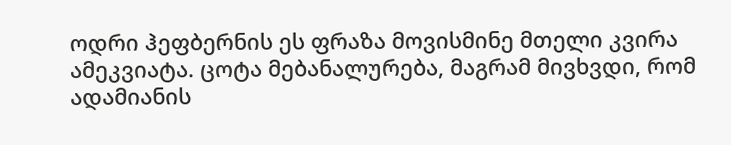ოდრი ჰეფბერნის ეს ფრაზა მოვისმინე მთელი კვირა ამეკვიატა. ცოტა მებანალურება, მაგრამ მივხვდი, რომ ადამიანის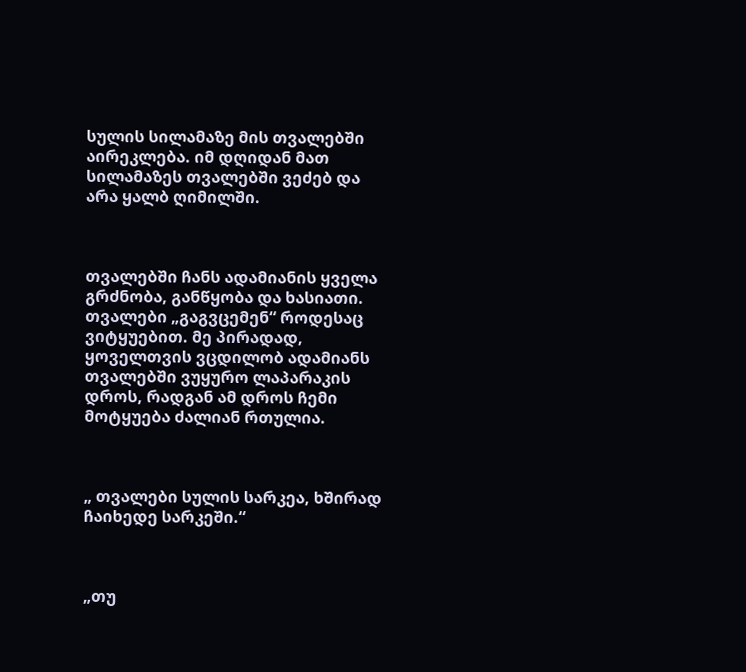სულის სილამაზე მის თვალებში აირეკლება. იმ დღიდან მათ სილამაზეს თვალებში ვეძებ და არა ყალბ ღიმილში.



თვალებში ჩანს ადამიანის ყველა გრძნობა, განწყობა და ხასიათი. თვალები „გაგვცემენ“ როდესაც ვიტყუებით. მე პირადად, ყოველთვის ვცდილობ ადამიანს თვალებში ვუყურო ლაპარაკის დროს, რადგან ამ დროს ჩემი მოტყუება ძალიან რთულია.



„ თვალები სულის სარკეა, ხშირად ჩაიხედე სარკეში.“



„თუ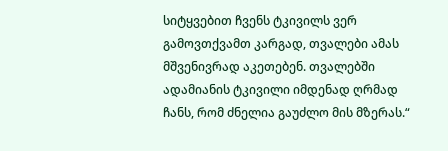სიტყვებით ჩვენს ტკივილს ვერ გამოვთქვამთ კარგად, თვალები ამას მშვენივრად აკეთებენ. თვალებში ადამიანის ტკივილი იმდენად ღრმად ჩანს, რომ ძნელია გაუძლო მის მზერას.“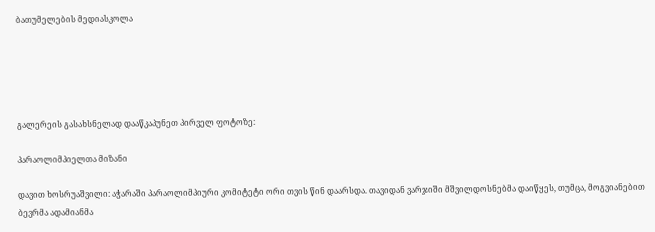ბათუმელების მედიასკოლა





გალერეის გასახსნელად დააწკაპუნეთ პირველ ფოტოზე:

პარაოლიმპიელთა მიზანი

დავით ხოსრუაშვილი: აჭარაში პარაოლიმპიური კომიტეტი ორი თვის წინ დაარსდა. თავიდან ვარჯიში მშვილდოსნებმა დაიწყეს, თუმცა, მოგვიანებით ბევრმა ადამიანმა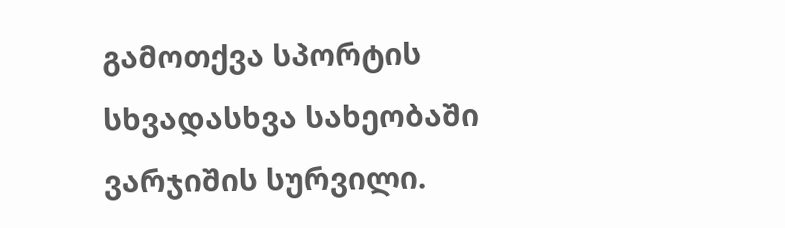გამოთქვა სპორტის სხვადასხვა სახეობაში ვარჯიშის სურვილი.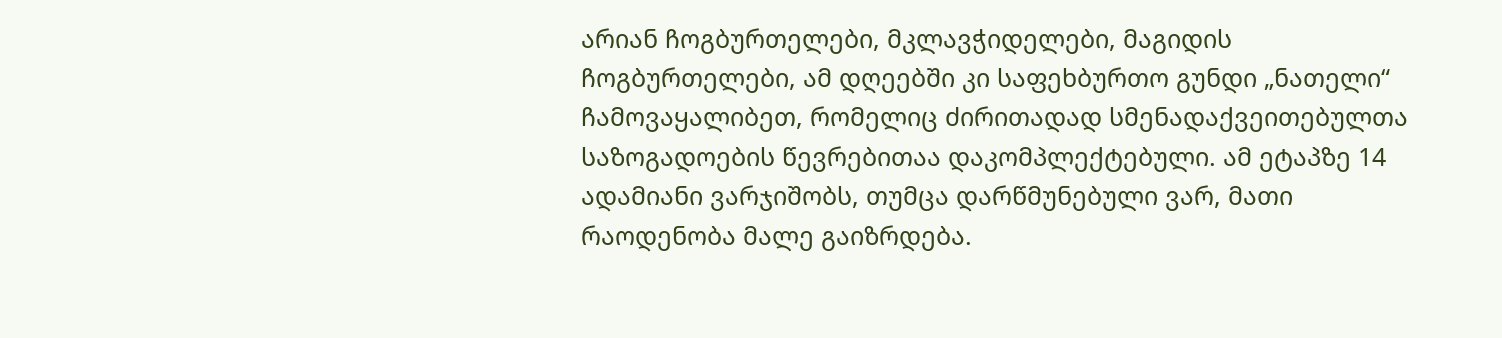არიან ჩოგბურთელები, მკლავჭიდელები, მაგიდის ჩოგბურთელები, ამ დღეებში კი საფეხბურთო გუნდი „ნათელი“ ჩამოვაყალიბეთ, რომელიც ძირითადად სმენადაქვეითებულთა საზოგადოების წევრებითაა დაკომპლექტებული. ამ ეტაპზე 14 ადამიანი ვარჯიშობს, თუმცა დარწმუნებული ვარ, მათი რაოდენობა მალე გაიზრდება.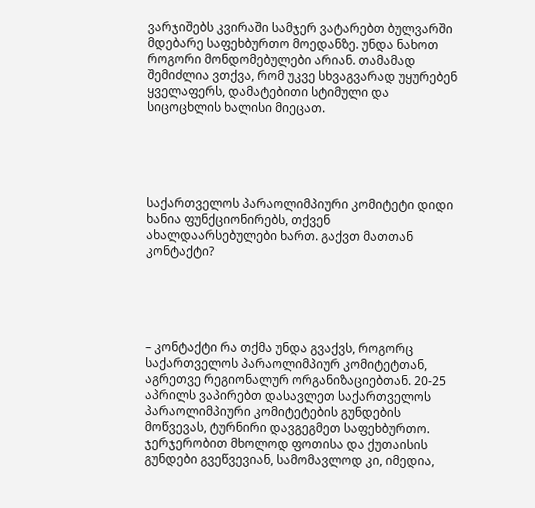ვარჯიშებს კვირაში სამჯერ ვატარებთ ბულვარში მდებარე საფეხბურთო მოედანზე. უნდა ნახოთ როგორი მონდომებულები არიან. თამამად შემიძლია ვთქვა, რომ უკვე სხვაგვარად უყურებენ ყველაფერს, დამატებითი სტიმული და სიცოცხლის ხალისი მიეცათ.





საქართველოს პარაოლიმპიური კომიტეტი დიდი ხანია ფუნქციონირებს, თქვენ ახალდაარსებულები ხართ. გაქვთ მათთან კონტაქტი?





– კონტაქტი რა თქმა უნდა გვაქვს, როგორც საქართველოს პარაოლიმპიურ კომიტეტთან, აგრეთვე რეგიონალურ ორგანიზაციებთან. 20-25 აპრილს ვაპირებთ დასავლეთ საქართველოს პარაოლიმპიური კომიტეტების გუნდების მოწვევას, ტურნირი დავგეგმეთ საფეხბურთო. ჯერჯერობით მხოლოდ ფოთისა და ქუთაისის გუნდები გვეწვევიან, სამომავლოდ კი, იმედია,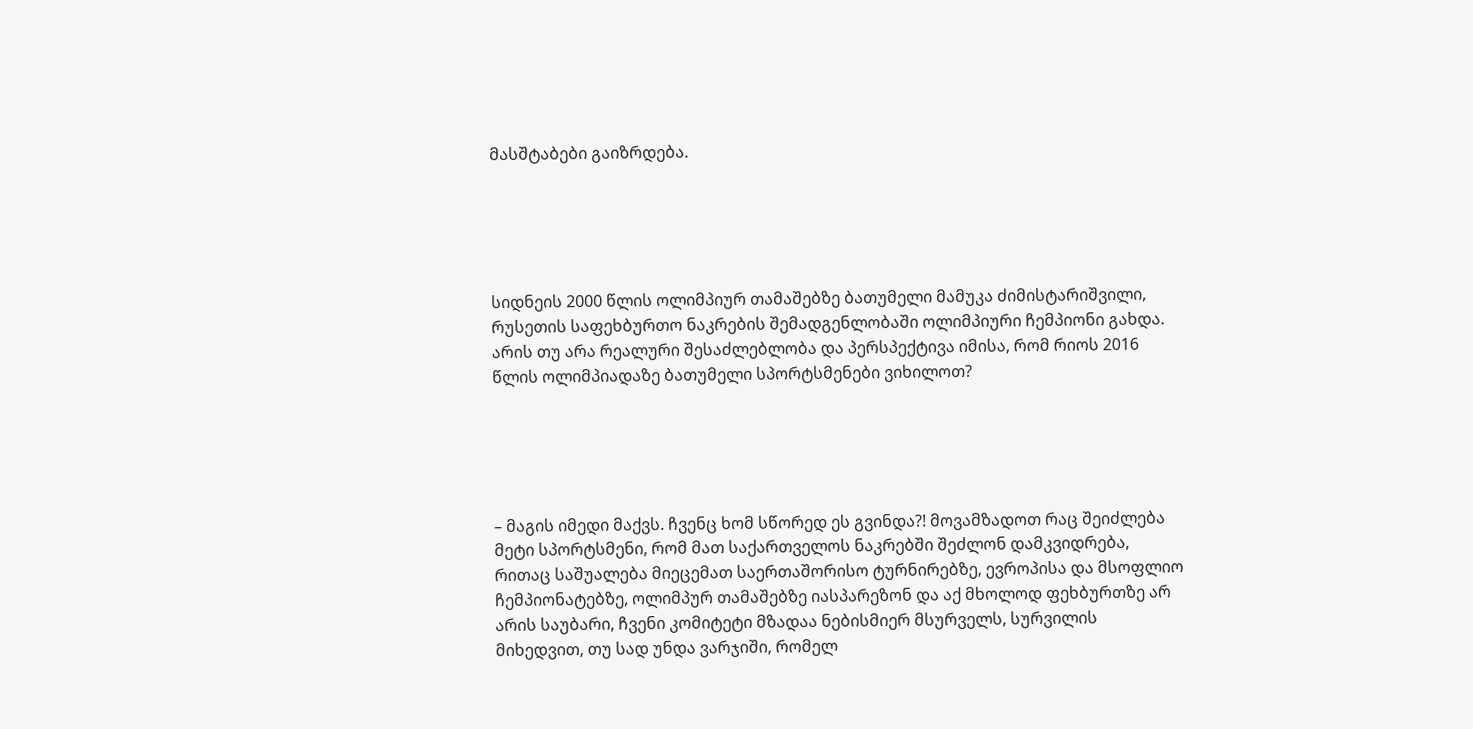მასშტაბები გაიზრდება.





სიდნეის 2000 წლის ოლიმპიურ თამაშებზე ბათუმელი მამუკა ძიმისტარიშვილი, რუსეთის საფეხბურთო ნაკრების შემადგენლობაში ოლიმპიური ჩემპიონი გახდა. არის თუ არა რეალური შესაძლებლობა და პერსპექტივა იმისა, რომ რიოს 2016 წლის ოლიმპიადაზე ბათუმელი სპორტსმენები ვიხილოთ?





– მაგის იმედი მაქვს. ჩვენც ხომ სწორედ ეს გვინდა?! მოვამზადოთ რაც შეიძლება მეტი სპორტსმენი, რომ მათ საქართველოს ნაკრებში შეძლონ დამკვიდრება, რითაც საშუალება მიეცემათ საერთაშორისო ტურნირებზე, ევროპისა და მსოფლიო ჩემპიონატებზე, ოლიმპურ თამაშებზე იასპარეზონ და აქ მხოლოდ ფეხბურთზე არ არის საუბარი, ჩვენი კომიტეტი მზადაა ნებისმიერ მსურველს, სურვილის მიხედვით, თუ სად უნდა ვარჯიში, რომელ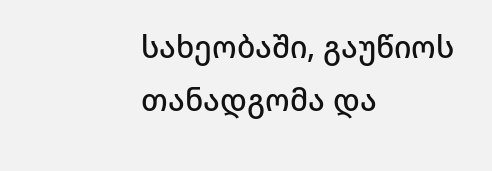სახეობაში, გაუწიოს თანადგომა და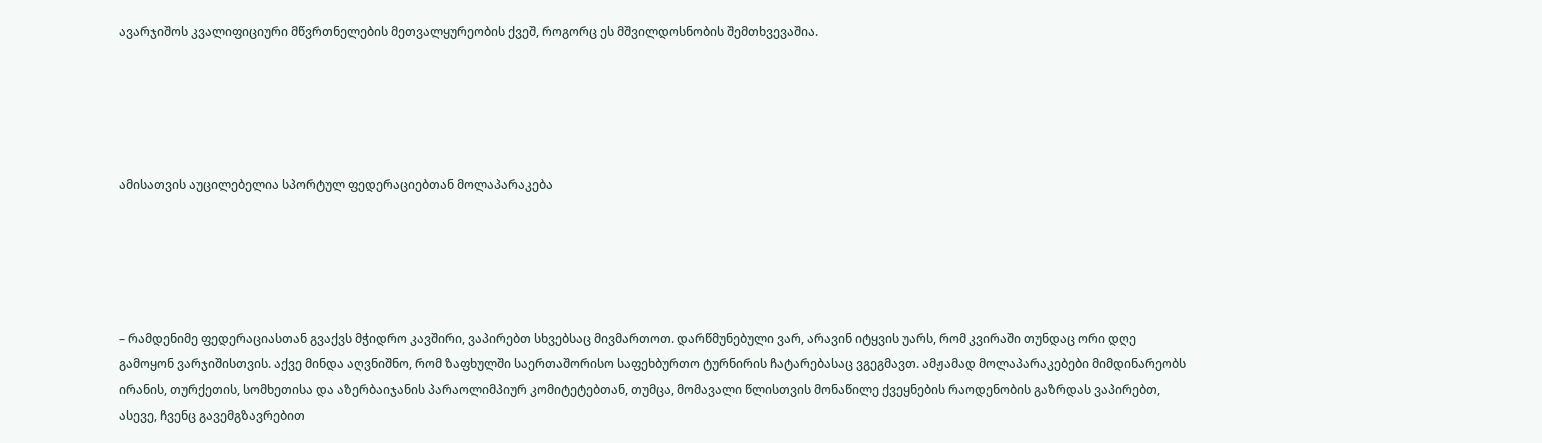ავარჯიშოს კვალიფიციური მწვრთნელების მეთვალყურეობის ქვეშ, როგორც ეს მშვილდოსნობის შემთხვევაშია.





ამისათვის აუცილებელია სპორტულ ფედერაციებთან მოლაპარაკება





– რამდენიმე ფედერაციასთან გვაქვს მჭიდრო კავშირი, ვაპირებთ სხვებსაც მივმართოთ. დარწმუნებული ვარ, არავინ იტყვის უარს, რომ კვირაში თუნდაც ორი დღე გამოყონ ვარჯიშისთვის. აქვე მინდა აღვნიშნო, რომ ზაფხულში საერთაშორისო საფეხბურთო ტურნირის ჩატარებასაც ვგეგმავთ. ამჟამად მოლაპარაკებები მიმდინარეობს ირანის, თურქეთის, სომხეთისა და აზერბაიჯანის პარაოლიმპიურ კომიტეტებთან, თუმცა, მომავალი წლისთვის მონაწილე ქვეყნების რაოდენობის გაზრდას ვაპირებთ, ასევე, ჩვენც გავემგზავრებით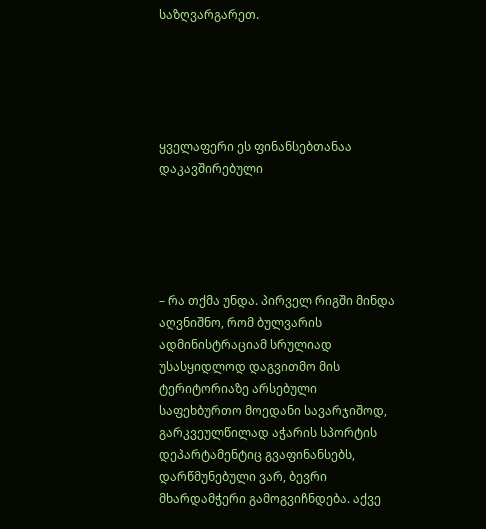საზღვარგარეთ.





ყველაფერი ეს ფინანსებთანაა დაკავშირებული





– რა თქმა უნდა. პირველ რიგში მინდა აღვნიშნო, რომ ბულვარის ადმინისტრაციამ სრულიად უსასყიდლოდ დაგვითმო მის ტერიტორიაზე არსებული საფეხბურთო მოედანი სავარჯიშოდ, გარკვეულწილად აჭარის სპორტის დეპარტამენტიც გვაფინანსებს, დარწმუნებული ვარ, ბევრი მხარდამჭერი გამოგვიჩნდება. აქვე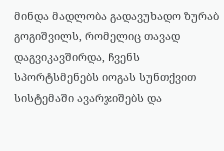მინდა მადლობა გადავუხადო ზურაბ გოგიშვილს, რომელიც თავად დაგვიკავშირდა, ჩვენს სპორტსმენებს იოგას სუნთქვით სისტემაში ავარჯიშებს და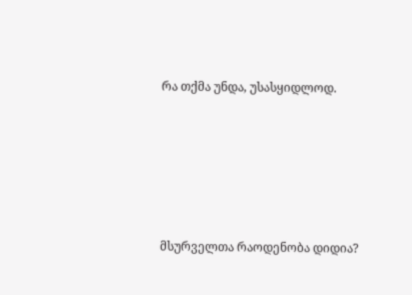რა თქმა უნდა, უსასყიდლოდ.





მსურველთა რაოდენობა დიდია?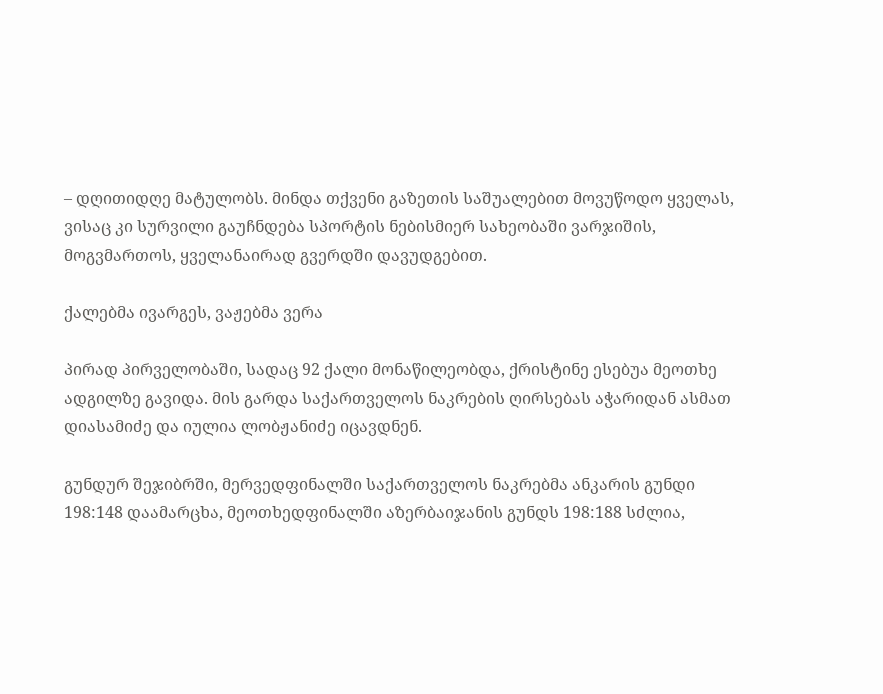– დღითიდღე მატულობს. მინდა თქვენი გაზეთის საშუალებით მოვუწოდო ყველას, ვისაც კი სურვილი გაუჩნდება სპორტის ნებისმიერ სახეობაში ვარჯიშის, მოგვმართოს, ყველანაირად გვერდში დავუდგებით.

ქალებმა ივარგეს, ვაჟებმა ვერა

პირად პირველობაში, სადაც 92 ქალი მონაწილეობდა, ქრისტინე ესებუა მეოთხე ადგილზე გავიდა. მის გარდა საქართველოს ნაკრების ღირსებას აჭარიდან ასმათ დიასამიძე და იულია ლობჟანიძე იცავდნენ.

გუნდურ შეჯიბრში, მერვედფინალში საქართველოს ნაკრებმა ანკარის გუნდი 198:148 დაამარცხა, მეოთხედფინალში აზერბაიჯანის გუნდს 198:188 სძლია,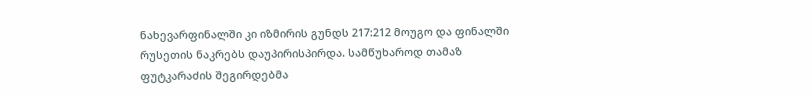ნახევარფინალში კი იზმირის გუნდს 217:212 მოუგო და ფინალში რუსეთის ნაკრებს დაუპირისპირდა. სამწუხაროდ თამაზ ფუტკარაძის შეგირდებმა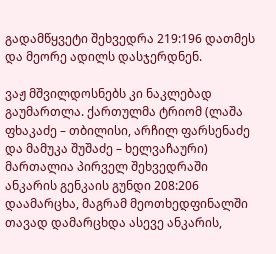გადამწყვეტი შეხვედრა 219:196 დათმეს და მეორე ადილს დასჯერდნენ.

ვაჟ მშვილდოსნებს კი ნაკლებად გაუმართლა. ქართულმა ტრიომ (ლაშა ფხაკაძე – თბილისი, არჩილ ფარსენაძე და მამუკა შუშაძე – ხელვაჩაური) მართალია პირველ შეხვედრაში ანკარის გენკაის გუნდი 208:206 დაამარცხა, მაგრამ მეოთხედფინალში თავად დამარცხდა ასევე ანკარის,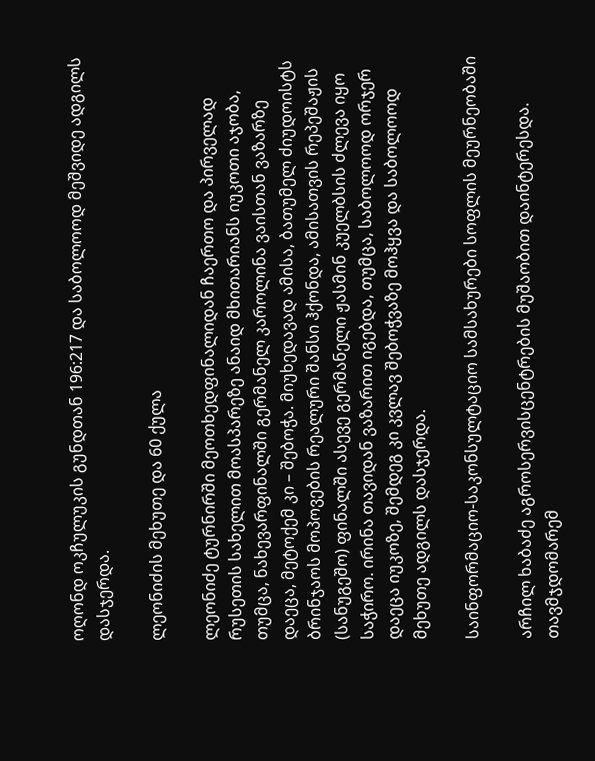ოღონდ ოკჩულუკის გუნდთან 196:217 და საბოლოოდ მეშვიდე ადგილს დასჯერდა.

ლეონიძის მეხუთე და 60 ქულა

ლეონიძე ტურნირში მეოთხედფინალიდან ჩაერთო და პირველად რუსეთის სახელით მოასპარეზე ანაიდ მხითარიანს იუკოთი აჯობა, თუმცა, ნახევარფინალში გერმანელ კაროლინა ვაისთან ვაზარზე დაეცა, მეტოქემ კი – შებოჭა. მიუხედავად ამისა, ბათუმელ ძიუდოისტს ბრინჯაოს მოპოვების რეალური შანსი ჰქონდა, ამისათვის რეპეშაჟის (სანუგეშო) ფინალში ასევე გერმანელი ჟასმინ კუელბსის ძლევა იყო საჭირო. ირინა თავიდან ვაზარით იგებდა, თუმცა, საბოლოოდ ორჯერ დაეცა იუკოზე, შემდეგ კი კვლავ შებოჭვაზე მოჰყვა და საბოლოოდ მეხუთე ადგილს დასჯერდა.

საინფორმაციო-საკონსულტაციო სამსახურები სოფლის მეურნეობაში

არჩილ ხაბაძე აგროსერვისცენტრების მუშაობით დაინტერესდა. თავმჯდომარემ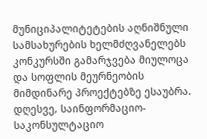მუნიციპალიტეტების აღნიშნული სამსახურების ხელმძღვანელებს კონკურსში გამარჯვება მიულოცა და სოფლის მეურნეობის მიმდინარე პროექტებზე ესაუბრა. დღესვე, საინფორმაციო-საკონსულტაციო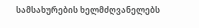სამსახურების ხელმძღვანელებს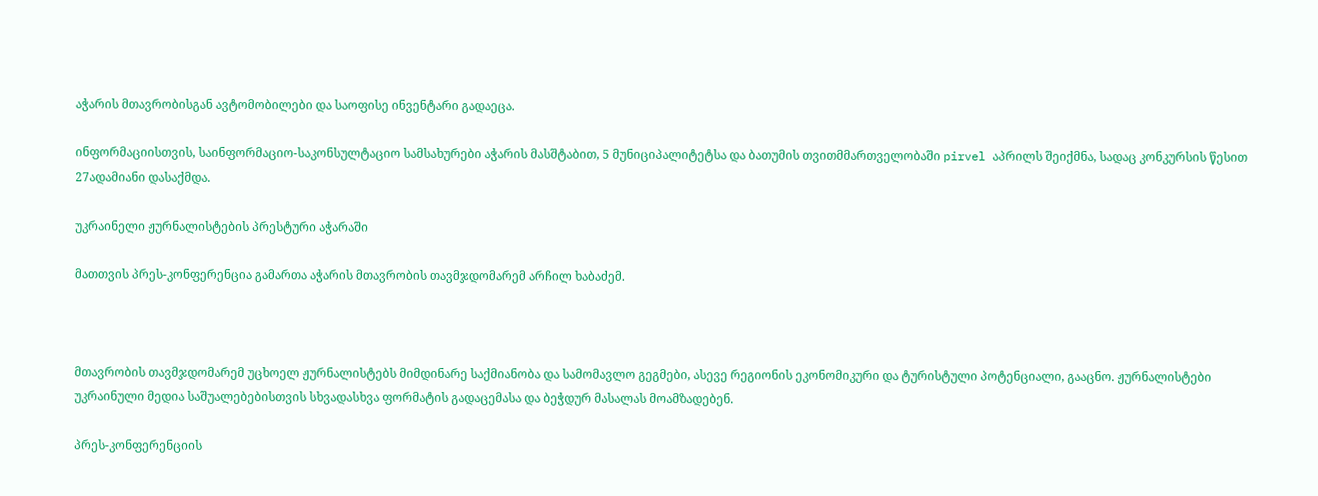აჭარის მთავრობისგან ავტომობილები და საოფისე ინვენტარი გადაეცა.

ინფორმაციისთვის, საინფორმაციო-საკონსულტაციო სამსახურები აჭარის მასშტაბით, 5 მუნიციპალიტეტსა და ბათუმის თვითმმართველობაში pirvel აპრილს შეიქმნა, სადაც კონკურსის წესით 27ადამიანი დასაქმდა.

უკრაინელი ჟურნალისტების პრესტური აჭარაში

მათთვის პრეს-კონფერენცია გამართა აჭარის მთავრობის თავმჯდომარემ არჩილ ხაბაძემ.



მთავრობის თავმჯდომარემ უცხოელ ჟურნალისტებს მიმდინარე საქმიანობა და სამომავლო გეგმები, ასევე რეგიონის ეკონომიკური და ტურისტული პოტენციალი, გააცნო. ჟურნალისტები უკრაინული მედია საშუალებებისთვის სხვადასხვა ფორმატის გადაცემასა და ბეჭდურ მასალას მოამზადებენ.

პრეს-კონფერენციის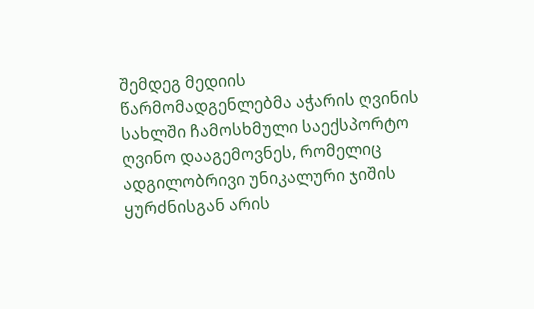შემდეგ მედიის წარმომადგენლებმა აჭარის ღვინის სახლში ჩამოსხმული საექსპორტო ღვინო დააგემოვნეს, რომელიც ადგილობრივი უნიკალური ჯიშის ყურძნისგან არის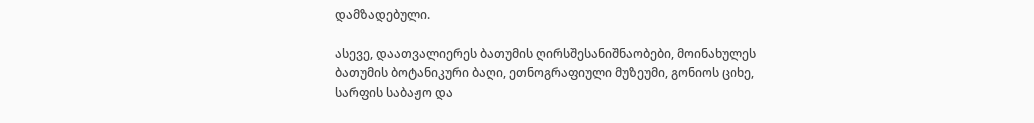დამზადებული.

ასევე, დაათვალიერეს ბათუმის ღირსშესანიშნაობები, მოინახულეს ბათუმის ბოტანიკური ბაღი, ეთნოგრაფიული მუზეუმი, გონიოს ციხე, სარფის საბაჟო და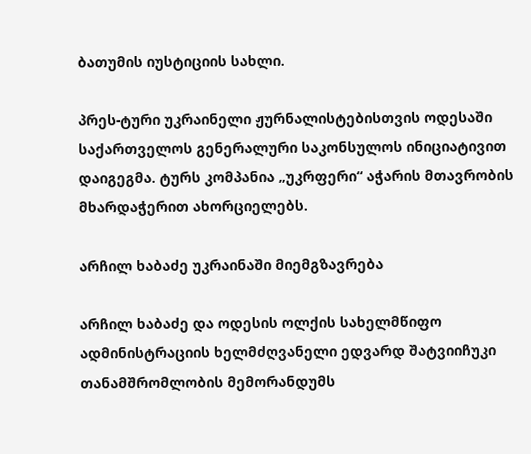ბათუმის იუსტიციის სახლი.

პრეს-ტური უკრაინელი ჟურნალისტებისთვის ოდესაში საქართველოს გენერალური საკონსულოს ინიციატივით დაიგეგმა. ტურს კომპანია „უკრფერი“ აჭარის მთავრობის მხარდაჭერით ახორციელებს.

არჩილ ხაბაძე უკრაინაში მიემგზავრება

არჩილ ხაბაძე და ოდესის ოლქის სახელმწიფო ადმინისტრაციის ხელმძღვანელი ედვარდ შატვიიჩუკი თანამშრომლობის მემორანდუმს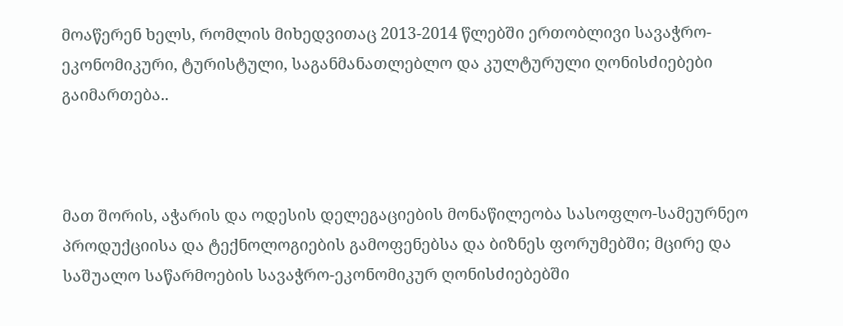მოაწერენ ხელს, რომლის მიხედვითაც 2013-2014 წლებში ერთობლივი სავაჭრო-ეკონომიკური, ტურისტული, საგანმანათლებლო და კულტურული ღონისძიებები გაიმართება..



მათ შორის, აჭარის და ოდესის დელეგაციების მონაწილეობა სასოფლო-სამეურნეო პროდუქციისა და ტექნოლოგიების გამოფენებსა და ბიზნეს ფორუმებში; მცირე და საშუალო საწარმოების სავაჭრო-ეკონომიკურ ღონისძიებებში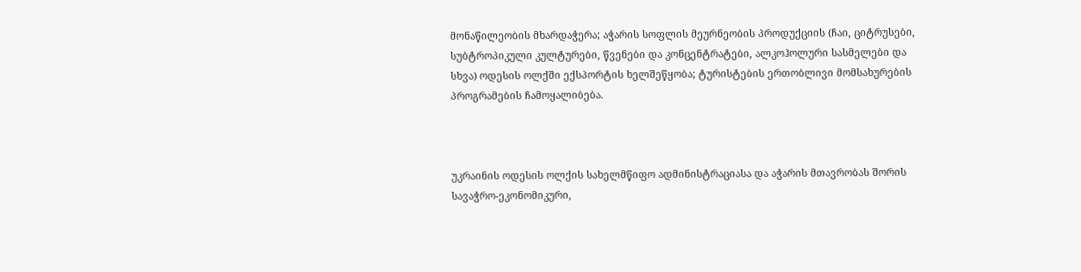მონაწილეობის მხარდაჭერა; აჭარის სოფლის მეურნეობის პროდუქციის (ჩაი, ციტრუსები, სუბტროპიკული კულტურები, წვენები და კონცენტრატები, ალკოჰოლური სასმელები და სხვა) ოდესის ოლქში ექსპორტის ხელშეწყობა; ტურისტების ერთობლივი მომსახურების პროგრამების ჩამოყალიბება.



უკრაინის ოდესის ოლქის სახელმწიფო ადმინისტრაციასა და აჭარის მთავრობას შორის სავაჭრო-ეკონომიკური,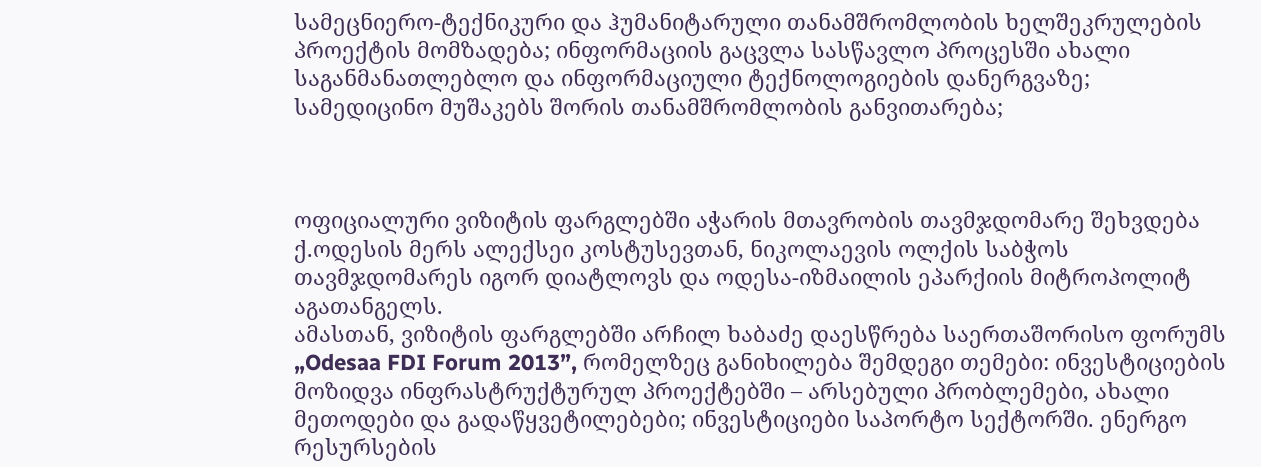სამეცნიერო-ტექნიკური და ჰუმანიტარული თანამშრომლობის ხელშეკრულების პროექტის მომზადება; ინფორმაციის გაცვლა სასწავლო პროცესში ახალი საგანმანათლებლო და ინფორმაციული ტექნოლოგიების დანერგვაზე; სამედიცინო მუშაკებს შორის თანამშრომლობის განვითარება;



ოფიციალური ვიზიტის ფარგლებში აჭარის მთავრობის თავმჯდომარე შეხვდება ქ.ოდესის მერს ალექსეი კოსტუსევთან, ნიკოლაევის ოლქის საბჭოს თავმჯდომარეს იგორ დიატლოვს და ოდესა-იზმაილის ეპარქიის მიტროპოლიტ აგათანგელს.
ამასთან, ვიზიტის ფარგლებში არჩილ ხაბაძე დაესწრება საერთაშორისო ფორუმს „Odesaa FDI Forum 2013”, რომელზეც განიხილება შემდეგი თემები: ინვესტიციების მოზიდვა ინფრასტრუქტურულ პროექტებში – არსებული პრობლემები, ახალი მეთოდები და გადაწყვეტილებები; ინვესტიციები საპორტო სექტორში. ენერგო რესურსების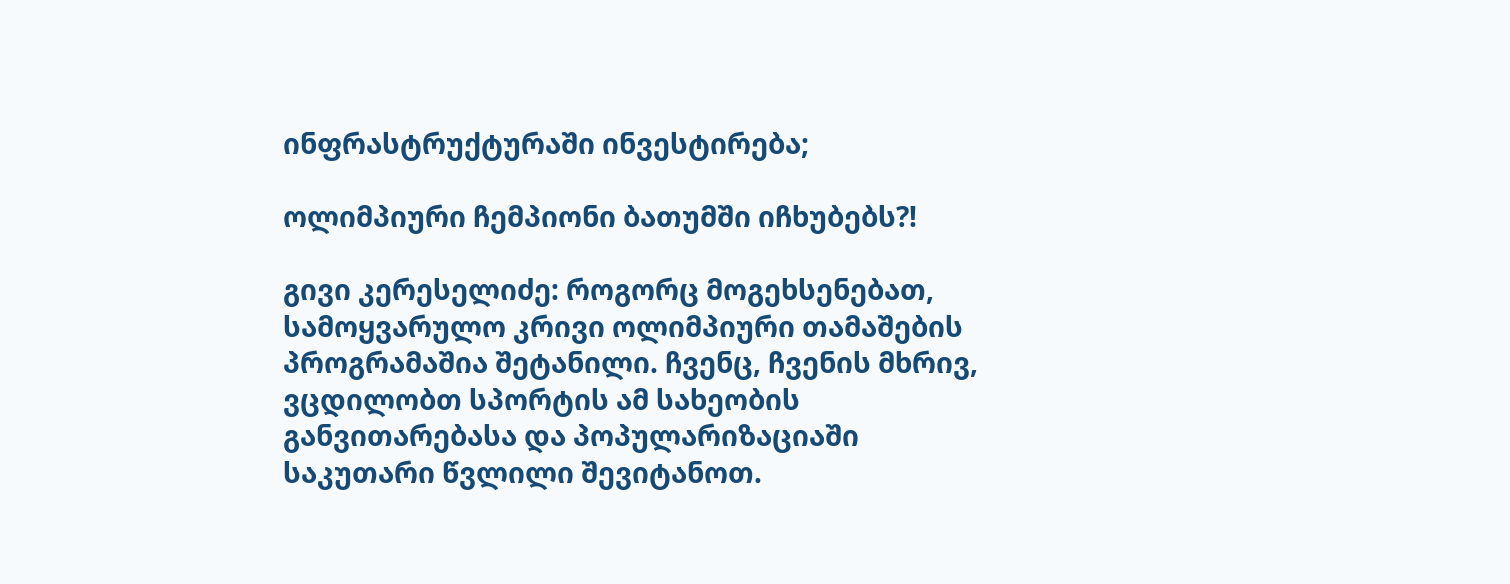ინფრასტრუქტურაში ინვესტირება;

ოლიმპიური ჩემპიონი ბათუმში იჩხუბებს?!

გივი კერესელიძე: როგორც მოგეხსენებათ, სამოყვარულო კრივი ოლიმპიური თამაშების პროგრამაშია შეტანილი. ჩვენც, ჩვენის მხრივ, ვცდილობთ სპორტის ამ სახეობის განვითარებასა და პოპულარიზაციაში საკუთარი წვლილი შევიტანოთ.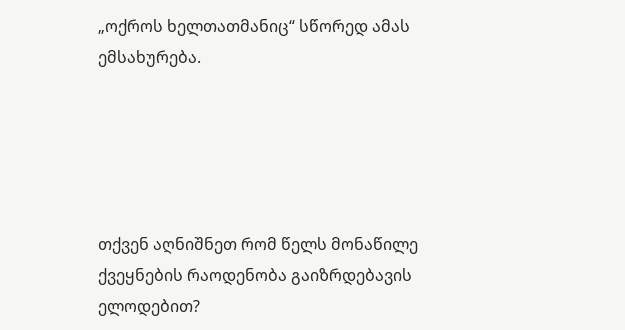„ოქროს ხელთათმანიც“ სწორედ ამას ემსახურება.





თქვენ აღნიშნეთ რომ წელს მონაწილე ქვეყნების რაოდენობა გაიზრდებავის ელოდებით?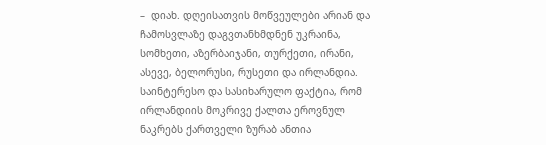–  დიახ. დღეისათვის მოწვეულები არიან და ჩამოსვლაზე დაგვთანხმდნენ უკრაინა, სომხეთი, აზერბაიჯანი, თურქეთი, ირანი, ასევე, ბელორუსი, რუსეთი და ირლანდია. საინტერესო და სასიხარულო ფაქტია, რომ ირლანდიის მოკრივე ქალთა ეროვნულ ნაკრებს ქართველი ზურაბ ანთია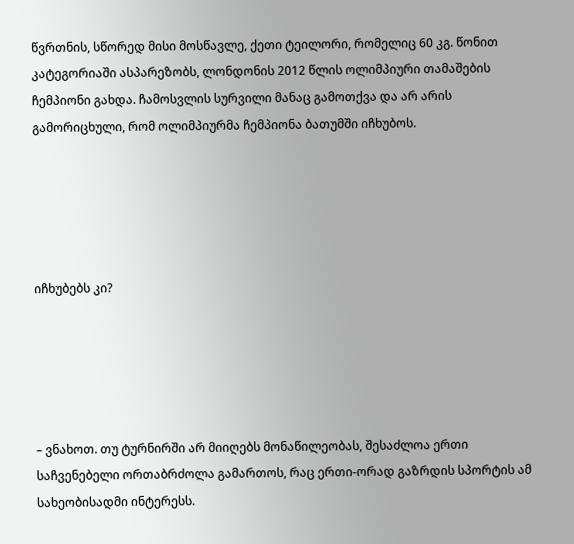წვრთნის, სწორედ მისი მოსწავლე, ქეთი ტეილორი, რომელიც 60 კგ. წონით კატეგორიაში ასპარეზობს, ლონდონის 2012 წლის ოლიმპიური თამაშების ჩემპიონი გახდა. ჩამოსვლის სურვილი მანაც გამოთქვა და არ არის გამორიცხული, რომ ოლიმპიურმა ჩემპიონა ბათუმში იჩხუბოს.





იჩხუბებს კი?





– ვნახოთ. თუ ტურნირში არ მიიღებს მონაწილეობას, შესაძლოა ერთი საჩვენებელი ორთაბრძოლა გამართოს, რაც ერთი-ორად გაზრდის სპორტის ამ სახეობისადმი ინტერესს.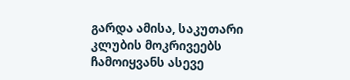გარდა ამისა, საკუთარი კლუბის მოკრივეებს ჩამოიყვანს ასევე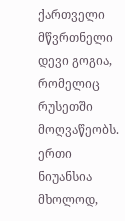ქართველი მწვრთნელი დევი გოგია, რომელიც რუსეთში მოღვაწეობს. ერთი ნიუანსია მხოლოდ,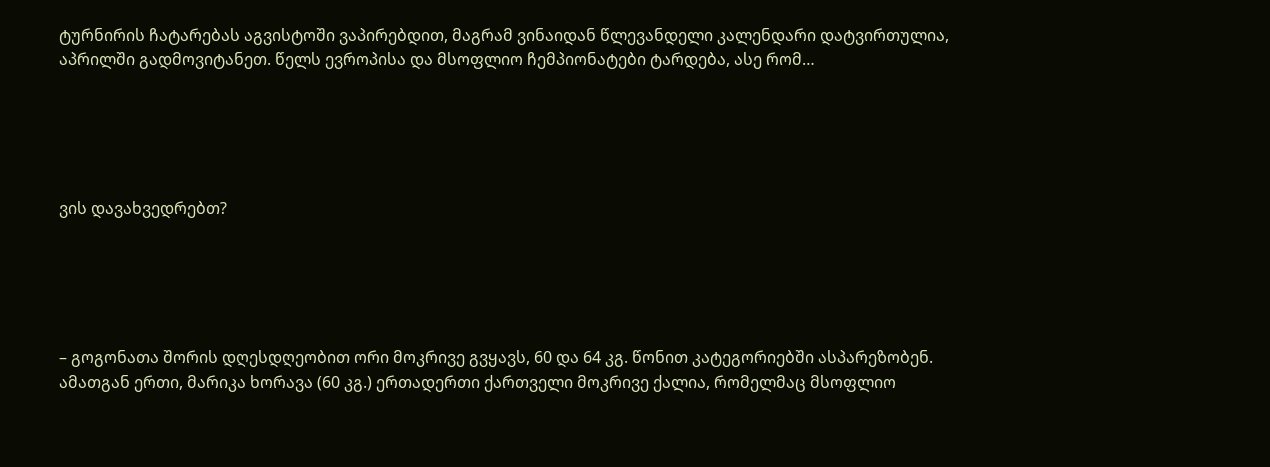ტურნირის ჩატარებას აგვისტოში ვაპირებდით, მაგრამ ვინაიდან წლევანდელი კალენდარი დატვირთულია, აპრილში გადმოვიტანეთ. წელს ევროპისა და მსოფლიო ჩემპიონატები ტარდება, ასე რომ…





ვის დავახვედრებთ?





– გოგონათა შორის დღესდღეობით ორი მოკრივე გვყავს, 60 და 64 კგ. წონით კატეგორიებში ასპარეზობენ. ამათგან ერთი, მარიკა ხორავა (60 კგ.) ერთადერთი ქართველი მოკრივე ქალია, რომელმაც მსოფლიო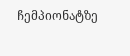ჩემპიონატზე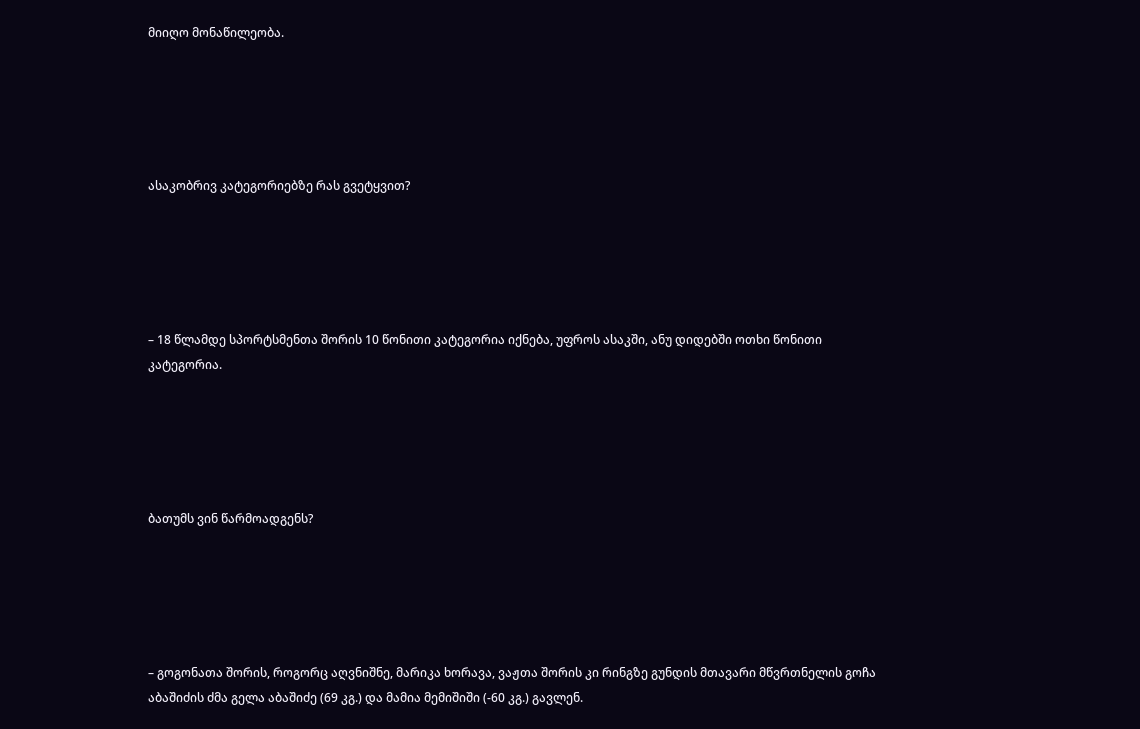მიიღო მონაწილეობა.





ასაკობრივ კატეგორიებზე რას გვეტყვით?





– 18 წლამდე სპორტსმენთა შორის 10 წონითი კატეგორია იქნება, უფროს ასაკში, ანუ დიდებში ოთხი წონითი კატეგორია.





ბათუმს ვინ წარმოადგენს?





– გოგონათა შორის, როგორც აღვნიშნე, მარიკა ხორავა, ვაჟთა შორის კი რინგზე გუნდის მთავარი მწვრთნელის გოჩა აბაშიძის ძმა გელა აბაშიძე (69 კგ.) და მამია მემიშიში (-60 კგ.) გავლენ.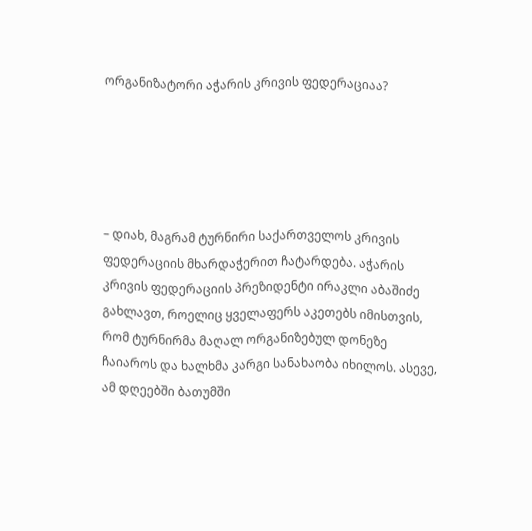ორგანიზატორი აჭარის კრივის ფედერაციაა?





– დიახ, მაგრამ ტურნირი საქართველოს კრივის ფედერაციის მხარდაჭერით ჩატარდება. აჭარის კრივის ფედერაციის პრეზიდენტი ირაკლი აბაშიძე გახლავთ, როელიც ყველაფერს აკეთებს იმისთვის, რომ ტურნირმა მაღალ ორგანიზებულ დონეზე ჩაიაროს და ხალხმა კარგი სანახაობა იხილოს. ასევე, ამ დღეებში ბათუმში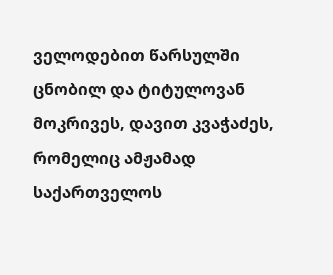ველოდებით წარსულში ცნობილ და ტიტულოვან მოკრივეს, დავით კვაჭაძეს, რომელიც ამჟამად საქართველოს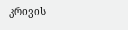კრივის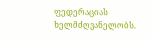ფედერაციას ხელმძღვანელობს.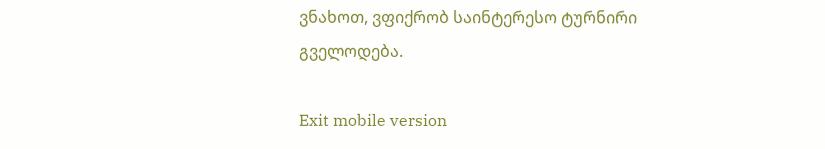ვნახოთ, ვფიქრობ საინტერესო ტურნირი გველოდება.

Exit mobile version